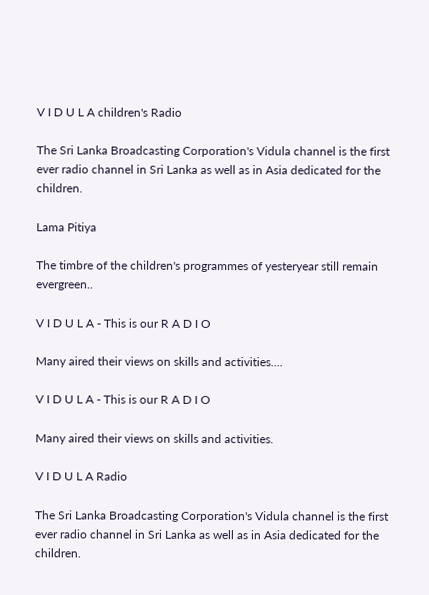V I D U L A children's Radio

The Sri Lanka Broadcasting Corporation's Vidula channel is the first ever radio channel in Sri Lanka as well as in Asia dedicated for the children.

Lama Pitiya

The timbre of the children's programmes of yesteryear still remain evergreen..

V I D U L A - This is our R A D I O

Many aired their views on skills and activities....

V I D U L A - This is our R A D I O

Many aired their views on skills and activities.

V I D U L A Radio

The Sri Lanka Broadcasting Corporation's Vidula channel is the first ever radio channel in Sri Lanka as well as in Asia dedicated for the children.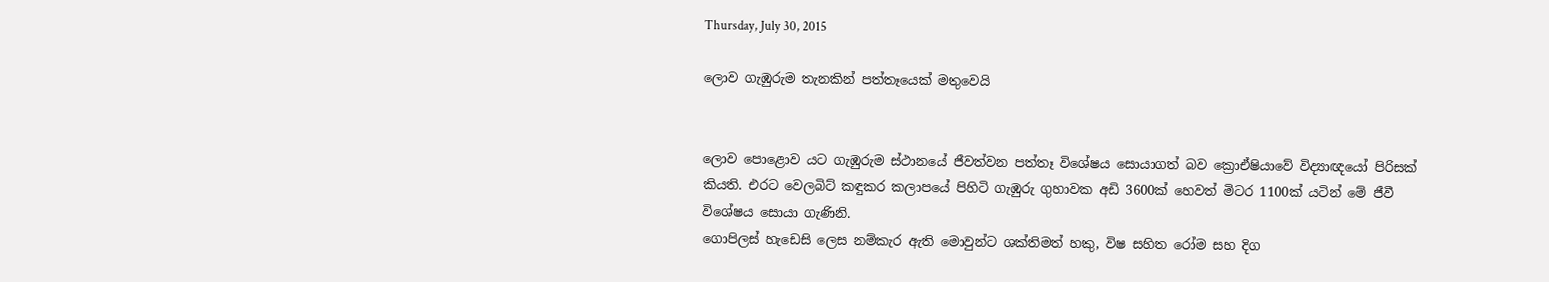Thursday, July 30, 2015

ලොව ගැඹුරුම තැනකින් පත්තෑයෙක් මතුවෙයි


ලොව පොළොව යට ගැඹුරුම ස්ථානයේ ජීවත්වන පත්තෑ විශේෂය සොයාගත් බව ක්‍රොඒෂියාවේ විද්‍යාඥයෝ පිරිසක් කියති. එරට වෙලබිට් කඳුකර කලාපයේ පිහිටි ගැඹුරු ගුහාවක අඩි 3600ක් හෙවත් මිටර 1100ක් යටින් මේ ජීවී විශේෂය සොයා ගැණිනි.
ගොපිලස් හැඩෙසි ලෙස නම්කැර ඇති මොවුන්ට ශක්තිමත් හකු, විෂ සහිත රෝම සහ දිග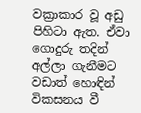වක්‍රාකාර වූ අඩු පිහිටා ඇත. ඒවා ගොදුරු තදින් අල්ලා ගැනීමට වඩාත් හොඳින් විකසනය වී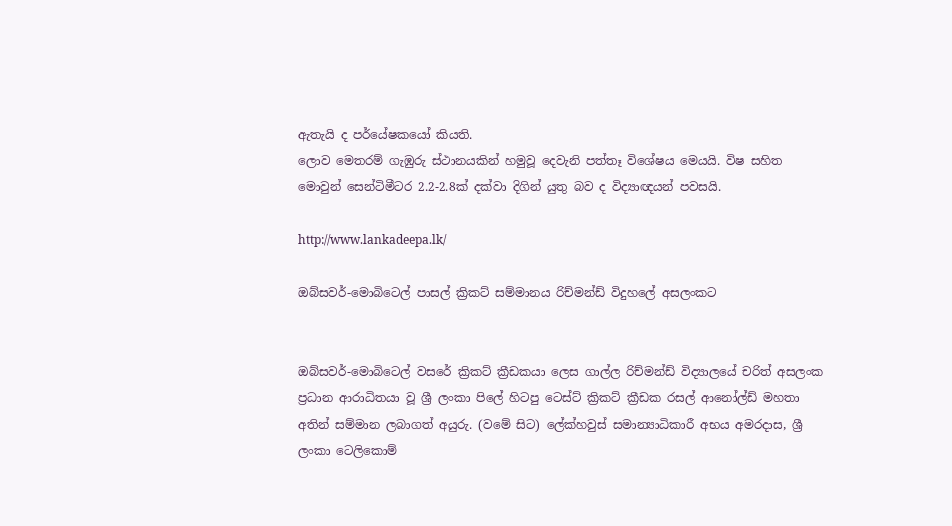ඇතැයි ද පර්යේෂකයෝ කියති.
ලොව මෙතරම් ගැඹුරු ස්ථානයකින් හමුවූ දෙවැනි පත්තෑ විශේෂය මෙයයි. විෂ සහිත මොවුන් සෙන්ටිමීටර 2.2-2.8ක් දක්වා දිගින් යුතු බව ද විද්‍යාඥයන් පවසයි.

http://www.lankadeepa.lk/

ඔබ්සවර්-මොබිටෙල් පාසල් ක්‍රිකට් සම්මානය රිච්මන්ඩ් විදුහලේ අසලංකට


ඔබ්සවර්-මොබිටෙල් වසරේ ක්‍රිකට් ක්‍රීඩකයා ලෙස ගාල්ල රිච්මන්ඩ් විද්‍යාලයේ චරිත් අසලංක ප්‍රධාන ආරාධිතයා වූ ශ්‍රී ලංකා පිලේ හිටපු ටෙස්ට් ක්‍රිකට් ක්‍රීඩක රසල් ආනෝල්ඩ් මහතා අතින් සම්මාන ලබාගත් අයුරු. (වමේ සිට) ලේක්හවුස් සමාන්‍යාධිකාරී අභය අමරදාස, ශ්‍රී ලංකා ටෙලිකොම්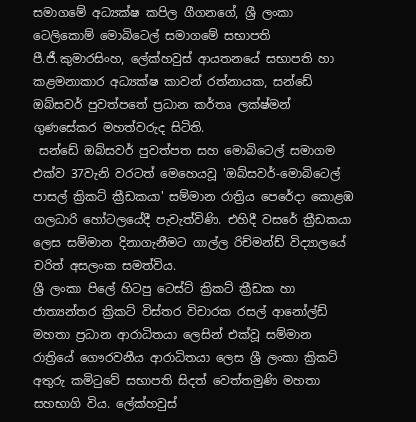සමාගමේ අධ්‍යක්ෂ කපිල ගීගනගේ, ශ්‍රී ලංකා ටෙලිකොම් මොබිටෙල් සමාගමේ සභාපති පී.ජී.කුමාරසිංහ, ලේක්හවුස් ආයතනයේ සභාපති හා කළමනාකාර අධ්‍යක්ෂ ‍කාවන් රත්නායක, සන්ඩේ ඔබ්සවර් පුවත්පතේ ප්‍රධාන කර්තෘ ලක්ෂ්මන් ගුණසේකර මහත්වරුද සිටිති.
 සන්ඩේ ඔබ්සවර් පුවත්පත සහ මොබිටෙල් සමාගම එක්ව 37වැනි වරටත් මෙහෙයවූ 'ඔබ්සවර්-මොබිටෙල් පාසල් ක්‍රිකට් ක්‍රීඩකයා' සම්මාන රාත්‍රිය පෙරේදා කොළඹ ගලධාරි හෝටලයේදී පැවැත්විණි. එහිදී වසරේ ක්‍රීඩකයා ලෙස සම්මාන දිනාගැනීමට ගාල්ල රිච්මන්ඩ් විද්‍යාලයේ චරිත් අසලංක සමත්විය.
ශ්‍රී ලංකා පිලේ හිටපු ටෙස්ට් ක්‍රිකට් ක්‍රීඩක හා ජාත්‍යන්තර ක්‍රිකට් විස්තර විචාරක රසල් ආනෝල්ඩ් මහතා ප්‍රධාන ආරාධිතයා ලෙසින් එක්වූ සම්මාන රාත්‍රියේ ගෞරවනීය ආරාධිතයා ලෙස ශ්‍රී ලංකා ක්‍රිකට් අතුරු කමිටුවේ සභාපති සිදත් වෙත්තමුණි මහතා සහභාගි විය. ලේක්හවුස්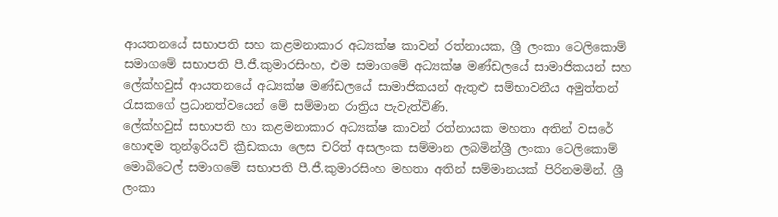ආයතනයේ සභාපති සහ කළමනාකාර අධ්‍යක්ෂ කාවන් රත්නායක, ශ්‍රී ලංකා ටෙලි‍කොම් සමාගමේ සභාපති පී.ජී.කුමාරසිංහ, එම සමාගමේ අධ්‍යක්ෂ මණ්ඩලයේ සාමාජිකයන් සහ ලේක්හවුස් ආයතනයේ අධ්‍යක්ෂ මණ්ඩලයේ සාමාජිකයන් ඇතුළු සම්භාවනීය අමුත්තන් රැසකගේ ප්‍රධානත්වයෙන් මේ සම්මාන රාත්‍රිය පැවැත්විණි.
ලේක්හවුස් සභාපති හා කළමනාකාර අධ්‍යක්ෂ කාවන් රත්නායක මහතා අතින් වසරේ හොඳම තුන්ඉරියව් ක්‍රීඩකයා ලෙස චරිත් අසලංක සම්මාන ලබමින්ශ්‍රී ලංකා ටෙලිකොම් මොබිටෙල් සමාගමේ සභාපති පී.ජී.කුමාරසිංහ මහතා අතින් සම්මානයක් පිරිනමමින්. ශ්‍රී ලංකා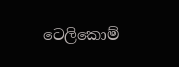ටෙලිකොම්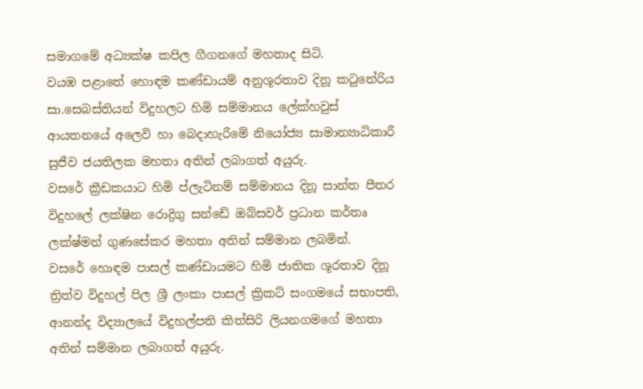සමාගමේ අධ්‍යක්ෂ කපිල ගීගනගේ මහතාද සිටි.
වයඹ පළාතේ හොඳම කණ්ඩායම් අනුශූරතාව දිනූ කටුනේරිය සා.සෙබස්තියන් විදුහලට හිමි සම්මානය ලේක්හවුස් ආයතනයේ අලෙවි හා බෙදාහැරීමේ නියෝජ්‍ය සාමාන්‍යාධිකාරී සුජීව ජයතිලක මහතා අතින් ලබාගත් අයුරු.
වසරේ ක්‍රීඩකයාට හිමි ප්ලැටිනම් සම්මානය දිනූ සාන්ත පීතර විදුහලේ ලක්ෂින රොද්‍රිගු සන්ඩේ ඔබ්සවර් ප්‍රධාන කර්තෘ ලක්ෂ්මන් ගුණසේකර මහතා අතින් සම්මාන ලබමින්.
වසරේ හොඳම පාසල් කණ්ඩායමට හිමි ජාතික ශූරතාව දිනූ ත්‍රිත්ව විදුහල් පිල ශ්‍රී ලංකා පාසල් ක්‍රිකට් සංගමයේ සභාපති, ආනන්ද විද්‍යාලයේ විදුහල්පති කිත්සිරි ලියනගමගේ මහතා අතින් සම්මාන ලබාගත් අයුරු.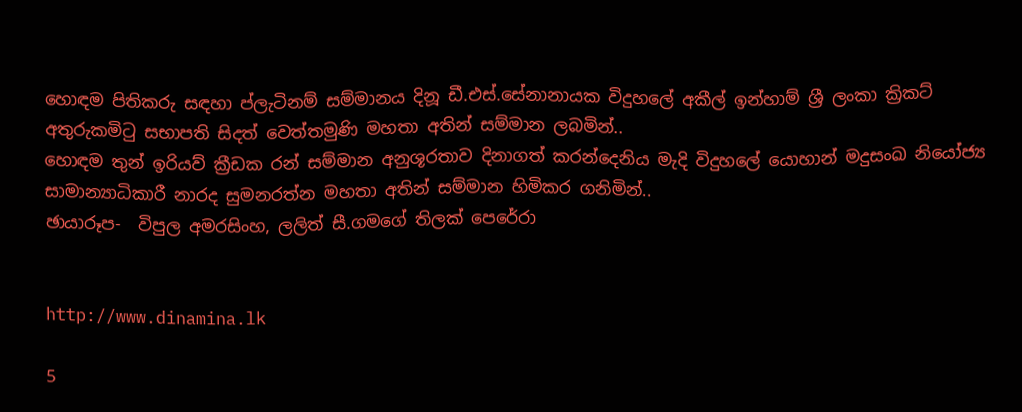හොඳම පිතිකරු සඳහා ප්ලැටිනම් සම්මානය දිනූ ඩී.එස්.සේනානායක විදුහලේ අකීල් ඉන්හාම් ශ්‍රී ලංකා ක්‍රිකට් අතුරුකමිටු සභාපති සිදත් වෙත්තමුණි මහතා අතින් සම්මාන ලබමින්..
හොඳම තුන් ඉරියව් ක්‍රීඩක රන් සම්මාන අනුශූරතාව දිනාගත් කරන්දෙනිය මැදි විදුහලේ යොහාන් මදුසංඛ නියෝජ්‍ය සාමාන්‍යාධිකාරී නාරද සුමනරත්න මහතා අතින් සම්මාන හිමිකර ගනිමින්..
ඡායාරූප-  විපුල අමරසිංහ, ලලිත් සී.ගමගේ තිලක් පෙරේරා


http://www.dinamina.lk

5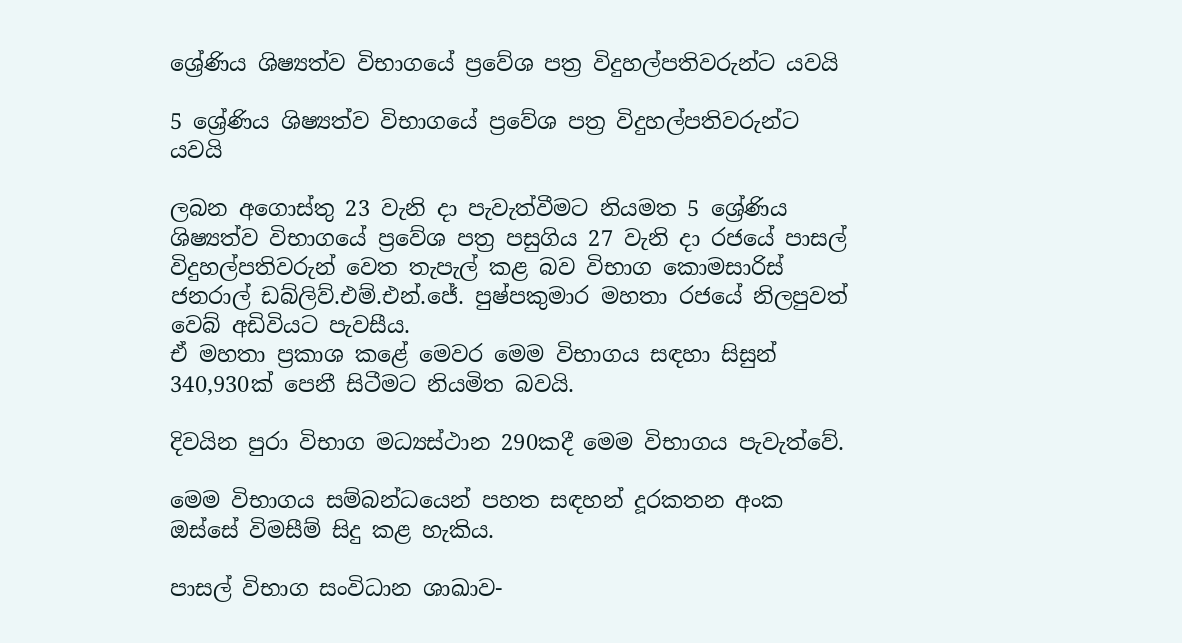ශ්‍රේණිය ශිෂ්‍යත්ව විභාගයේ ප්‍රවේශ පත්‍ර විදුහල්පතිවරුන්ට යවයි

5 ශ්‍රේණිය ශිෂ්‍යත්ව විභාගයේ ප්‍රවේශ පත්‍ර විදුහල්පතිවරුන්ට යවයි

ලබන අගොස්තු 23 වැනි දා පැවැත්වීමට නියමත 5 ශ්‍රේණිය ශිෂ්‍යත්ව විභාගයේ ප්‍රවේශ පත්‍ර පසුගිය 27 වැනි දා රජයේ පාසල් විදුහල්පතිවරුන් වෙත තැපැල් කළ බව විභාග කොමසාරිස් ජනරාල් ඩබ්ලිව්.එම්.එන්.ජේ. පුෂ්පකුමාර මහතා රජයේ නිලපුවත් වෙබ් අඩිවියට පැවසීය.
ඒ මහතා ප්‍රකාශ කළේ මෙවර මෙම විභාගය සඳහා සිසුන් 340,930ක් පෙනී සිටීමට නියමිත බවයි.

දිවයින පුරා විභාග මධ්‍යස්ථාන 290කදී මෙම විභාගය පැවැත්වේ.

මෙම විභාගය සම්බන්ධයෙන් පහත සඳහන් දූරකතන අංක ඔස්සේ විමසීම් සිදු කළ හැකිය.

පාසල් විභාග සංවිධාන ශාඛාව-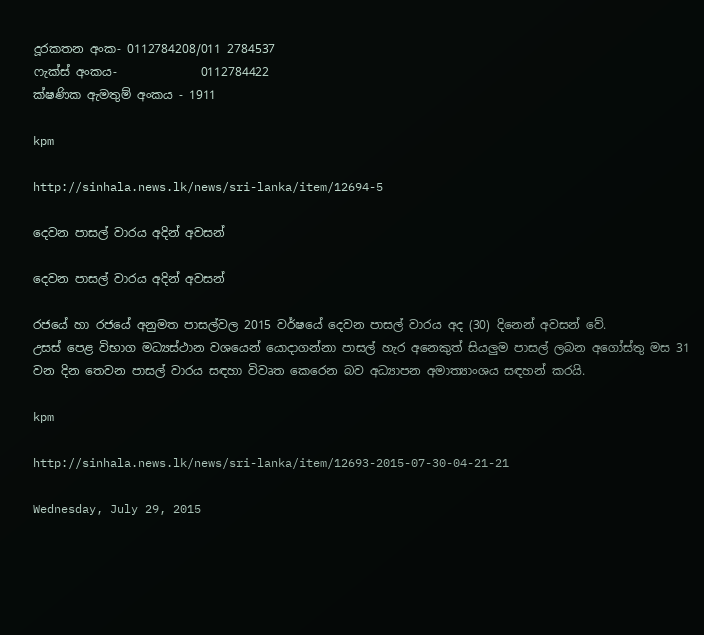දූරකතන අංක- 0112784208/011 2784537
ෆැක්ස් අංකය-              0112784422
ක්ෂණික ඇමතුම් අංකය - 1911

kpm

http://sinhala.news.lk/news/sri-lanka/item/12694-5

දෙවන පාසල් වාරය අදින් අවසන්

දෙවන පාසල් වාරය අදින් අවසන්

රජයේ හා රජයේ අනුමත පාසල්වල 2015 වර්ෂයේ දෙවන පාසල් වාරය අද (30) දිනෙන් අවසන් වේ.
උසස් පෙළ විභාග මධ්‍යස්ථාන වශයෙන් යොදාගන්නා පාසල් හැර අනෙකුත් සියලුම පාසල් ලබන අගෝස්තු මස 31 වන දින තෙවන පාසල් වාරය සඳහා විවෘත කෙරෙන බව අධ්‍යාපන අමාත්‍යාංශය සඳහන් කරයි.

kpm

http://sinhala.news.lk/news/sri-lanka/item/12693-2015-07-30-04-21-21

Wednesday, July 29, 2015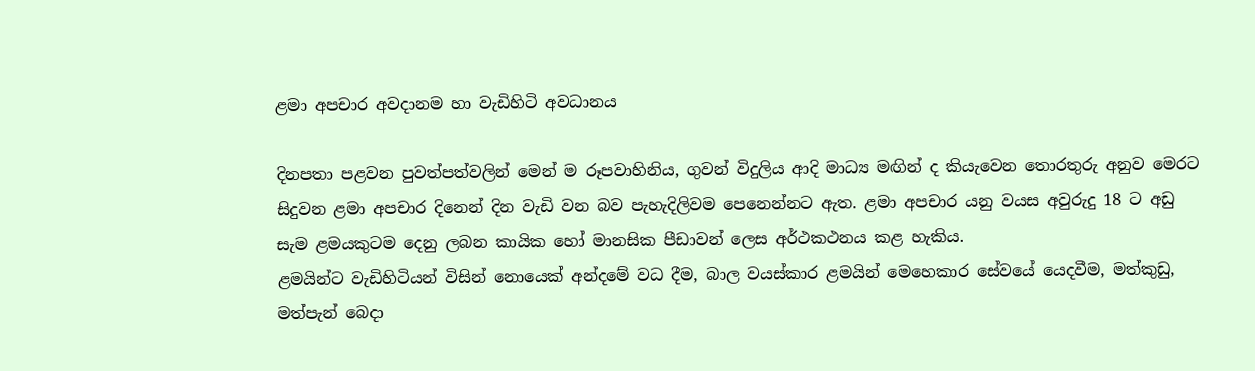ළමා අපචාර අවදානම හා වැඩිහිටි අවධානය

දිනපතා පළවන පුවත්පත්වලින් මෙන් ම රූපවාහිනිය, ගුවන් විදුලිය ආදි මාධ්‍ය මඟින් ද කියැවෙන තොරතුරු අනුව‍ මෙරට සිදුවන ළමා අපචාර දිනෙන් දින වැඩි වන බව පැහැදිලිවම පෙනෙන්නට ඇත. ළමා අපචාර යනු වයස අවුරුදු 18 ට අඩු සැම ළමයකුටම දෙනු ලබන කායික හෝ මානසික පීඩාවන් ලෙස අර්ථකථනය කළ හැකිය.
ළමයින්ට වැඩිහිටියන් විසින් නොයෙක් අන්දමේ වධ දීම, බාල වයස්කාර ළමයින් මෙහෙකාර සේවයේ යෙදවීම, මත්කුඩු, මත්පැන් බෙදා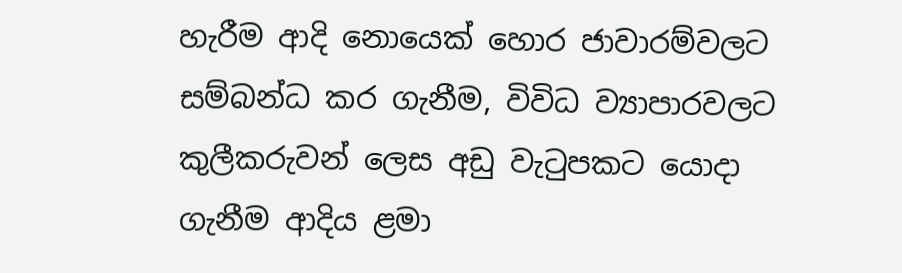හැරීම ආදි නොයෙක් හොර ජාවාරම්වලට සම්බන්ධ කර ගැනීම, විවිධ ව්‍යාපාරවලට කුලීකරුවන් ලෙස අඩු වැටුපකට යොදා ගැනීම ආදිය ළමා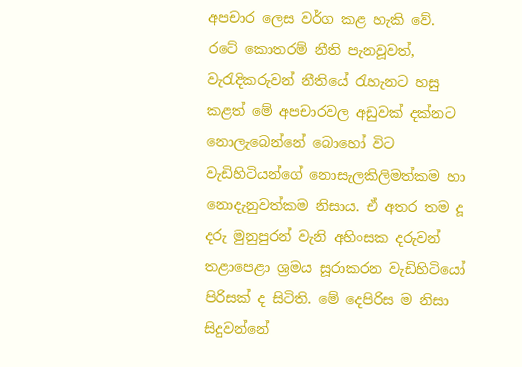අපචාර ලෙස වර්ග කළ හැකි වේ.
රටේ කොතරම් නීති පැනවූවත්, වැරැදිකරුවන් නීතියේ රැහැනට හසු කළත් මේ අපචාරවල අඩුවක් දක්නට නොලැබෙන්නේ බොහෝ විට වැඩිහිටියන්ගේ නොසැලකිලිමත්කම හා නොදැනුවත්කම නිසාය. ඒ අතර තම දූ දරු මුනුපුරන් වැනි අහිංසක දරුවන් තළාපෙළා ශ්‍රමය සූරාකරන වැඩිහිටියෝ පිරිසක් ද සිටිති. මේ දෙපිරිස ම නිසා සිදුවන්නේ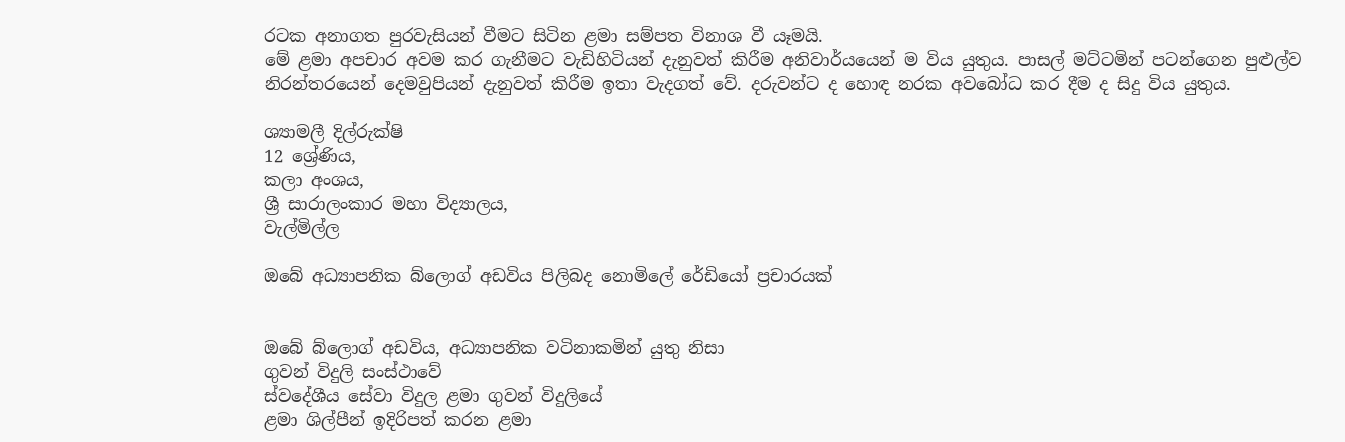රටක අනාගත පුරවැසියන් වීමට සිටින ළමා සම්පත විනාශ වී යෑමයි.
මේ ළමා අපචාර අවම කර ගැනීමට වැඩිහිටියන් දැනුවත් කිරීම අනිවාර්යයෙන් ම විය යුතුය. පාසල් මට්ටමින් පටන්ගෙන පුළුල්ව නිරන්තරයෙන් දෙමවුපියන් දැනුවත් කිරීම ඉතා වැදගත් වේ. දරුවන්ට ද හොඳ නරක අවබෝධ කර දීම ද සිදු විය යුතුය.

ශ්‍යාමලී දිල්රුක්ෂි
12 ශ්‍රේණිය,
කලා අංශය,
ශ්‍රී සාරාලංකාර මහා විද්‍යාලය,
වැල්මිල්ල

ඔබේ අධ්‍යාපනික බ්ලොග් අඩවිය පිලිබද නොමිලේ රේඩියෝ ප්‍රචාරයක්


ඔබේ බ්ලොග් අඩවිය, අධ්‍යාපනික වටිනාකමින් යුතු නිසා
ගුවන් විදුලි සංස්ථාවේ
ස්වදේශීය සේවා විදුල ළමා ගුවන් විදුලියේ
ළමා ශිල්පීන් ඉදිරිපත් කරන ළමා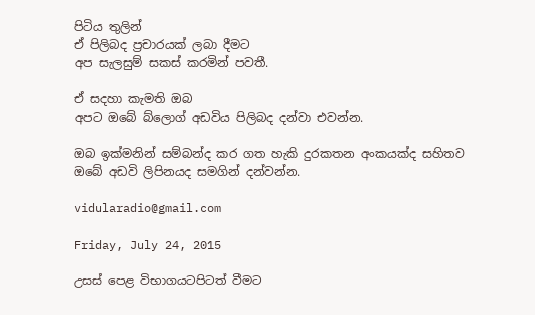පිටිය තුලින්
ඒ පිලිබද ප්‍රචාරයක් ලබා දීමට
අප සැලසුම් සකස් කරමින් පවතී.

ඒ සදහා කැමති ඔබ
අපට ඔබේ බ්ලොග් අඩවිය පිලිබද දන්වා එවන්න.

ඔබ ඉක්මනින් සම්බන්ද කර ගත හැකි දුරකතන අංකයක්ද සහිතව
ඔබේ අඩවි ලිපිනයද සමගින් දන්වන්න.

vidularadio@gmail.com

Friday, July 24, 2015

උසස් පෙළ විභාගයටපිටත් වීමට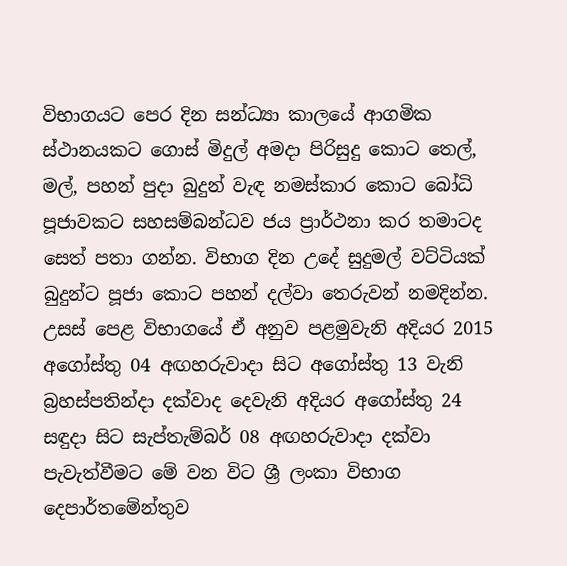විභාගයට පෙර දින සන්ධ්‍යා කාලයේ ආගමික ස්ථානයකට ගොස් මිදුල් අමදා පිරිසුදු කොට තෙල්, මල්, පහන් පුදා බුදුන් වැඳ නමස්කාර කොට බෝධි පූජාවකට සහසම්බන්ධව ජය ප්‍රාර්ථනා කර තමාටද සෙත් පතා ගන්න. විභාග දින උදේ සුදුමල් වට්ටියක් බුදුන්ට පූජා කොට පහන් දල්වා තෙරුවන් නමදින්න.
උසස් පෙළ විභාගයේ ඒ අනුව පළමුවැනි අදියර 2015 අගෝස්තු 04 අඟහරුවාදා සිට අගෝස්තු 13 වැනි බ්‍රහස්පතින්දා දක්වාද දෙවැනි අදියර අගෝස්තු 24 සඳුදා සිට සැප්තැම්බර් 08 අඟහරුවාදා දක්වා පැවැත්වීමට මේ වන විට ශ්‍රී ලංකා විභාග දෙපාර්තමේන්තුව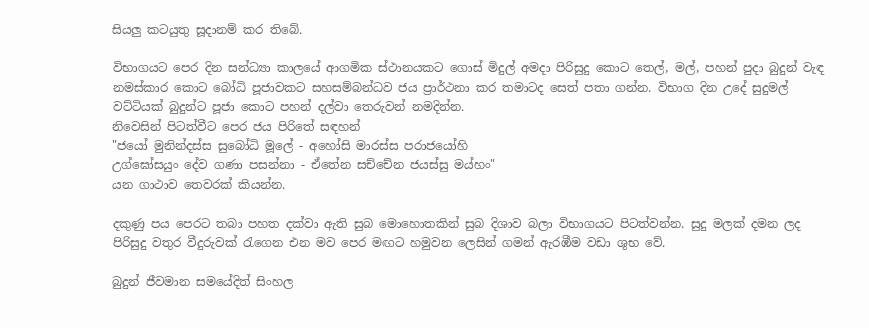සියලු කටයුතු සූදානම් කර තිබේ.

විභාගයට පෙර දින සන්ධ්‍යා කාලයේ ආගමික ස්ථානයකට ගොස් මිදුල් අමදා පිරිසුදු කොට තෙල්, මල්, පහන් පුදා බුදුන් වැඳ නමස්කාර කොට බෝධි පූජාවකට සහසම්බන්ධව ජය ප්‍රාර්ථනා කර තමාටද සෙත් පතා ගන්න. විභාග දින උදේ සුදුමල් වට්ටියක් බුදුන්ට පූජා කොට පහන් දල්වා තෙරුවන් නමදින්න.
නිවෙසින් පිටත්වීට පෙර ජය පිරිතේ සඳහන්
"ජයෝ මුනින්දස්ස සුබෝධි මූලේ - අහෝසි මාරස්ස පරාජයෝහි
උග්ඝෝසයුං දේව ගණා පසන්නා - ඒතේන සච්චේන ජයස්සු මය්හං"
යන ගාථාව තෙවරක් කියන්න.

දකුණු පය පෙරට තබා පහත දක්වා ඇති සුබ මොහොතකින් සුබ දිශාව බලා විභාගයට පිටත්වන්න. සුදු මලක් දමන ලද පිරිසුදු වතුර වීදුරුවක් රැගෙන එන මව පෙර මඟට හමුවන ලෙසින් ගමන් ඇරඹීම වඩා ශුභ වේ.

බුදුන් ජීවමාන සමයේදිත් සිංහල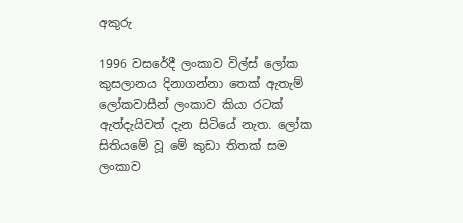අකුරු

1996 වසරේදී ලංකාව විල්ස් ලෝක කුසලානය දිනාගන්නා තෙක් ඇතැම් ලෝකවාසීන් ලංකාව කියා රටක් ඇත්දැයිවත් දැන සිටියේ නැත. ලෝක සිතියමේ වූ මේ කුඩා තිතක් සම ලංකාව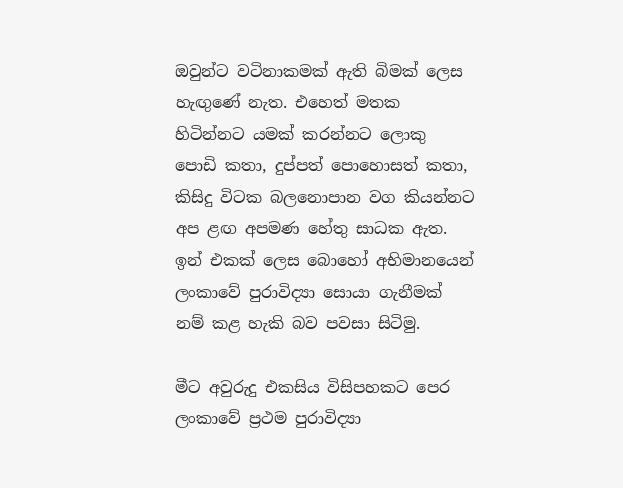ඔවුන්ට වටිනාකමක් ඇති බිමක් ලෙස හැඟුණේ නැත. එහෙත් මතක හිටින්නට යමක් කරන්නට ලොකු පොඩි කතා, දුප්පත් පොහොසත් කතා, කිසිදු විටක බලනොපාන වග කියන්නට අප ළඟ අපමණ හේතු සාධක ඇත. ඉන් එකක් ලෙස බොහෝ අභිමානයෙන් ලංකාවේ පුරාවිද්‍යා සොයා ගැනීමක් නම් කළ හැකි බව පවසා සිටිමු.

මීට අවුරුදු එකසිය විසිපහකට පෙර ලංකාවේ ප්‍රථම පුරාවිද්‍යා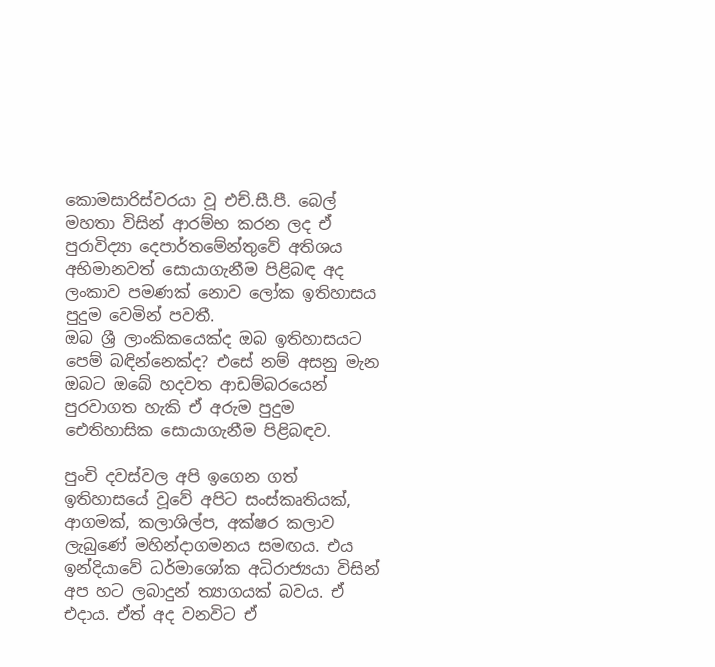කොමසාරිස්වරයා වූ එච්.සී.පී. බෙල් මහතා විසින් ආරම්භ කරන ලද ඒ පුරාවිද්‍යා දෙපාර්තමේන්තුවේ අතිශය අභිමානවත් සොයාගැනීම පිළිබඳ අද ලංකාව පමණක් නොව ලෝක ඉතිහාසය පුදුම වෙමින් පවතී.
ඔබ ශ්‍රී ලාංකිකයෙක්ද ඔබ ඉතිහාසයට පෙම් බඳින්නෙක්ද? එසේ නම් අසනු මැන ඔබට ඔබේ හදවත ආඩම්බරයෙන් පුරවාගත හැකි ඒ අරුම පුදුම ඓතිහාසික සොයාගැනීම පිළිබඳව.

පුංචි දවස්වල අපි ඉගෙන ගත් ඉතිහාසයේ වූවේ අපිට සංස්කෘතියක්, ආගමක්, කලාශිල්ප, අක්ෂර කලාව ලැබුණේ මහින්දාගමනය සමඟය. එය ඉන්දියාවේ ධර්මාශෝක අධිරාජ්‍යයා විසින් අප හට ලබාදුන් ත්‍යාගයක් බවය. ඒ එදාය. ඒත් අද වනවිට ඒ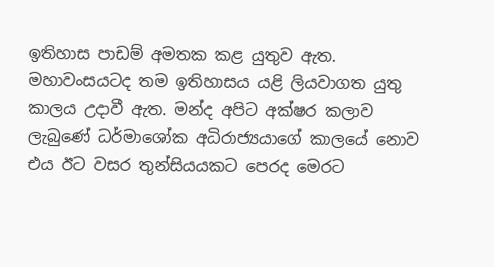ඉතිහාස පාඩම් අමතක කළ යුතුව ඇත. මහාවංසයටද තම ඉතිහාසය යළි ලියවාගත යුතු කාලය උදාවී ඇත. මන්ද අපිට අක්ෂර කලාව ලැබුණේ ධර්මාශෝක අධිරාජ්‍යයාගේ කාලයේ නොව එය ඊට වසර තුන්සියයකට පෙරද මෙරට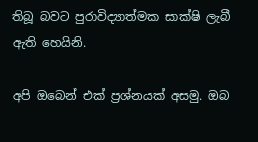තිබූ බවට පුරාවිද්‍යාත්මක සාක්ෂි ලැබී ඇති හෙයිනි.

අපි ඔබෙන් එක් ප්‍රශ්නයක් අසමු. ඔබ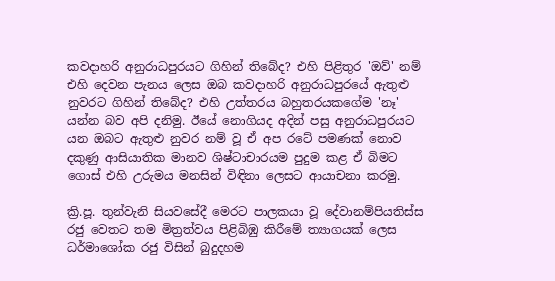කවදාහරි අනුරාධපුරයට ගිහින් තිබේද? එහි පිළිතුර 'ඔව්' නම් එහි දෙවන පැනය ලෙස ඔබ කවදාහරි අනුරාධපුරයේ ඇතුළු නුවරට ගිහින් තිබේද? එහි උත්තරය බහුතරයකගේම 'නෑ' යන්න බව අපි දනිමු. ඊයේ නොගියද අදින් පසු අනුරාධපුරයට යන ඔබට ඇතුළු නුවර නම් වූ ඒ අප රටේ පමණක් නොව දකුණු ආසියාතික මානව ශිෂ්ටාචාරයම පුදුම කළ ඒ බිමට ගොස් එහි උරුමය මනසින් විඳිනා ලෙසට ආයාචනා කරමු.

ක්‍රි.පූ. තුන්වැනි සියවසේදී මෙරට පාලකයා වූ දේවානම්පියතිස්ස රජු වෙතට තම මිත්‍රත්වය පිළිබිඹු කිරීමේ ත්‍යාගයක් ලෙස ධර්මාශෝක රජු විසින් බුදුදහම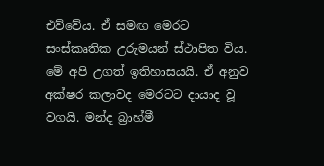එව්වේය. ඒ සමඟ මෙරට සංස්කෘතික උරුමයන් ස්ථාපිත විය. මේ අපි උගත් ඉතිහාසයයි. ඒ අනුව අක්ෂර කලාවද මෙරටට දායාද වූ වගයි. මන්ද බ්‍රාහ්මී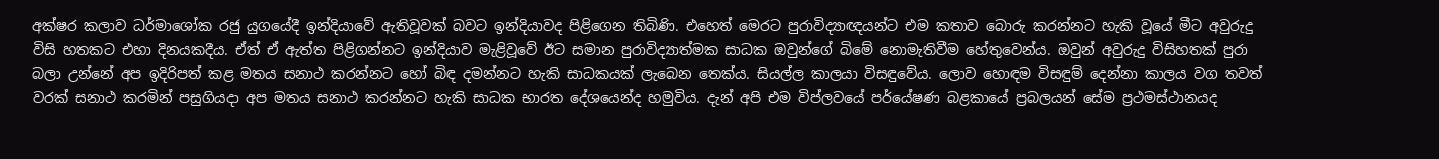අක්ෂර කලාව ධර්මාශෝක රජු යුගයේදී ඉන්දියාවේ ඇතිවූවක් බවට ඉන්දියාවද පිළිගෙන තිබිණි. එහෙත් මෙරට පුරාවිද්‍යාඥයන්ට එම කතාව බොරු කරන්නට හැකි වූයේ මීට අවුරුදු විසි හතකට එහා දිනයකදීය. ඒත් ඒ ඇත්ත පිළිගන්නට ඉන්දියාව මැළිවූවේ ඊට සමාන පුරාවිද්‍යාත්මක සාධක ඔවුන්ගේ බිමේ නොමැතිවීම හේතුවෙන්ය. ඔවුන් අවුරුදු විසිහතක් පුරා බලා උන්නේ අප ඉදිරිපත් කළ මතය සනාථ කරන්නට හෝ බිඳ දමන්නට හැකි සාධකයක් ලැබෙන තෙක්ය. සියල්ල කාලයා විසඳුවේය. ලොව හොඳම විසඳුම් දෙන්නා කාලය වග තවත් වරක් සනාථ කරමින් පසුගියදා අප මතය සනාථ කරන්නට හැකි සාධක භාරත දේශයෙන්ද හමුවිය. දැන් අපි එම විප්ලවයේ පර්යේෂණ බළකායේ ප්‍රබලයන් සේම ප්‍රථමස්ථානයද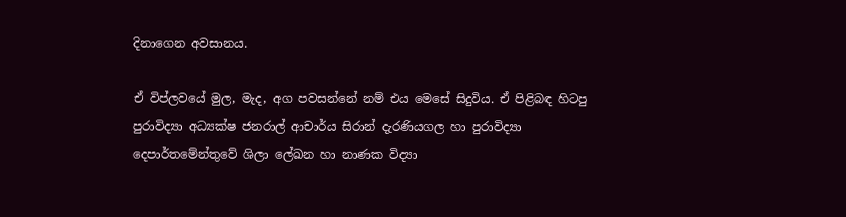දිනාගෙන අවසානය.

ඒ විප්ලවයේ මුල, මැද, අග පවසන්නේ නම් එය මෙසේ සිදුවිය. ඒ පිළිබඳ හිටපු පුරාවිද්‍යා අධ්‍යක්ෂ ජනරාල් ආචාර්ය සිරාන් දැරණියගල හා පුරාවිද්‍යා දෙපාර්තමේන්තුවේ ශිලා ලේඛන හා නාණක විද්‍යා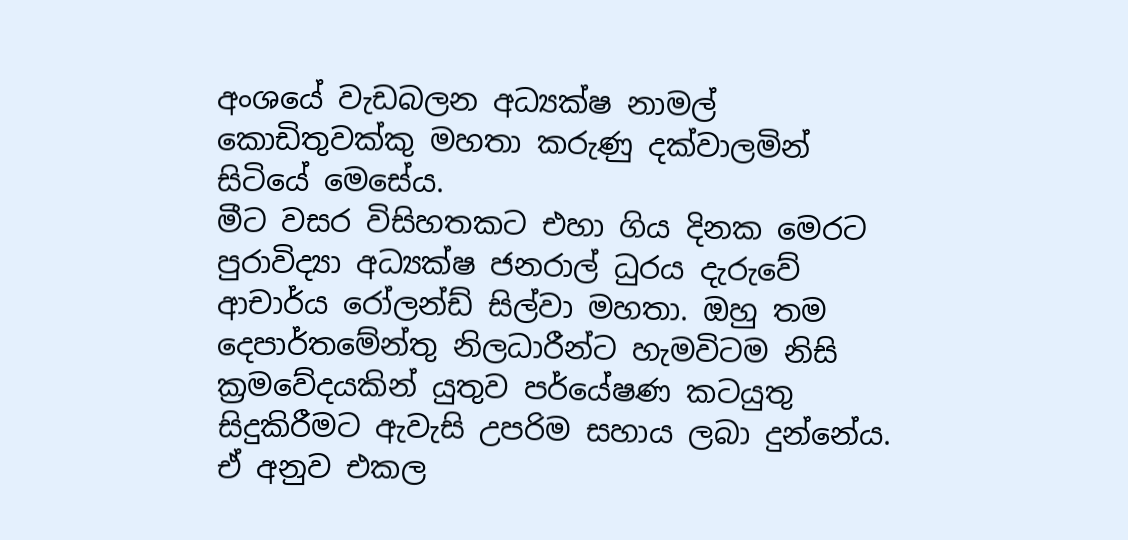අංශයේ වැඩබලන අධ්‍යක්ෂ නාමල් කොඩිතුවක්කු මහතා කරුණු දක්වාලමින් සිටියේ මෙසේය.
මීට වසර විසිහතකට එහා ගිය දිනක මෙරට පුරාවිද්‍යා අධ්‍යක්ෂ ජනරාල් ධුරය දැරුවේ ආචාර්ය රෝලන්ඩ් සිල්වා මහතා. ඔහු තම දෙපාර්තමේන්තු නිලධාරීන්ට හැමවිටම නිසි ක්‍රමවේදයකින් යුතුව පර්යේෂණ කටයුතු සිදුකිරීමට ඇවැසි උපරිම සහාය ලබා දුන්නේය. ඒ අනුව එකල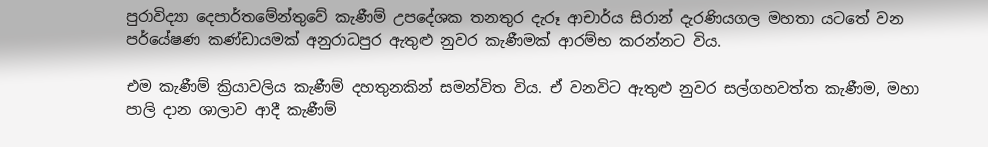පුරාවිද්‍යා දෙපාර්තමේන්තුවේ කැණීම් උපදේශක තනතුර දැරූ ආචාර්ය සිරාන් දැරණියගල මහතා යටතේ වන පර්යේෂණ කණ්ඩායමක් අනුරාධපුර ඇතුළු නුවර කැණීමක් ආරම්භ කරන්නට විය.

එම කැණීම් ක්‍රියාවලිය කැණීම් දහතුනකින් සමන්විත විය. ඒ වනවිට ඇතුළු නුවර සල්ගහවත්ත කැණීම, මහා පාලි දාන ශාලාව ආදී කැණීම්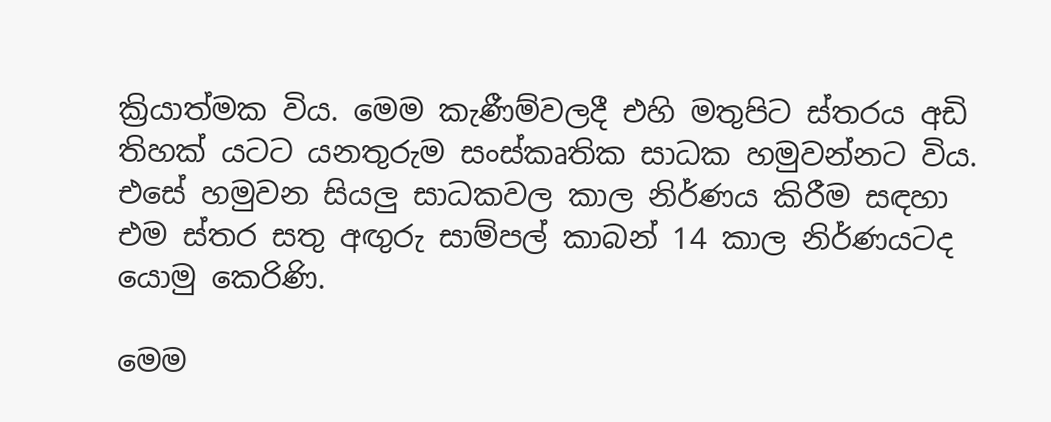ක්‍රියාත්මක විය. මෙම කැණීම්වලදී එහි මතුපිට ස්තරය අඩි තිහක් යටට යනතුරුම සංස්කෘතික සාධක හමුවන්නට විය. එසේ හමුවන සියලු සාධකවල කාල නිර්ණය කිරීම සඳහා එම ස්තර සතු අඟුරු සාම්පල් කාබන් 14 කාල නිර්ණයටද යොමු කෙරිණි.

මෙම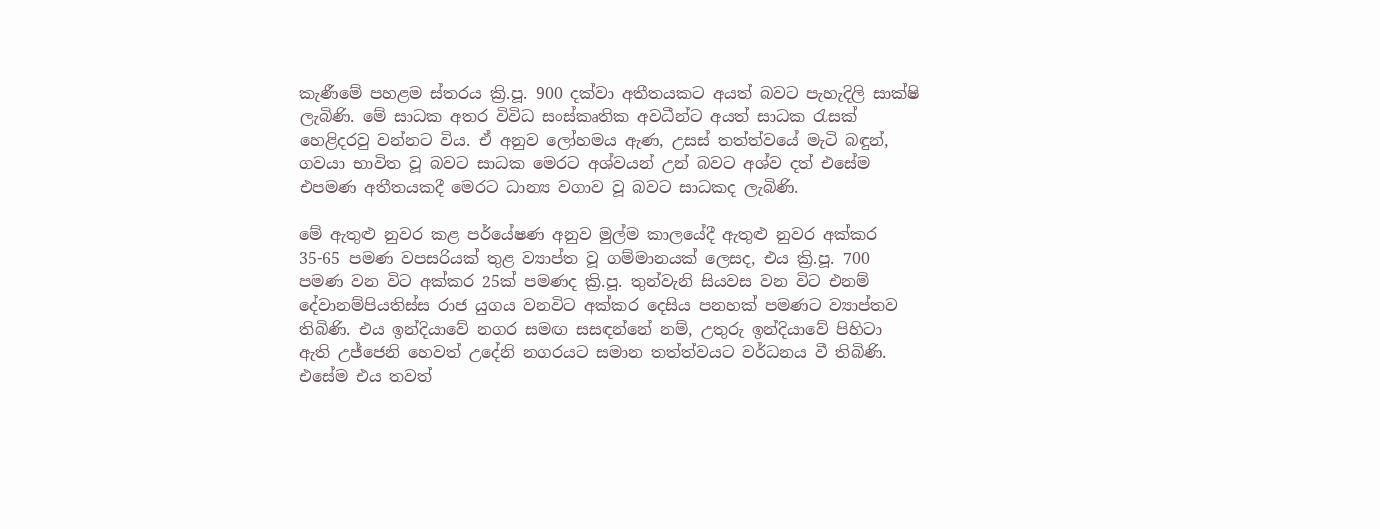කැණීමේ පහළම ස්තරය ක්‍රි.පූ. 900 දක්වා අතීතයකට අයත් බවට පැහැදිලි සාක්ෂි ලැබිණි. මේ සාධක අතර විවිධ සංස්කෘතික අවධීන්ට අයත් සාධක රැසක් හෙළිදරවු වන්නට විය. ඒ අනුව ලෝහමය ඇණ, උසස් තත්ත්වයේ මැටි බඳුන්, ගවයා භාවිත වූ බවට සාධක මෙරට අශ්වයන් උන් බවට අශ්ව දත් එසේම එපමණ අතීතයකදී මෙරට ධාන්‍ය වගාව වූ බවට සාධකද ලැබිණි.

මේ ඇතුළු නුවර කළ පර්යේෂණ අනුව මුල්ම කාලයේදී ඇතුළු නුවර අක්කර 35-65 පමණ වපසරියක් තුළ ව්‍යාප්ත වූ ගම්මානයක් ලෙසද, එය ක්‍රි.පූ. 700 පමණ වන විට අක්කර 25ක් පමණද ක්‍රි.පූ. තුන්වැනි සියවස වන විට එනම් දේවානම්පියතිස්ස රාජ යුගය වනවිට අක්කර දෙසිය පනහක් පමණට ව්‍යාප්තව තිබිණි. එය ඉන්දියාවේ නගර සමඟ සසඳන්නේ නම්, උතුරු ඉන්දියාවේ පිහිටා ඇති උජ්ජෙනි හෙවත් උදේනි නගරයට සමාන තත්ත්වයට වර්ධනය වී තිබිණි. එසේම එය තවත්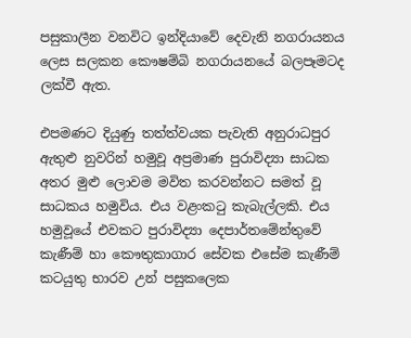පසුකාලීන වනවිට ඉන්දියාවේ දෙවැනි නගරායනය ලෙස සලකන කෞෂම්බි නගරායනයේ බලපෑමටද ලක්වී ඇත.

එපමණට දියුණු තත්ත්වයක පැවැති අනුරාධපුර ඇතුළු නුවරින් හමුවූ අප්‍රමාණ පුරාවිද්‍යා සාධක අතර මුළු ලොවම මවිත කරවන්නට සමත් වූ සාධකය හමුවිය. එය වළංකටු කැබැල්ලකි. එය හමුවූයේ එවකට පුරාවිද්‍යා දෙපාර්තමේන්තුවේ කැණීම් හා කෞතුකාගාර සේවක එසේම කැණීම් කටයුතු භාරව උන් පසුකලෙක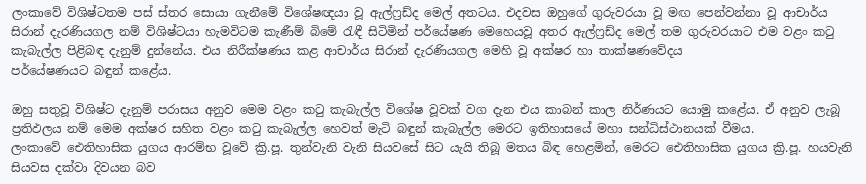ලංකාවේ විශිෂ්ටතම පස් ස්තර සොයා ගැනීමේ විශේෂඥයා වූ ඇල්ෆ්‍රඩ්ද මෙල් අතටය. එදවස ඔහුගේ ගුරුවරයා වූ මඟ පෙන්වන්නා වූ ආචාර්ය සිරාන් දැරණියගල නම් විශිෂ්ටයා හැමවිටම කැණීම් බිමේ රැඳී සිටිමින් පර්යේෂණ මෙහෙයවූ අතර ඇල්ෆ්‍රඩ්ද මෙල් තම ගුරුවරයාට එම වළං කටු කැබැල්ල පිළිබඳ දැනුම් දුන්නේය. එය නිරීක්ෂණය කළ ආචාර්ය සිරාන් දැරණියගල මෙහි වූ අක්ෂර හා තාක්ෂණවේදය
පර්යේෂණයට බඳුන් කළේය.

ඔහු සතුවූ විශිෂ්ට දැනුම් පරාසය අනුව මෙම වළං කටු කැබැල්ල විශේෂ වූවක් වග දැන එය කාබන් කාල නිර්ණයට යොමු කළේය. ඒ අනුව ලැබූ ප්‍රතිඵලය නම් මෙම අක්ෂර සහිත වළං කටු කැබැල්ල හෙවත් මැටි බඳුන් කැබැල්ල මෙරට ඉතිහාසයේ මහා සන්ධිස්ථානයක් වීමය.
ලංකාවේ ඓතිහාසික යුගය ආරම්භ වූවේ ක්‍රි.පූ. තුන්වැනි වැනි සියවසේ සිට යැයි තිබූ මතය බිඳ හෙළමින්, මෙරට ඓතිහාසික යුගය ක්‍රි.පූ. හයවැනි සියවස දක්වා දිවයන බව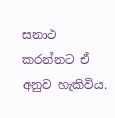සනාථ කරන්නට ඒ අනුව හැකිවිය.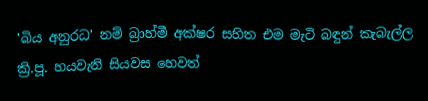'බිය අනුරධ' නම් බ්‍රාහ්මී අක්ෂර සහිත එම මැටි බඳුන් කැබැල්ල ක්‍රි.පූ. හයවැනි සියවස හෙවත්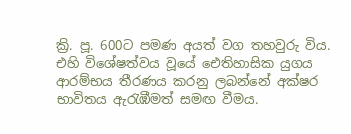ක්‍රි. පූ. 600ට පමණ අයත් වග තහවුරු විය. එහි විශේෂත්වය වූයේ ඓතිහාසික යුගය ආරම්භය තීරණය කරනු ලබන්නේ අක්ෂර භාවිතය ඇරැඹීමත් සමඟ වීමය.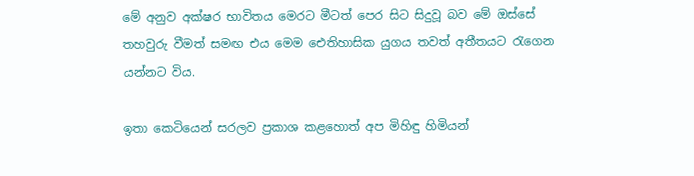මේ අනුව අක්ෂර භාවිතය මෙරට මීටත් පෙර සිට සිදුවූ බව මේ ඔස්සේ තහවුරු වීමත් සමඟ එය මෙම ඓතිහාසික යුගය තවත් අතීතයට රැගෙන යන්නට විය.

ඉතා කෙටියෙන් සරලව ප්‍රකාශ කළහොත් අප මිහිඳු හිමියන්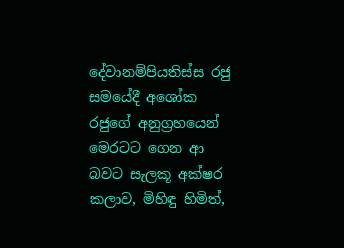දේවානම්පියතිස්ස රජු සමයේදී අශෝක රජුගේ අනුග්‍රහයෙන් මෙරටට ගෙන ආ බවට සැලකූ අක්ෂර කලාව, මිහිඳු හිමිත්,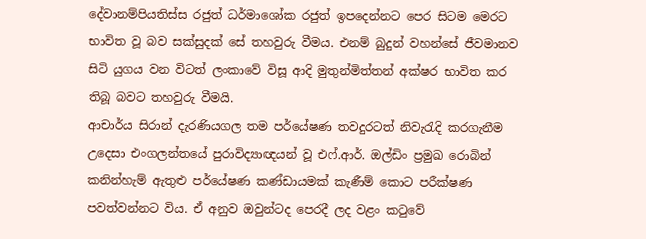දේවානම්පියතිස්ස රජුත් ධර්මාශෝක රජුත් ඉපදෙන්නට පෙර සිටම මෙරට භාවිත වූ බව සක්සුදක් සේ තහවුරු වීමය. එනම් බුදුන් වහන්සේ ජීවමානව සිටි යුගය වන විටත් ලංකාවේ විසූ ආදි මුතුන්මිත්තන් අක්ෂර භාවිත කර තිබූ බවට තහවුරු වීමයි.
ආචාර්ය සිරාන් දැරණියගල තම පර්යේෂණ තවදුරටත් නිවැරැදි කරගැනීම උදෙසා එංගලන්තයේ පුරාවිද්‍යාඥයන් වූ එෆ්.ආර්. ඔල්ඩිං ප්‍රමුඛ රොබින් කනින්හැම් ඇතුළු පර්යේෂණ කණ්ඩායමක් කැණීම් කොට පරීක්ෂණ පවත්වන්නට විය. ඒ අනුව ඔවුන්ටද පෙරදී ලද වළං කටුවේ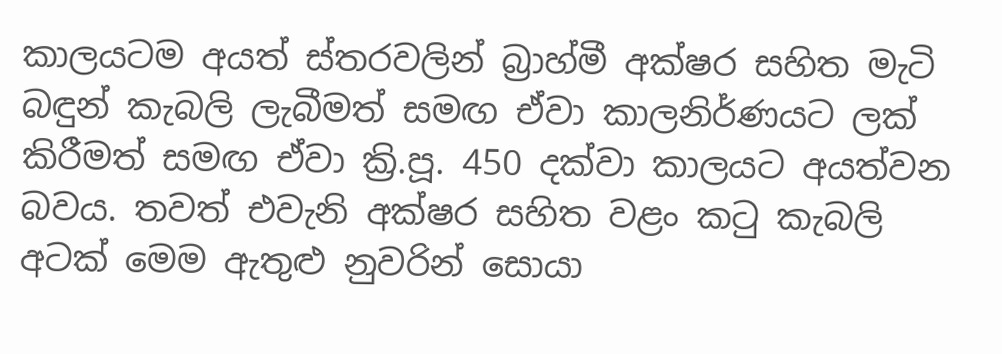කාලයටම අයත් ස්තරවලින් බ්‍රාහ්මී අක්ෂර සහිත මැටි බඳුන් කැබලි ලැබීමත් සමඟ ඒවා කාලනිර්ණයට ලක් කිරීමත් සමඟ ඒවා ක්‍රි.පූ. 450 දක්වා කාලයට අයත්වන බවය. තවත් එවැනි අක්ෂර සහිත වළං කටු කැබලි අටක් මෙම ඇතුළු නුවරින් සොයා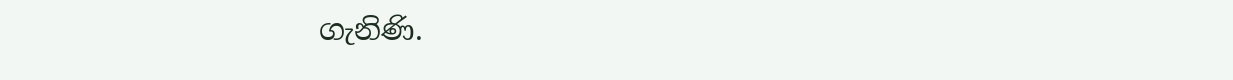ගැනිණි.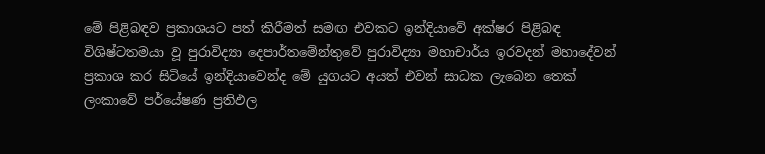මේ පිළිබඳව ප්‍රකාශයට පත් කිරීමත් සමඟ එවකට ඉන්දියාවේ අක්ෂර පිළිබඳ විශිෂ්ටතමයා වූ පුරාවිද්‍යා දෙපාර්තමේන්තුවේ පුරාවිද්‍යා මහාචාර්ය ඉරවදන් මහාදේවන් ප්‍රකාශ කර සිටියේ ඉන්දියාවෙන්ද මේ යුගයට අයත් එවන් සාධක ලැබෙන තෙක් ලංකාවේ පර්යේෂණ ප්‍රතිඵල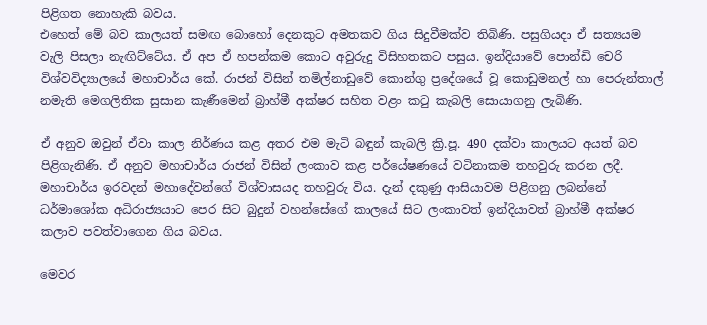පිළිගත නොහැකි බවය.
එහෙත් මේ බව කාලයත් සමඟ බොහෝ දෙනකුට අමතකව ගිය සිදුවීමක්ව තිබිණි. පසුගියදා ඒ සත්‍යයම වැලි පිසලා නැඟිට්ටේය. ඒ අප ඒ හපන්කම කොට අවුරුදු විසිහතකට පසුය. ඉන්දියාවේ පොන්ඩි චෙරි විශ්වවිද්‍යාලයේ මහාචාර්ය කේ. රාජන් විසින් තමිල්නාඩුවේ කොන්ගු ප්‍රදේශයේ වූ කොඩුමනල් හා පෙරුන්තාල් නමැති මෙගලිතික සුසාන කැණීමෙන් බ්‍රාහ්මී අක්ෂර සහිත වළං කටු කැබලි සොයාගනු ලැබිණි.

ඒ අනුව ඔවුන් ඒවා කාල නිර්ණය කළ අතර එම මැටි බඳුන් කැබලි ක්‍රි.පූ. 490 දක්වා කාලයට අයත් බව පිළිගැනිණි. ඒ අනුව මහාචාර්ය රාජන් විසින් ලංකාව කළ පර්යේෂණයේ වටිනාකම තහවුරු කරන ලදී. මහාචාර්ය ඉරවදන් මහාදේවන්ගේ විශ්වාසයද තහවුරු විය. දැන් දකුණු ආසියාවම පිළිගනු ලබන්නේ ධර්මාශෝක අධිරාජ්‍යයාට පෙර සිට බුදුන් වහන්සේගේ කාලයේ සිට ලංකාවත් ඉන්දියාවත් බ්‍රාහ්මී අක්ෂර කලාව පවත්වාගෙන ගිය බවය.

මෙවර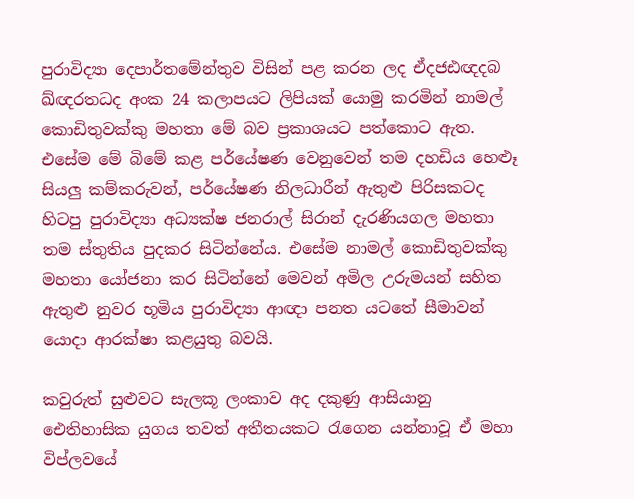පුරාවිද්‍යා දෙපාර්තමේන්තුව විසින් පළ කරන ලද ඒදජඪඥදබ ඛ්ඥරතධද අංක 24 කලාපයට ලිපියක් යොමු කරමින් නාමල් කොඩිතුවක්කු මහතා මේ බව ප්‍රකාශයට පත්කොට ඇත. එසේම මේ බිමේ කළ පර්යේෂණ වෙනුවෙන් තම දහඩිය හෙළුෑ සියලු කම්කරුවන්, පර්යේෂණ නිලධාරීන් ඇතුළු පිරිසකටද හිටපු පුරාවිද්‍යා අධ්‍යක්ෂ ජනරාල් සිරාන් දැරණියගල මහතා තම ස්තුතිය පුදකර සිටින්නේය. එසේම නාමල් කොඩිතුවක්කු මහතා යෝජනා කර සිටින්නේ මෙවන් අමිල උරුමයන් සහිත ඇතුළු නුවර භූමිය පුරාවිද්‍යා ආඥා පනත යටතේ සීමාවන් යොදා ආරක්ෂා කළයුතු බවයි.

කවුරුත් සුළුවට සැලකූ ලංකාව අද දකුණු ආසියානු ඓතිහාසික යුගය තවත් අතීතයකට රැගෙන යන්නාවූ ඒ මහා විප්ලවයේ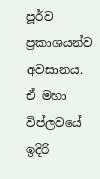පූර්ව ප්‍රකාශයන්ව අවසානය.
ඒ මහා විප්ලවයේ ඉදිරි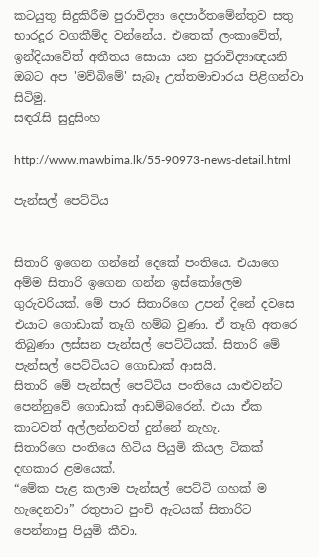කටයුතු සිදුකිරීම පුරාවිද්‍යා දෙපාර්තමේන්තුව සතු භාරදූර වගකීම්ද වන්නේය. එතෙක් ලංකාවේත්, ඉන්දියාවේත් අතීතය සොයා යන පුරාවිද්‍යාඥයනි ඔබට අප 'මව්බිමේ' සැබෑ උත්තමාචාරය පිළිගන්වා සිටිමු.
සඳරැසි සුදුසිංහ

http://www.mawbima.lk/55-90973-news-detail.html

පැන්සල් පෙට්ටිය


සිතාරි ඉගෙන ගන්නේ දෙකේ පංතියෙ. එයාගෙ අම්ම සිතාරි ඉගෙන ගන්න ඉස්කෝලෙම ගුරුවරියක්. මේ පාර සිතාරිගෙ උපන් දිනේ දවසෙ එයාට ගොඩාක් තෑගි හම්බ වුණා. ඒ තෑගි අතරෙ තිබුණා ලස්සන පැන්සල් පෙට්ටියක්. සිතාරි මේ පැන්සල් පෙට්ටියට ගොඩාක් ආසයි.
සිතාරි මේ පැන්සල් පෙට්ටිය පංතියෙ යාළුවන්ට පෙන්නුවේ ගොඩාක් ආඩම්බරෙන්. එයා ඒක කාටවත් අල්ලන්නවත් දුන්නේ නැහැ.
සිතාරිගෙ පංතියෙ හිටිය පියුමි කියල ටිකක් දඟකාර ළමයෙක්.
“මේක පැළ කලාම පැන්සල් පෙට්ටි ගහක් ම හැදෙනවා” රතුපාට පුංචි ඇටයක් සිතාරිට පෙන්නාපු පියුමි කීවා.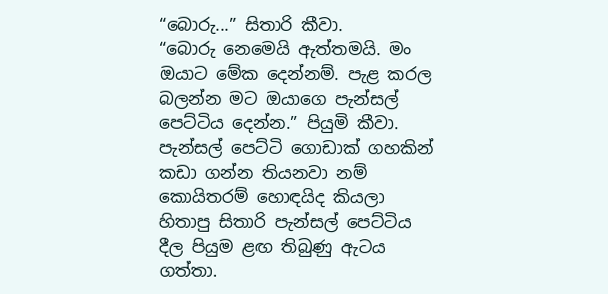“බොරු...” සිතාරි කීවා.
“බොරු නෙමෙයි ඇත්තමයි. මං ඔයාට මේක දෙන්නම්. පැළ කරල බලන්න මට ඔයාගෙ පැන්සල් පෙට්ටිය දෙන්න.” පියුමි කීවා.
පැන්සල් පෙට්ටි ගොඩාක් ගහකින් කඩා ගන්න තියනවා නම් කොයිතරම් හොඳයිද කියලා හිතාපු සිතාරි පැන්සල් පෙට්ටිය දීල පියුම ළඟ තිබුණු ඇටය ගත්තා.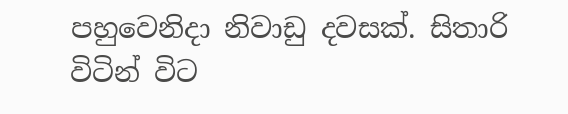පහුවෙනිදා නිවාඩු දවසක්. සිතාරි විටින් විට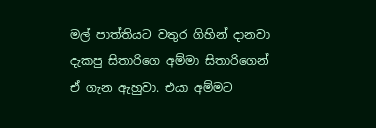මල් පාත්තියට වතුර ගිහින් දානවා දැකපු සිතාරිගෙ අම්මා සිතාරිගෙන් ඒ ගැන ඇහුවා. එයා අම්මට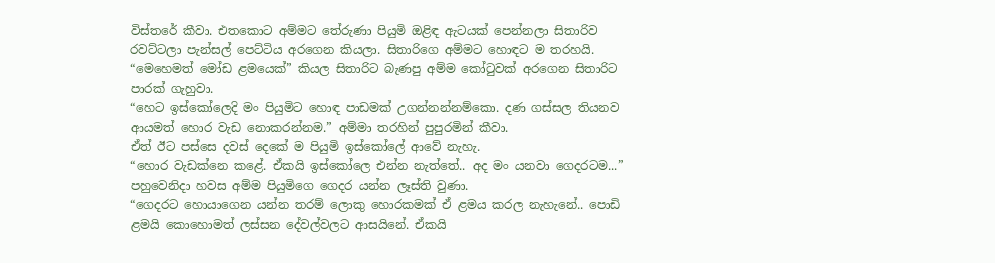විස්තරේ කීවා. එතකොට අම්මට තේරුණා පියුමි ඔළිඳ ඇටයක් පෙන්නලා සිතාරිව රවට්ටලා පැන්සල් පෙට්ටිය අරගෙන කියලා. සිතාරිගෙ අම්මට හොඳට ම තරහයි.
“මෙහෙමත් මෝඩ ළමයෙක්” කියල සිතාරිට බැණපු අම්ම කෝටුවක් අරගෙන සිතාරිට පාරක් ගැහුවා.
“හෙට ඉස්කෝලෙදි මං පියුමිට හොඳ පාඩමක් උගන්නන්නම්කො. දණ ගස්සල තියනව ආයමත් හොර වැඩ නොකරන්නම.” අම්මා තරහින් පුපුරමින් කීවා.
ඒත් ඊට පස්සෙ දවස් දෙකේ ම පියුමි ඉස්කෝලේ ආවේ නැහැ.
“හොර වැඩක්නෙ කළේ. ඒකයි ඉස්කෝලෙ එන්න නැත්තේ.. අද මං යනවා ගෙදරටම...” පහුවෙනිදා හවස අම්ම පියුමිගෙ ගෙදර යන්න ලෑස්ති වුණා.
“ගෙදරට හොයාගෙන යන්න තරම් ලොකු හොරකමක් ඒ ළමය කරල නැහැනේ.. පොඩි ළමයි කොහොමත් ලස්සන දේවල්වලට ආසයිනේ. ඒකයි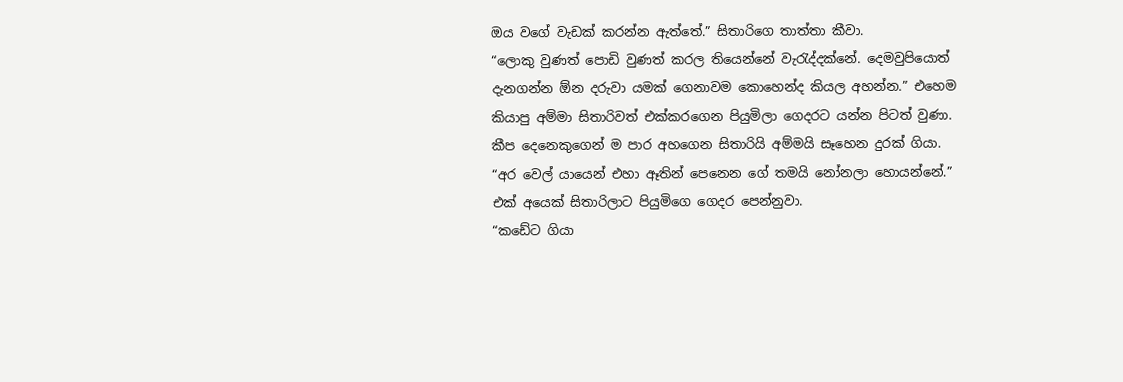ඔය වගේ වැඩක් කරන්න ඇත්තේ.” සිතාරිගෙ තාත්තා කීවා.
“ලොකු වුණත් පොඩි වුණත් කරල තියෙන්නේ වැරැද්දක්නේ. දෙමවුපියොත් දැනගන්න ඕන දරුවා යමක් ගෙනාවම කොහෙන්ද කියල අහන්න.” එහෙම කියාපු අම්මා සිතාරිවත් එක්කරගෙන පියුමිලා ගෙදරට යන්න පිටත් වුණා.
කීප දෙනෙකුගෙන් ම පාර අහගෙන සිතාරියි අම්මයි සෑහෙන දුරක් ගියා.
“අර වෙල් යායෙන් එහා ඈතින් පෙනෙන ගේ තමයි නෝනලා හොයන්නේ.” එක් අයෙක් සිතාරිලාට පියුමිගෙ ගෙදර පෙන්නුවා.
“කඩේට ගියා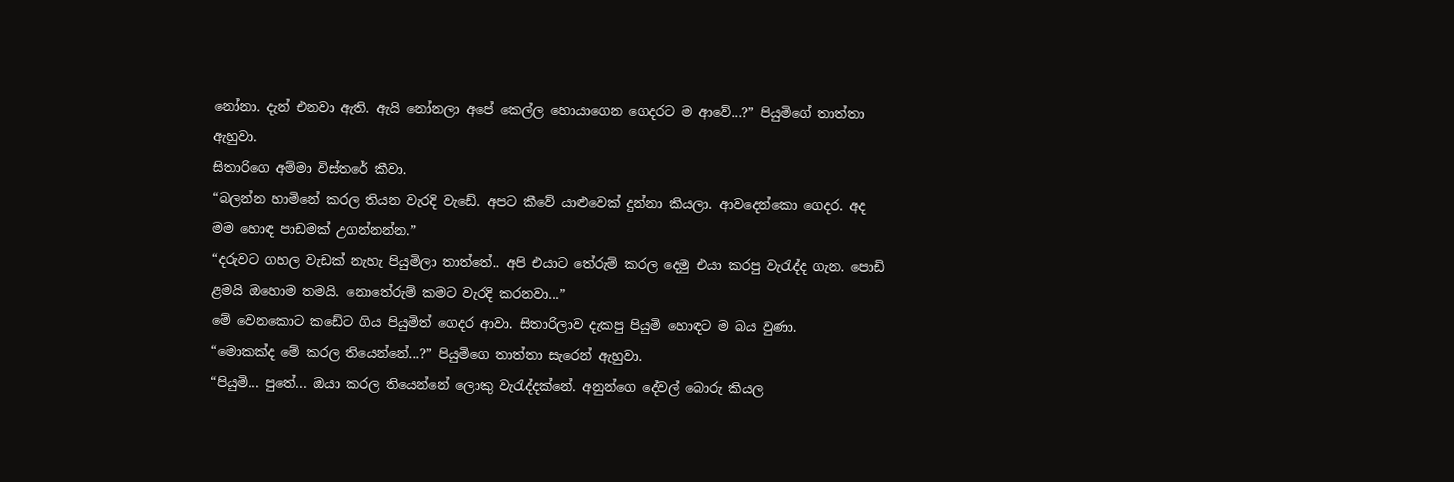නෝනා. දැන් එනවා ඇති. ඇයි නෝනලා අපේ කෙල්ල හොයාගෙන ගෙදරට ම ආවේ...?” පියුමිගේ තාත්තා ඇහුවා.
සිතාරිගෙ අම්මා විස්තරේ කීවා.
“බලන්න හාමිනේ කරල තියන වැරදි වැඩේ. අපට කීවේ යාළුවෙක් දුන්නා කියලා. ආවදෙන්කො ගෙදර. අද මම හොඳ පාඩමක් උගන්නන්න.”
“දරුවට ගහල වැඩක් නැහැ පියුමිලා තාත්තේ.. අපි එයාට තේරුම් කරල දෙමු එයා කරපු වැරැද්ද ගැන. පොඩි ළමයි ‍ඔහොම තමයි. නොතේරුම් කමට වැරදි කරනවා...”
මේ වෙනකොට කඩේට ගිය පියුමිත් ගෙදර ආවා. සිතාරිලාව දැකපු පියුමි හොඳට ම බය වුණා.
“මොකක්ද මේ කරල තියෙන්නේ...?” පියුමිගෙ තාත්තා සැරෙන් ඇහුවා.
“පියුමි... පුතේ... ඔයා කරල තියෙන්නේ ලොකු වැරැද්දක්නේ. අනුන්ගෙ දේවල් බොරු කියල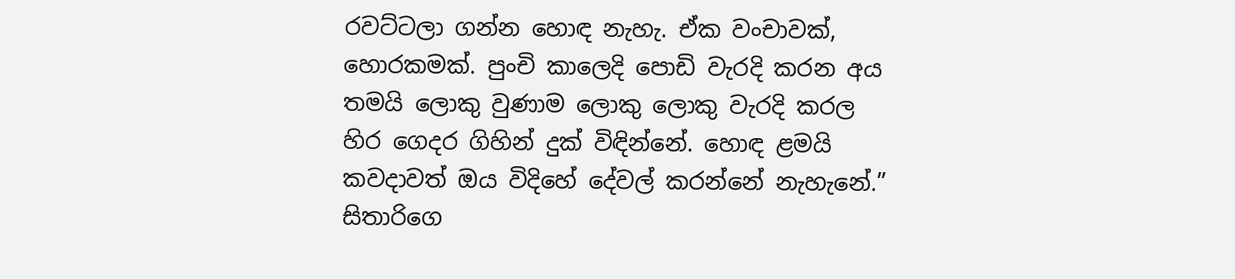රවට්ටලා ගන්න හොඳ නැහැ. ඒක වංචාවක්, හොරකමක්. පුංචි කාලෙදි පොඩි වැරදි කරන අය තමයි ලොකු වුණාම ලොකු ලොකු වැරදි කරල හිර ගෙදර ගිහින් දුක් විඳින්නේ. හොඳ ළමයි කවදාවත් ඔය විදිහේ දේවල් කරන්නේ නැහැනේ.” සිතාරිගෙ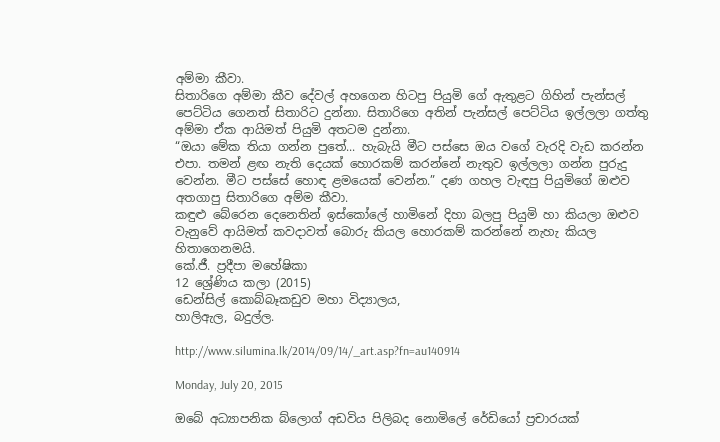අම්මා කීවා.
සිතාරිගෙ අම්මා කීව දේවල් අහගෙන හිටපු පියුමි ගේ ඇතුළට ගිහින් පැන්සල් පෙට්ටිය ගෙනත් සිතාරිට දුන්නා. සිතාරිගෙ අතින් පැන්සල් පෙට්ටිය ඉල්ලලා ගත්තු අම්මා ඒක ආයිමත් පියුමි අතටම දුන්නා.
“ඔයා‍ මේක තියා ගන්න පුතේ... හැබැයි මීට පස්සෙ ඔය වගේ වැරදි වැඩ කරන්න එපා. තමන් ළඟ නැති දෙයක් හොරකම් කරන්නේ නැතුව ඉල්ලලා ගන්න පුරුදු වෙන්න. මීට පස්සේ හොඳ ළමයෙක් වෙන්න.” දණ ගහල වැඳපු පියුමිගේ ඔළුව අතගාපු සිතාරිගෙ අම්ම කීවා.
කඳුළු බේරෙන දෙනෙතින් ඉස්කෝලේ හාමිනේ දිහා බලපු පියුමි හා කියලා ඔළුව වැනුවේ ආයිමත් කවදාවත් බොරු කියල හොරකම් කරන්නේ නැහැ කියල හිතාගෙනමයි.
කේ.ජී. ප්‍රදීපා මහේෂිකා
12 ශ්‍රේණිය කලා (2015)
ඩෙන්සිල් කොබ්බෑකඩුව මහා විද්‍යාලය,
හාලිඇල, බදුල්ල.

http://www.silumina.lk/2014/09/14/_art.asp?fn=au140914

Monday, July 20, 2015

ඔබේ අධ්‍යාපනික බ්ලොග් අඩවිය පිලිබද නොමිලේ රේඩියෝ ප්‍රචාරයක්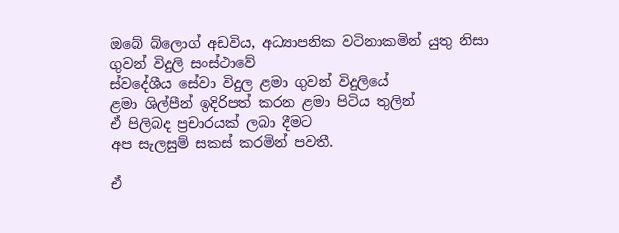ඔබේ බ්ලොග් අඩවිය, අධ්‍යාපනික වටිනාකමින් යුතු නිසා
ගුවන් විදුලි සංස්ථාවේ
ස්වදේශීය සේවා විදුල ළමා ගුවන් විදුලියේ
ළමා ශිල්පීන් ඉදිරිපත් කරන ළමා පිටිය තුලින්
ඒ පිලිබද ප්‍රචාරයක් ලබා දීමට
අප සැලසුම් සකස් කරමින් පවතී.

ඒ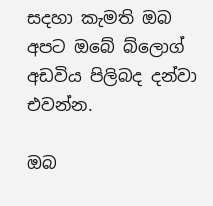සදහා කැමති ඔබ
අපට ඔබේ බ්ලොග් අඩවිය පිලිබද දන්වා එවන්න.

ඔබ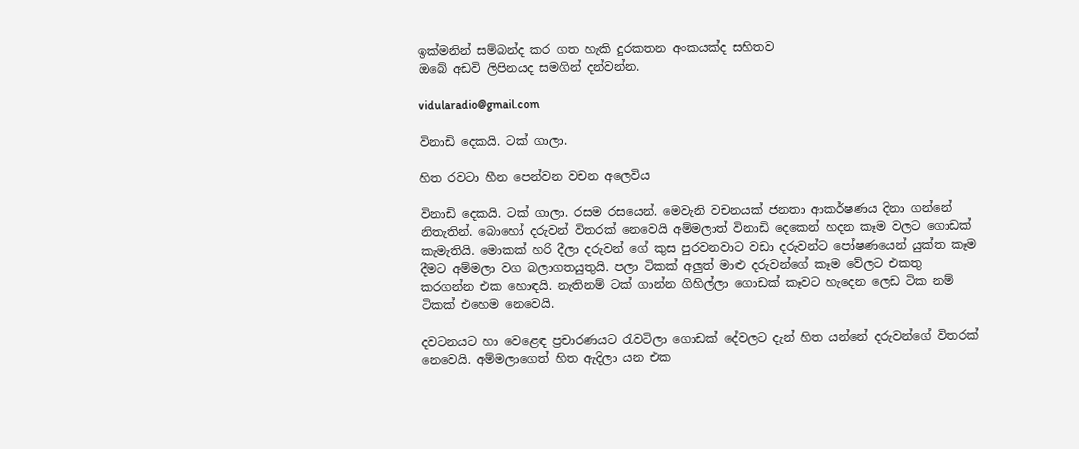ඉක්මනින් සම්බන්ද කර ගත හැකි දුරකතන අංකයක්ද සහිතව
ඔබේ අඩවි ලිපිනයද සමගින් දන්වන්න.

vidularadio@gmail.com

විනාඩි දෙකයි. ටක් ගාලා.

හිත රවටා හීන පෙන්වන වචන අලෙවිය

විනාඩි දෙකයි. ටක් ගාලා. රසම රසයෙන්. මෙවැනි වචනයක් ජනතා ආකර්ෂණය දිනා ගන්නේ නිතැතින්. බොහෝ දරුවන් විතරක් නෙවෙයි අම්මලාත් විනාඩි දෙකෙන් හදන කෑම වලට ගොඩක් කැමැතියි. මොකක් හරි දීලා දරුවන් ගේ කුස පුරවනවාට වඩා දරුවන්ට පෝෂණයෙන් යුක්ත කෑම දීමට අම්මලා වග බලාගතයුතුයි. පලා ටිකක් අලුත් මාළු දරුවන්ගේ කෑම වේලට එකතු කරගන්න එක හොඳයි. නැතිනම් ටක් ගාන්න ගිහිල්ලා ගොඩක් කෑවට හැදෙන ලෙඩ ටික නම් ටිකක් එහෙම නෙවෙයි.

දවටනයට හා වෙළෙඳ ප්‍රචාරණයට රැව‍ටිලා ගොඩක් දේවලට දැන් හිත යන්නේ දරුවන්ගේ විතරක් නෙවෙයි. අම්මලාගෙත් හිත ඇදිලා යන එක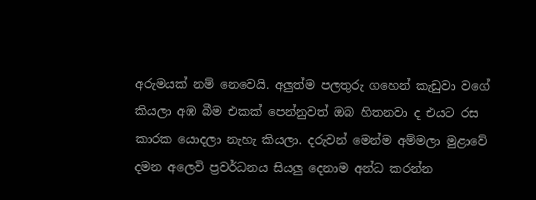අරුමයක් නම් නෙවෙයි. අලුත්ම පලතුරු ගහෙන් කැඩුවා වගේ කියලා අඹ බීම එකක් පෙන්නුවත් ඔබ හිතනවා ද එයට රස කාරක යොදලා නැහැ කියලා. දරුවන් මෙන්ම අම්මලා මුළාවේ දමන අලෙවි ප්‍රවර්ධනය සියලු දෙනාම අන්ධ කරන්න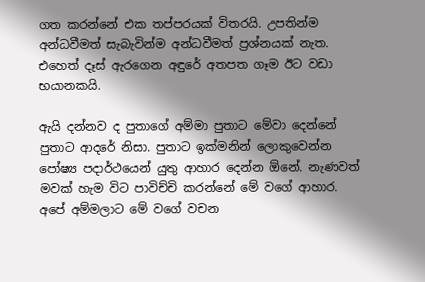ගත කරන්නේ එක තප්පරයක් විතරයි. උපතින්ම අන්ධවීමත් සැබැවින්ම අන්ධවීමත් ප්‍රශ්නයක් නැත. එහෙත් දෑස් ඇරගෙන අඳුරේ අතපත ගෑම ඊට වඩා භයානකයි.

ඇයි දන්නව ද පුතාගේ අම්මා පුතාට මේවා දෙන්නේ පුතාට ආදරේ නිසා. පුතාට ඉක්මනින් ලොකුවෙන්න පෝෂ්‍ය පදාර්ථයෙන් යුතු ආහාර දෙන්න ඕනේ. නැණවත් මවක් හැම විට පාවිච්චි කරන්නේ මේ වගේ ආහාර. අපේ අම්මලාට මේ වගේ වචන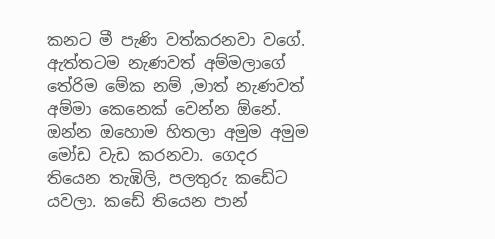කනට මී පැණි වත්කරනවා වගේ. ඇත්තටම නැණවත් අම්මලාගේ තේරිම මේක නම් ,මාත් නැණවත් අම්මා කෙනෙක් වෙන්න ඕනේ. ඔන්න ඔහොම හිතලා අමුම අමුම මෝඩ වැඩ කරනවා. ගෙදර තියෙන තැඹිලි, පලතුරු කඩේට යවලා. කඩේ තියෙන පාන්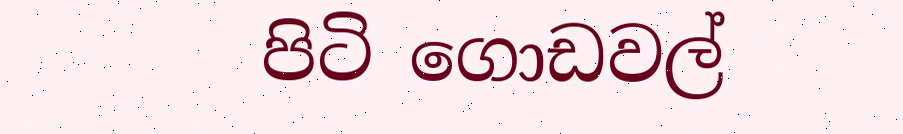පිටි ගොඩවල්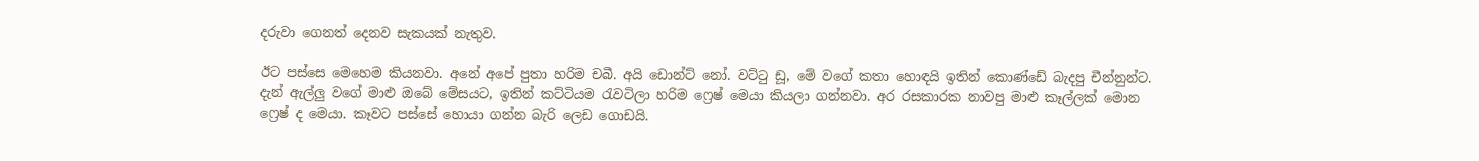දරුවා ගෙනත් දෙනව සැකයක් නැතුව.

ඊට පස්සෙ මෙහෙම කියනවා. අනේ අපේ පුතා හරිම චබී. අයි ඩොන්ට් නෝ. වට්ටු ඩූ, මේ වගේ කතා හොඳයි ඉතින් කොණ්ඩේ බැදපු චීන්නුන්ට. දැන් ඇල්ලු වගේ මාළු ඔබේ මේසයට, ඉතින් කට්ටියම රැවටිලා හරිම ‍‍ෆ්‍රෙෂ් මෙයා කියලා ගන්නවා. අර රසකාරක නාවපු මාළු කෑල්ලක් මොන ෆ්‍රෙෂ් ද මෙයා. කෑවට පස්සේ හොයා ගන්න බැරි ලෙඩ ගොඩයි.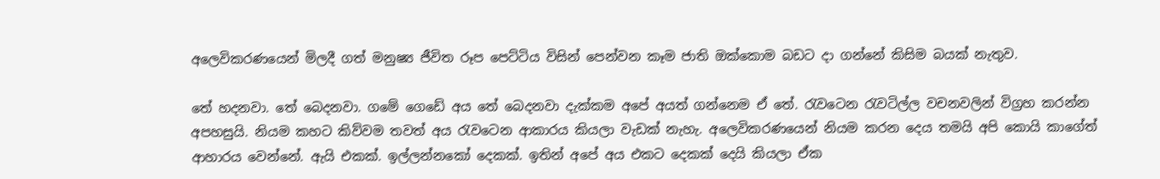අලෙවිකරණයෙන් මිලදී ගත් මනුෂ්‍ය ජීවිත රූප පෙට්‍ටිය විසින් පෙන්වන කෑම ජාති ඔක්කොම බඩට දා ගන්නේ කිසිම බයක් නැතුව.

තේ හදනවා. තේ බෙදනවා. ගමේ ගෙඩේ අය තේ බෙදනවා දැක්කම අපේ අයත් ගන්නෙම ඒ තේ. රැවටෙන රැවටිල්ල වචනවලින් විග්‍රහ කරන්න අපහසුයි. නියම කහට කිව්වම තවත් අය රැවටෙන ආකාරය කියලා වැඩක් නැහැ. අලෙවිකරණයෙන් නියම කරන දෙය තමයි අපි කොයි කාගේත් ආහාරය වෙන්නේ. ඇයි එකක්. ඉල්ලන්නකෝ දෙකක්. ඉතින් අපේ අය එකට දෙකක් දෙයි කියලා ඒක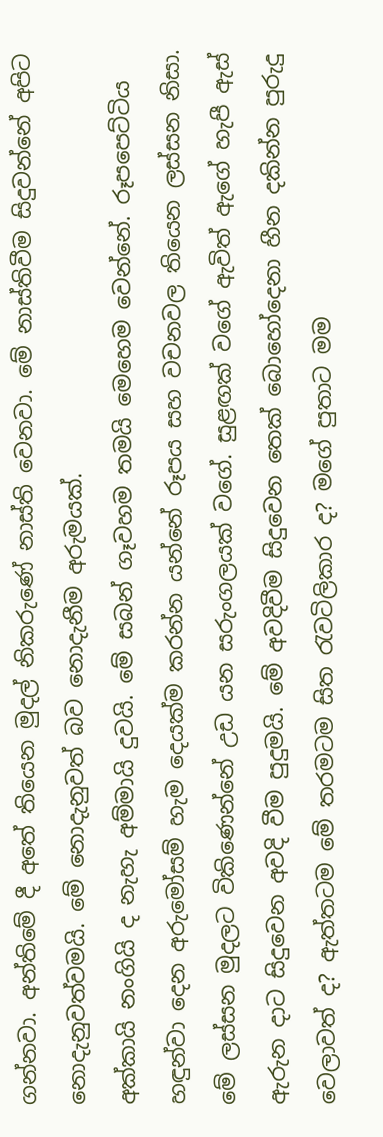ගන්නවා. අන්තිමේ දී අතේ තියෙන මුදල් නිකරුණේ නාස්ති වෙනවා. මේ නාස්තිවීම සිදුවන්නේ අපිට නොදැනුවත්වමයි. මේ නොදැනුවත් බව නොදැනීම අරුමයක්.
අක්කායි නංගියි ද නැහැ අම්මායි දුවයි. මේ සබන් ගෑවහම තමයි මෙහෙම වෙන්නේ. රූපපෙට්ටිය හඳුන්වා දෙන අරුමෝසම් හැම දෙයක්ම කරන්න යන්නේ රූපය සහ වචනවල තියෙන ලස්සන නිසා. මේ ලස්සන මුදලට විකිණෙන්නේ උඩ යන සරුංගලයක් වගේ. සුළඟක් වගේ ඇවිත් ඇගේ හැපී ඇස් ඇරුන දාට සිදුවෙන අවදි වීම පුදුමයි. මේ අවදිවීම සිදුවෙන තෙක් බොහෝදෙනා හීන දකින්න පුරුදු වෙලාවත් ද? ඇත්තටම මේ තරමටම සිත රැවටිලිකාර ද? මගේ පුතාට මම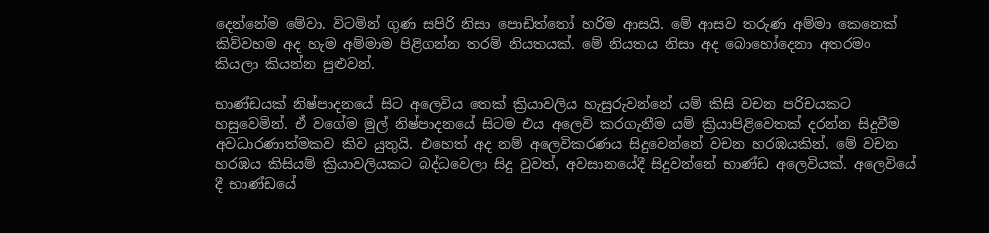දෙන්නේම මේවා. විටමින් ගුණ සපිරි නිසා පොඩිත්තෝ හරිම ආසයි. මේ ආසව තරුණ අම්මා කෙනෙක් කිව්වහම අද හැම අම්මාම පිළිගන්න තරම් නියතයක්. මේ නියතය නිසා අද බොහෝදෙනා අතරමං කියලා කියන්න පුළුවන්.

භාණ්ඩයක් නිෂ්පාදනයේ සිට අලෙවිය තෙක් ක්‍රියාවලිය හැසුරුවන්නේ යම් කිසි වචන පරිචයකට හසුවෙමින්. ඒ වගේම මුල් නිෂ්පාදනයේ සිටම එය අලෙවි කරගැනීම යම් ක්‍රියාපිළිවෙතක් දරන්න සිදුවීම අවධාරණාත්මකව කිව යුතුයි. එහෙත් අද නම් අලෙවිකරණය සිදුවෙන්නේ වචන හරඹයකින්. මේ වචන හරඹය කිසියම් ක්‍රියාවලියකට බද්ධවෙලා සිදු වුවත්, අවසානයේදී සිදුවන්නේ භාණ්ඩ අලෙවියක්. අලෙවියේ දී භාණ්ඩයේ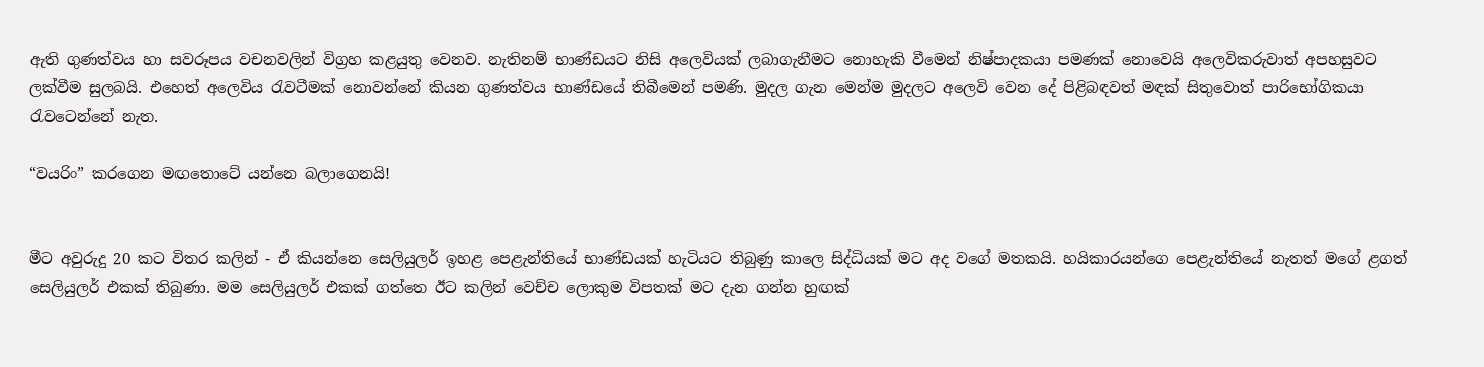ඇති ගුණත්වය හා සවරූපය වචනවලින් විග්‍රහ කළයුතු ‍වෙනව. නැතිනම් භාණ්ඩයට නිසි අලෙවියක් ලබාගැනීමට නොහැකි වීමෙන් නිෂ්පාදකයා පමණක් නොවෙයි අලෙවිකරුවාත් අපහසුවට ලක්වීම සුලබයි. එහෙත් අලෙවිය රැව‍‍ටීමක් නොවන්නේ කියන ගුණත්වය භාණ්ඩයේ තිබීමෙන් පමණි. මුදල ගැන මෙන්ම මුදලට අලෙවි වෙන දේ පිළිබඳවත් මඳක් සිතුවොත් පාරිභෝගිකයා රැවටෙන්නේ නැත.

“වයරිං” කරගෙන මඟතොටේ යන්නෙ බලාගෙනයි!


මීට අවුරුදු 20 කට විතර කලින් - ඒ කියන්නෙ සෙලියුලර් ඉහළ පෙළැන්තියේ භාණ්ඩයක් හැටියට තිබුණු කාලෙ සිද්ධියක් මට අද වගේ මතකයි. හයිකාරයන්ගෙ පෙළැන්තියේ නැතත් මගේ ළගත් සෙලියුලර් එකක් තිබුණා. මම සෙලියුලර් එකක් ගත්තෙ ඊට කලින් වෙච්ච ලොකුම විපතක් මට දැන ගන්න හුඟක්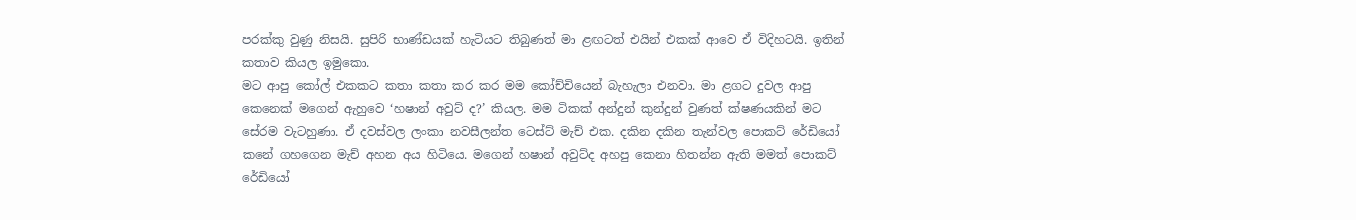පරක්කු වුණු නිසයි. සුපිරි භාණ්ඩයක් හැටියට තිබුණත් මා ළඟටත් එයින් එකක් ආවෙ ඒ විදිහටයි. ඉතින් කතාව කියල ඉමුකො.
මට ආපු කෝල් එකකට කතා කතා කර කර මම කෝච්චියෙන් බැහැලා එනවා. මා ළගට දුවල ආපු කෙනෙක් මගෙන් ඇහුවෙ ‘හෂාන් අවුට් ද?’ කියල. මම ටිකක් අන්දුන් කුන්දුන් වුණත් ක්ෂණයකින් මට සේරම වැටහුණා. ඒ දවස්වල ලංකා නවසීලන්ත ටෙස්ට් මැච් එක. දකින දකින තැන්වල පොකට් රේඩියෝ කනේ ගහගෙන මැච් අහන අය හිටියෙ. මගෙන් හෂාන් අවුට්ද අහපු කෙනා හිතන්න ඇති මමත් පොකට් රේඩියෝ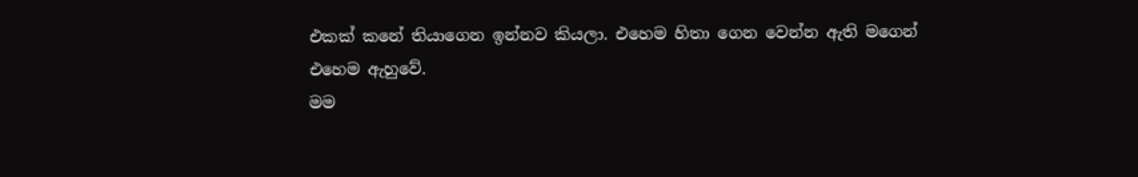එකක් කනේ තියාගෙන ඉන්නව කියලා. එහෙම හිතා ගෙන වෙන්න ඇති මගෙන් එහෙම ඇහුවේ.
මම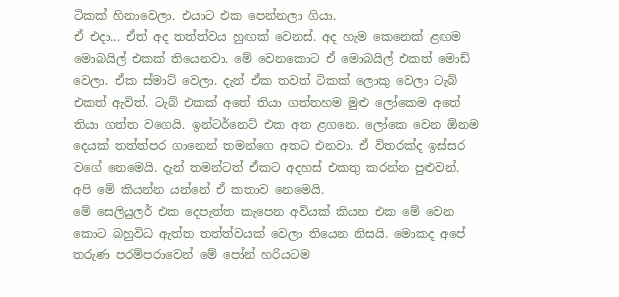ටිකක් හිනාවෙලා. එයාට එක පෙන්නලා ගියා.
ඒ එදා... ඒත් අද තත්ත්වය හුඟක් වෙනස්. අද හැම කෙනෙක් ළඟම මොබයිල් එකක් තියෙනවා. මේ වෙනකොට ඒ මොබයිල් එකත් මොඩ් වෙලා. ඒක ස්මාට් වෙලා. දැන් ඒක තවත් ටිකක් ලොකු වෙලා ටැබ් එකත් ඇවිත්. ටැබ් එකක් අතේ තියා ගත්තහම මුළු ලෝකෙම අතේ තියා ගත්ත වගෙයි. ඉන්ටර්නෙට් එක අත ළගනෙ. ලෝකෙ වෙන ඕනම දෙයක් තත්ත්පර ගානෙන් තමන්ගෙ අතට එනවා. ඒ විතරක්ද ඉස්සර වගේ නෙමෙයි. දැන් තමන්ටත් ඒකට අදහස් එකතු කරන්න පුළුවන්.
අපි මේ කියන්න යන්නේ ඒ කතාව නෙමෙයි.
මේ සෙලියුලර් එක දෙපැත්ත කැපෙන අවියක් කියන එක මේ වෙන කොට බහුවිධ ඇත්ත තත්ත්වයක් වෙලා තියෙන නිසයි. මොකද අපේ තරුණ පරම්පරාවෙන් මේ පෝන් හරියටම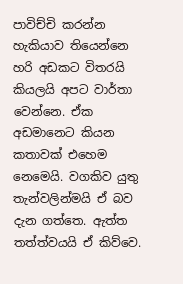පාවිච්චි කරන්න හැකියාව තියෙන්නෙ හරි අඩකට විතරයි කියලයි අපට වාර්තා වෙන්නෙ. ඒක අඩමානෙට කියන කතාවක් එහෙම නෙමෙයි. වගකිව යුතු තැන්වලින්මයි ඒ බව දැන ගත්තෙ. ඇත්ත තත්ත්වයයි ඒ කිව්වෙ.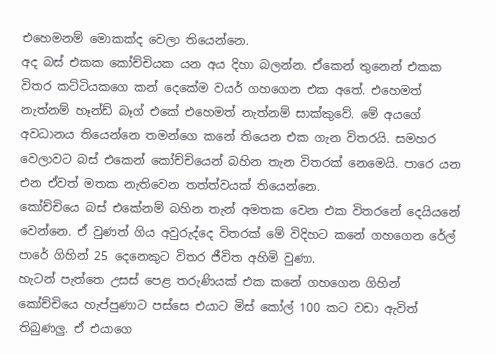එහෙමනම් මොකක්ද වෙලා තියෙන්නෙ.
අද බස් එකක කෝච්චියක යන අය දිහා බලන්න. ඒකෙන් තුනෙන් එකක විතර කට්ටියකගෙ කන් දෙකේම වයර් ගහගෙන එක අතේ. එහෙමත් නැත්නම් හෑන්ඩ් බෑග් එකේ එහෙමත් නැත්නම් සාක්කුවේ. මේ අයගේ අවධානය තියෙන්නෙ තමන්ගෙ කනේ තියෙන එක ගැන විතරයි. සමහර වෙලාවට බස් එකෙන් කෝච්චියෙන් බහින තැන විතරක් නෙමෙයි. පාරෙ යන එන ඒවත් මතක නැතිවෙන තත්ත්වයක් තියෙන්නෙ.
කෝච්චියෙ බස් එකේනම් බහින තැන් අමතක වෙන එක විතරනේ දෙයියනේ වෙන්නෙ. ඒ වුණත් ගිය අවුරුද්දෙ විතරක් මේ විදිහට කනේ ගහගෙන රේල් පාරේ ගිහින් 25 දෙනෙකුට විතර ජීවිත අහිමි වුණා.
හැටන් පැත්තෙ උසස් පෙළ තරුණියක් එක කනේ ගහගෙන ගිහින් කෝච්චියෙ හැප්පුණාට පස්සෙ එයාට මිස් කෝල් 100 කට වඩා ඇවිත් තිබුණලු. ඒ එයාගෙ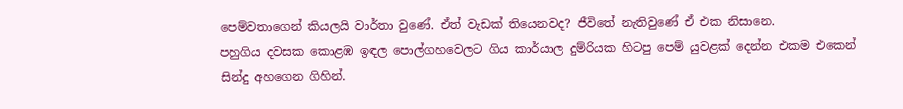පෙම්වතාගෙන් කියලයි වාර්තා වුණේ. ඒත් වැඩක් තියෙනවද? ජීවිතේ නැතිවුණේ ඒ එක නිසානෙ.
පහුගිය දවසක කොළඹ ඉඳල පොල්ගහවෙලට ගිය කාර්යාල දුම්රියක හිටපු පෙම් යුවළක් දෙන්න එකම එකෙන් සින්දු අහගෙන ගිහින්.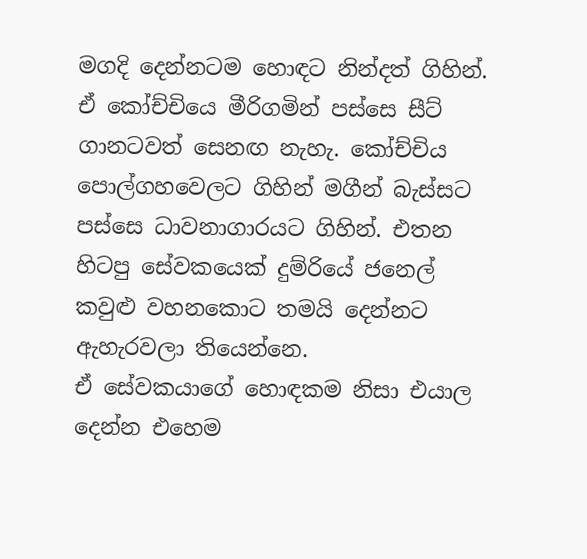මගදි දෙන්නටම හොඳට නින්දත් ගිහින්. ඒ කෝච්චියෙ මීරිගමින් පස්සෙ සීට් ගානටවත් සෙනඟ නැහැ. කෝච්චිය පොල්ගහවෙලට ගිහින් මගීන් බැස්සට පස්සෙ ධාවනාගාරයට ගිහින්. එතන හිටපු සේවකයෙක් දුම්රියේ ජනෙල් කවුළු වහනකොට තමයි දෙන්නට ඇහැරවලා තියෙන්නෙ.
ඒ සේවකයාගේ හොඳකම නිසා එයාල දෙන්න එහෙම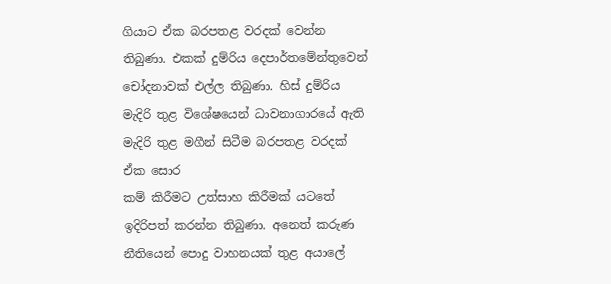ගියාට ඒක බරපතළ වරදක් වෙන්න තිබුණා. එකක් දුම්රිය දෙපාර්තමේන්තුවෙන් චෝදනාවක් එල්ල තිබුණා. හිස් දුම්රිය මැදිරි තුළ විශේෂයෙන් ධාවනාගාරයේ ඇති මැදිරි තුළ මගීන් සිටීම බරපතළ වරදක් ඒක සොර
කම් කිරීමට උත්සාහ කිරීමක් යටතේ ඉදිරිපත් කරන්න තිබුණා. අනෙත් කරුණ නීතියෙන් පොදු වාහනයක් තුළ අයාලේ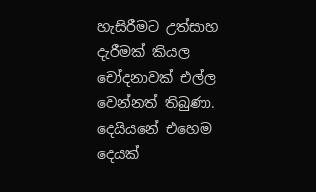හැසිරීමට උත්සාහ දැරීමක් කියල චෝදනාවක් එල්ල වෙන්නත් තිබුණා. දෙයියනේ එහෙම දෙයක්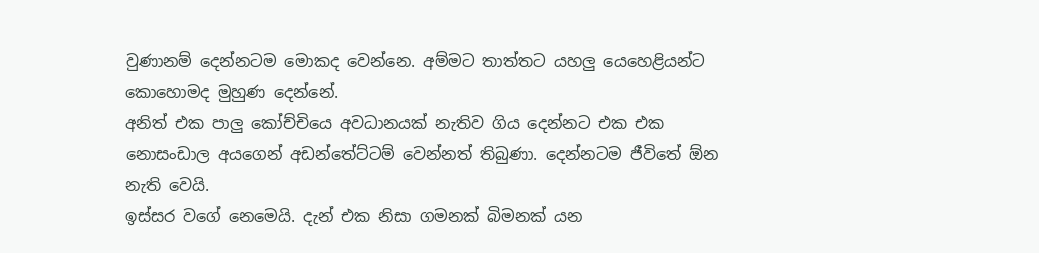වුණානම් දෙන්නටම මොකද වෙන්නෙ. අම්මට තාත්තට යහලු යෙහෙළියන්ට කොහොමද මුහුණ දෙන්නේ.
අනිත් එක පාලු කෝච්චියෙ අවධානයක් නැතිව ගිය දෙන්නට එක එක නොසංඩාල අයගෙන් අඩන්තේට්ටම් වෙන්නත් තිබුණා. දෙන්නටම ජීවිතේ ඕන නැති වෙයි.
ඉස්සර වගේ නෙමෙයි. දැන් එක නිසා ගමනක් බිමනක් යන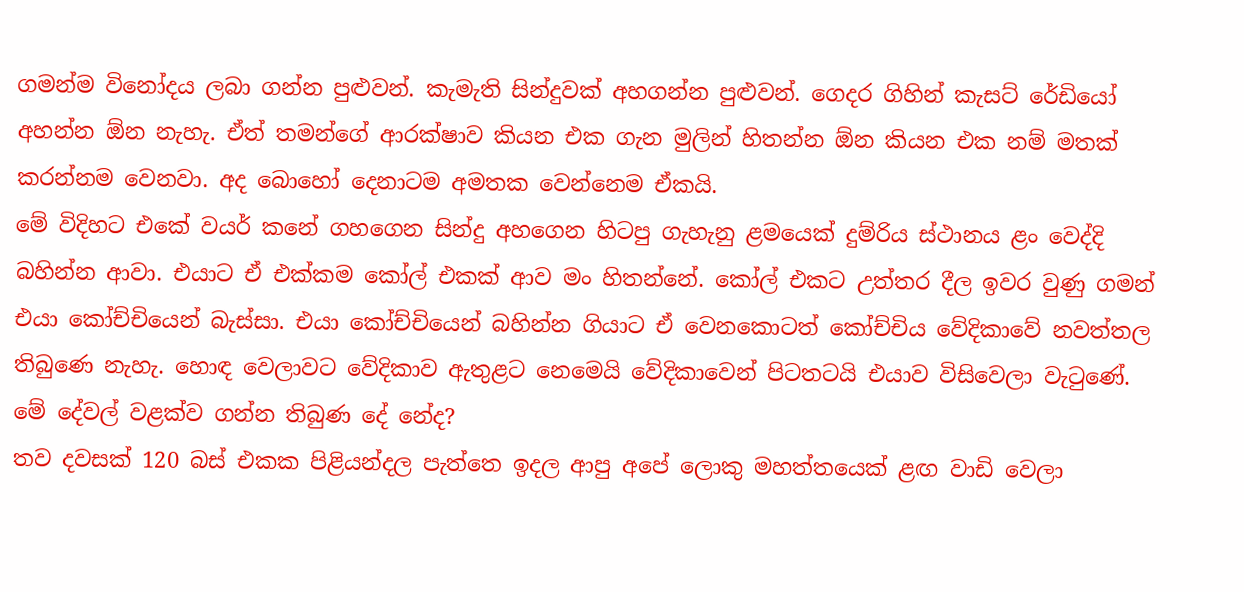ගමන්ම විනෝදය ලබා ගන්න පුළුවන්. කැමැති සින්දුවක් අහගන්න පුළුවන්. ගෙදර ගිහින් කැසට් රේඩියෝ අහන්න ඕන නැහැ. ඒත් තමන්ගේ ආරක්ෂාව කියන එක ගැන මුලින් හිතන්න ඕන කියන එක නම් මතක් කරන්නම වෙනවා. අද බොහෝ දෙනාටම අමතක වෙන්නෙම ඒකයි.
මේ විදිහට එකේ වයර් කනේ ගහගෙන සින්දු අහගෙන හිටපු ගැහැනු ළමයෙක් දුම්රිය ස්ථානය ළං වෙද්දි බහින්න ආවා. එයාට ඒ එක්කම කෝල් එකක් ආව මං හිතන්නේ. කෝල් එකට උත්තර දීල ඉවර වුණු ගමන් එයා කෝච්චියෙන් බැස්සා. එයා කෝච්චියෙන් බහින්න ගියාට ඒ වෙනකොටත් කෝච්චිය වේදිකාවේ නවත්තල තිබුණෙ නැහැ. හොඳ වෙලාවට වේදිකාව ඇතුළට නෙමෙයි වේදිකාවෙන් පිටතටයි එයාව විසිවෙලා වැටුණේ. මේ දේවල් වළක්ව ගන්න තිබුණ දේ නේද?
තව දවසක් 120 බස් එකක පිළියන්දල පැත්තෙ ඉදල ආපු අපේ ලොකු මහත්තයෙක් ළඟ වාඩි වෙලා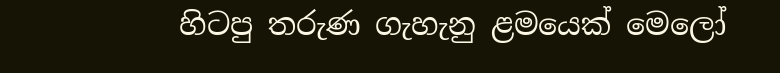හිටපු තරුණ ගැහැනු ළමයෙක් මෙලෝ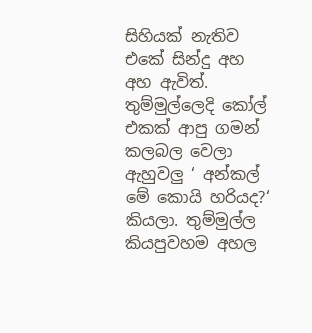සිහියක් නැතිව එකේ සින්දු අහ අහ ඇවිත්. තුම්මුල්ලෙදි කෝල් එකක් ආපු ගමන් කලබල වෙලා ඇහුවලු ‘ අන්කල් මේ කොයි හරියද?‘ කියලා. තුම්මුල්ල කියපුවහම අහල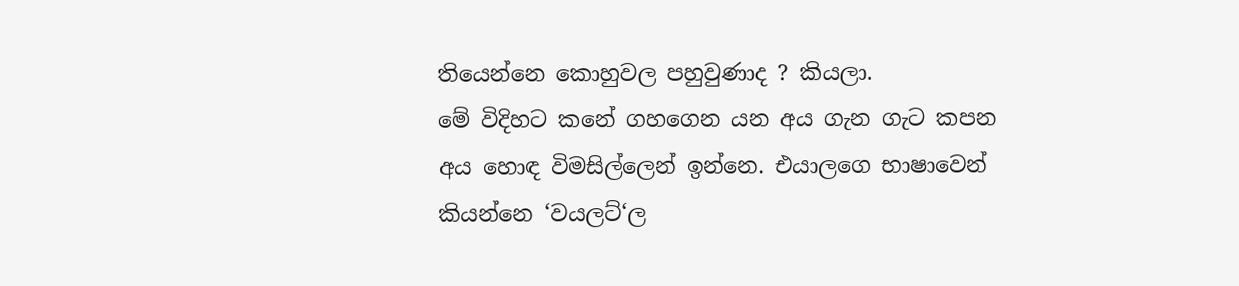තියෙන්නෙ කොහුවල පහුවුණාද ? කියලා.
මේ විදිහට කනේ ගහගෙන යන අය ගැන ගැට කපන අය හොඳ විමසිල්ලෙන් ඉන්නෙ. එයාලගෙ භාෂාවෙන් කියන්නෙ ‘වයලට්‘ල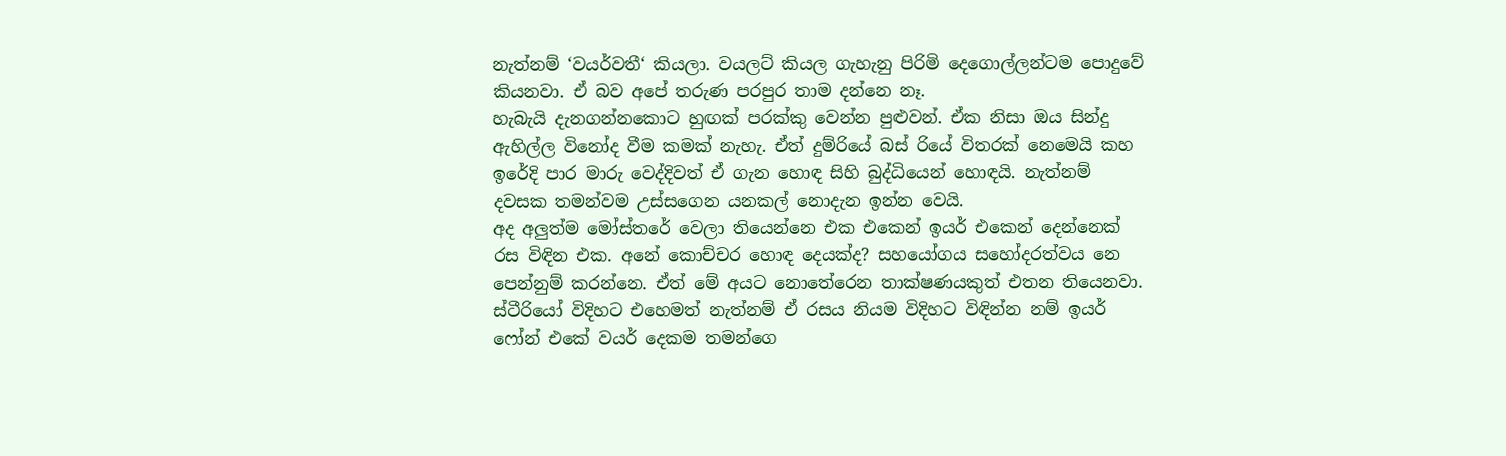නැත්නම් ‘වයර්වතී‘ කියලා. වයලට් කියල ගැහැනු පිරිමි දෙගොල්ලන්ටම පොදුවේ කියනවා. ඒ බව අපේ තරුණ පරපුර තාම දන්නෙ නෑ.
හැබැයි දැනගන්නකොට හුඟක් පරක්කු වෙන්න පුළුවන්. ඒක නිසා ඔය සින්දු ඇහිල්ල විනෝද වීම කමක් නැහැ. ඒත් දුම්රියේ බස් රියේ විතරක් නෙමෙයි කහ ඉරේදි පාර මාරු වෙද්දිවත් ඒ ගැන හොඳ සිහි බුද්ධියෙන් හොඳයි. නැත්නම් දවසක තමන්වම උස්සගෙන යනකල් නොදැන ඉන්න වෙයි.
අද අලුත්ම මෝස්තරේ වෙලා තියෙන්නෙ එක එකෙන් ඉයර් එකෙන් දෙන්නෙක් රස විඳින එක. අනේ කොච්චර හොඳ දෙයක්ද? සහයෝගය සහෝදරත්වය නෙ පෙන්නුම් කරන්නෙ. ඒත් මේ අයට නොතේරෙන තාක්ෂණයකුත් එතන තියෙනවා. ස්ටීරියෝ විදිහට එහෙමත් නැත්නම් ඒ රසය නියම විදිහට විඳින්න නම් ඉයර් ෆෝන් එකේ වයර් දෙකම තමන්ගෙ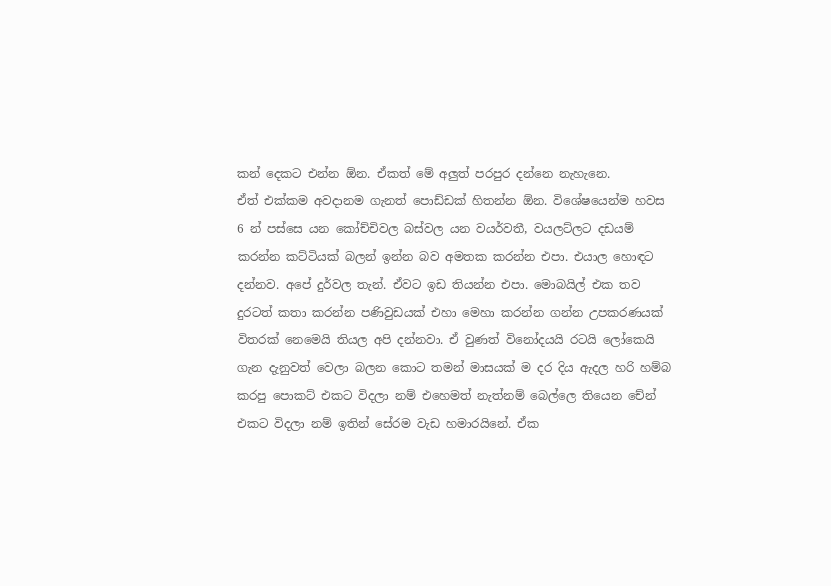කන් දෙකට එන්න ඕන. ඒකත් මේ අලුත් පරපුර දන්නෙ නැහැනෙ.
ඒත් එක්කම අවදානම ගැනත් පොඩ්ඩක් හිතන්න ඕන. විශේෂයෙන්ම හවස 6 න් පස්සෙ යන කෝච්චිවල බස්වල යන වයර්වතී, වයලට්ලට දඩයම් කරන්න කට්ටියක් බලන් ඉන්න බව අමතක කරන්න එපා. එයාල හොඳට දන්නව. අපේ දුර්වල තැන්. ඒවට ඉඩ තියන්න එපා. මොබයිල් එක තව දුරටත් කතා කරන්න පණිවුඩයක් එහා මෙහා කරන්න ගන්න උපකරණයක් විතරක් නෙමෙයි තියල අපි දන්නවා. ඒ වුණත් විනෝදයයි රටයි ලෝකෙයි ගැන දැනුවත් වෙලා බලන කොට තමන් මාසයක් ම දර දිය ඇදල හරි හම්බ කරපු පොකට් එකට විදලා නම් එහෙමත් නැත්නම් බෙල්ලෙ තියෙන චේන් එකට විදලා නම් ඉතින් සේරම වැඩ හමාරයිනේ. ඒක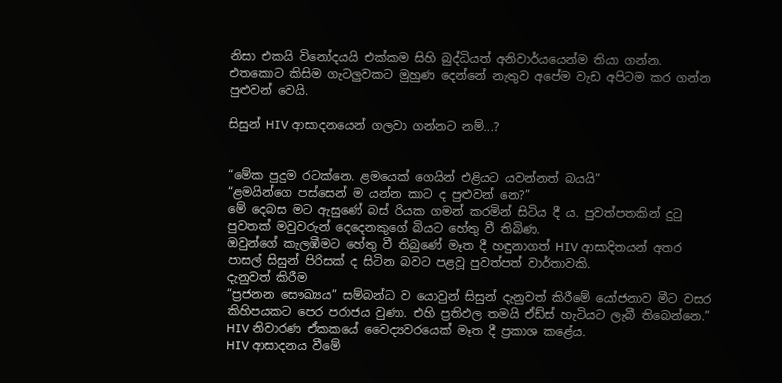නිසා එකයි විනෝදයයි එක්කම සිහි බුද්ධියත් අනිවාර්යයෙන්ම තියා ගන්න. එතකොට කිසිම ගැටලුවකට මුහුණ දෙන්නේ නැතුව අපේම වැඩ අපිටම කර ගන්න පුළුවන් වෙයි.

සිසුන් HIV ආසාදනයෙන් ගලවා ගන්නට නම්...?


“මේක පුදුම රටක්නෙ. ළමයෙක් ගෙයින් එළියට යවන්නත් බයයි”
“ළමයින්ගෙ පස්සෙන් ම යන්න කාට ද පුළුවන් නෙ?”
මේ දෙබස මට ඇසුණේ බස් රියක ගමන් කරමින් සිටිය දී ය. පුවත්පතකින් දුටු පුවතක් මවුවරුන් දෙදෙනකුගේ බියට හේතු වී තිබිණ.
ඔවුන්ගේ කැලඹීමට හේතු වී තිබුණේ මෑත දී හඳුනාගත් HIV ආසාදිතයන් අතර පාසල් සිසුන් පිරිසක් ද සිටින බවට පළවූ පුවත්පත් වාර්තාවකි.
දැනුවත් කිරීම
“ප්‍රජනන සෞඛ්‍යය” සම්බන්ධ ව යොවුන් සිසුන් දැනුවත් කිරීමේ යෝජනාව මීට වසර කිහිපයකට පෙර පරාජය වුණා. එහි ප්‍රතිඵල තමයි ඒඩ්ස් හැටියට ලැබී තිබෙන්නෙ.” HIV නිවාරණ ඒකකයේ වෛද්‍යවරයෙක් මෑත දී ප්‍රකාශ කළේය.
HIV ආසාදනය වීමේ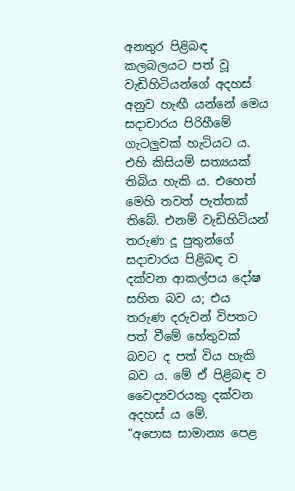අනතුර පිළිබඳ කලබලයට පත් වූ වැඩිහිටියන්ගේ අදහස් අනුව හැඟී යන්නේ මෙය සදාචාරය පිරිහීමේ ගැටලුවක් හැටියට ය. එහි කිසියම් සත්‍යයක් තිබිය හැකි ය. එහෙත් මෙහි තවත් පැත්තක් තිබේ. එනම් වැඩිහිටියන් තරුණ දූ පුතුන්ගේ සදාචාරය පිළිබඳ ව දක්වන ආකල්පය දෝෂ සහිත බව ය; එය තරුණ දරුවන් විපතට පත් වීමේ හේතුවක් බවට ද පත් විය හැකි බව ය. මේ ඒ පිළිබඳ ව වෛද්‍යවරයකු දක්වන අදහස් ය මේ.
“අපොස සාමාන්‍ය පෙළ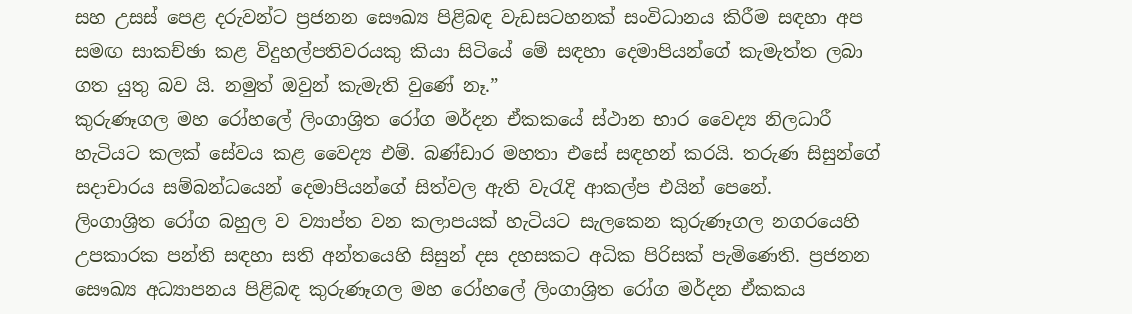සහ උසස් පෙළ දරුවන්ට ප්‍රජනන සෞඛ්‍ය පිළිබඳ වැඩසටහනක් සංවිධානය කිරීම සඳහා අප සමඟ සාකච්ඡා කළ විදුහල්පතිවරයකු කියා සිටියේ මේ සඳහා දෙමාපියන්ගේ කැමැත්ත ලබා ගත යුතු බව යි. නමුත් ඔවුන් කැමැති වුණේ නෑ.”
කුරුණෑගල මහ රෝහලේ ලිංගාශ්‍රිත රෝග මර්දන ඒකකයේ ස්ථාන භාර වෛද්‍ය නිලධාරී හැටියට කලක් සේවය කළ වෛද්‍ය එම්. බණ්ඩාර මහතා එසේ සඳහන් කරයි. තරුණ සිසුන්ගේ සදාචාරය සම්බන්ධයෙන් දෙමාපියන්ගේ සිත්වල ඇති වැරැදි ආකල්ප එයින් පෙනේ.
ලිංගාශ්‍රිත රෝග බහුල ව ව්‍යාප්ත වන කලාපයක් හැටියට සැලකෙන කුරුණෑගල නගරයෙහි උපකාරක පන්ති සඳහා සති අන්තයෙහි සිසුන් දස දහසකට අධික පිරිසක් පැමිණෙති. ප්‍රජනන සෞඛ්‍ය අධ්‍යාපනය පිළිබඳ කුරුණෑගල මහ රෝහලේ ලිංගාශ්‍රිත රෝග මර්දන ඒකකය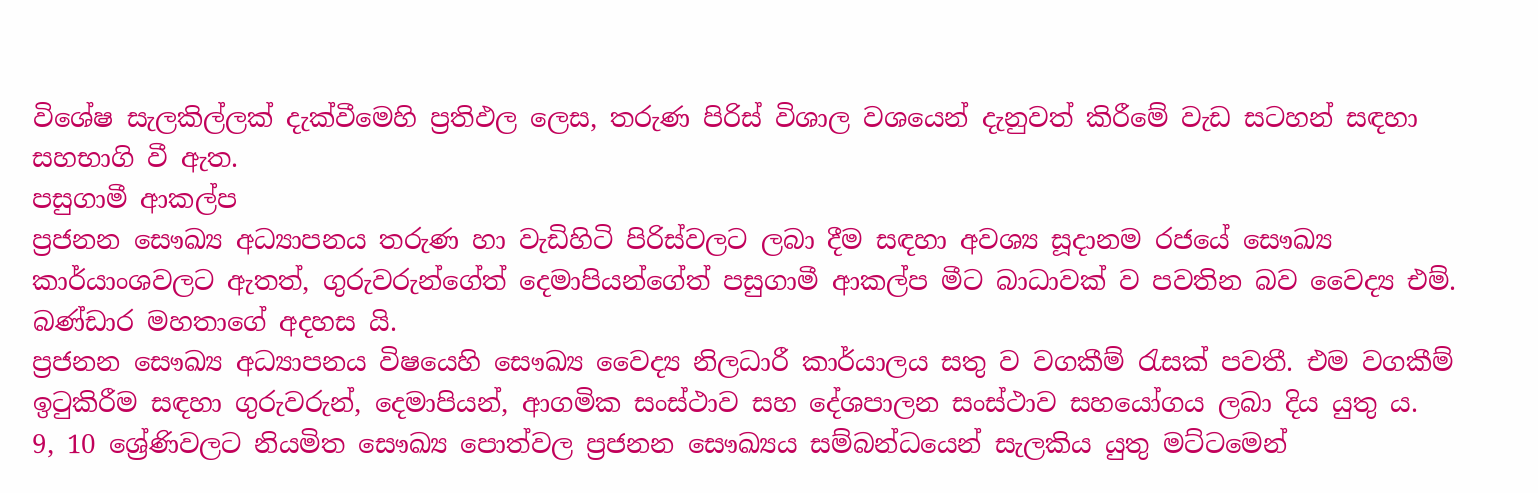විශේෂ සැලකිල්ලක් දැක්වීමෙහි ප්‍රතිඵල ලෙස, තරුණ පිරිස් විශාල වශයෙන් දැනුවත් කිරීමේ වැඩ සටහන් සඳහා සහභාගි වී ඇත.
පසුගාමී ආකල්ප
ප්‍රජනන සෞඛ්‍ය අධ්‍යාපනය තරුණ හා වැඩිහිටි පිරිස්වලට ලබා දීම සඳහා අවශ්‍ය සූදානම රජයේ සෞඛ්‍ය කාර්යාංශවලට ඇතත්, ගුරුවරුන්ගේත් දෙමාපියන්ගේත් පසුගාමී ආකල්ප මීට බාධාවක් ව පවතින බව වෛද්‍ය එම්. බණ්ඩාර මහතාගේ අදහස යි.
ප්‍රජනන සෞඛ්‍ය අධ්‍යාපනය විෂයෙහි සෞඛ්‍ය වෛද්‍ය නිලධාරී කාර්යාලය සතු ව වගකීම් රැසක් පවතී. එම වගකීම් ඉටුකිරීම සඳහා ගුරුවරුන්, දෙමාපියන්, ආගමික සංස්ථාව සහ දේශපාලන සංස්ථාව සහයෝගය ලබා දිය යුතු ය.
9, 10 ශ්‍රේණිවලට නියමිත සෞඛ්‍ය පොත්වල ප්‍රජනන සෞඛ්‍යය සම්බන්ධයෙන් සැලකිය යුතු මට්ටමෙන්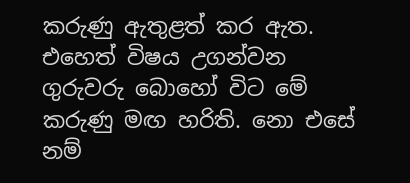කරුණු ඇතුළත් කර ඇත. එහෙත් විෂය උගන්වන ගුරුවරු බොහෝ විට මේ කරුණු මඟ හරිති. නො එසේ නම්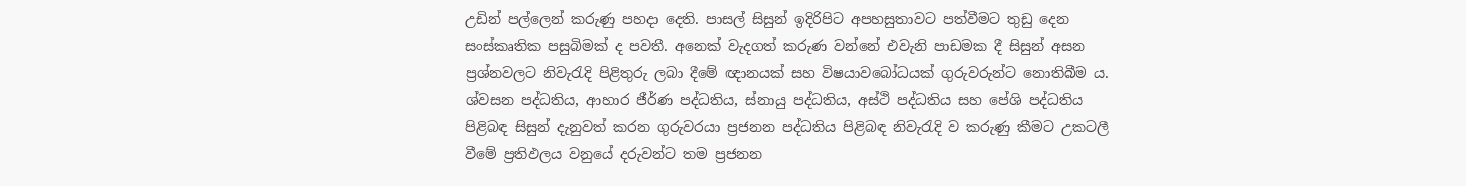උඩින් පල්ලෙන් කරුණු පහදා දෙති. පාසල් සිසුන් ඉදිරිපිට අපහසුතාවට පත්වීමට තුඩු දෙන සංස්කෘතික පසුබිමක් ද පවතී. අනෙක් වැදගත් කරුණ වන්නේ එවැනි පාඩමක දී සිසුන් අසන ප්‍රශ්නවලට නිවැරැදි පිළිතුරු ලබා දීමේ ඥානයක් සහ විෂයාවබෝධයක් ගුරුවරුන්ට නොතිබීම ය.
ශ්වසන පද්ධතිය, ආහාර ජීර්ණ පද්ධතිය, ස්නායු පද්ධතිය, අස්ථි පද්ධතිය සහ පේශි පද්ධතිය පිළිබඳ සිසුන් දැනුවත් කරන ගුරුවරයා ප්‍රජනන පද්ධතිය පිළිබඳ නිවැරැදි ව කරුණු කීමට උකටලී වීමේ ප්‍රතිඵලය වනුයේ දරුවන්ට තම ප්‍රජනන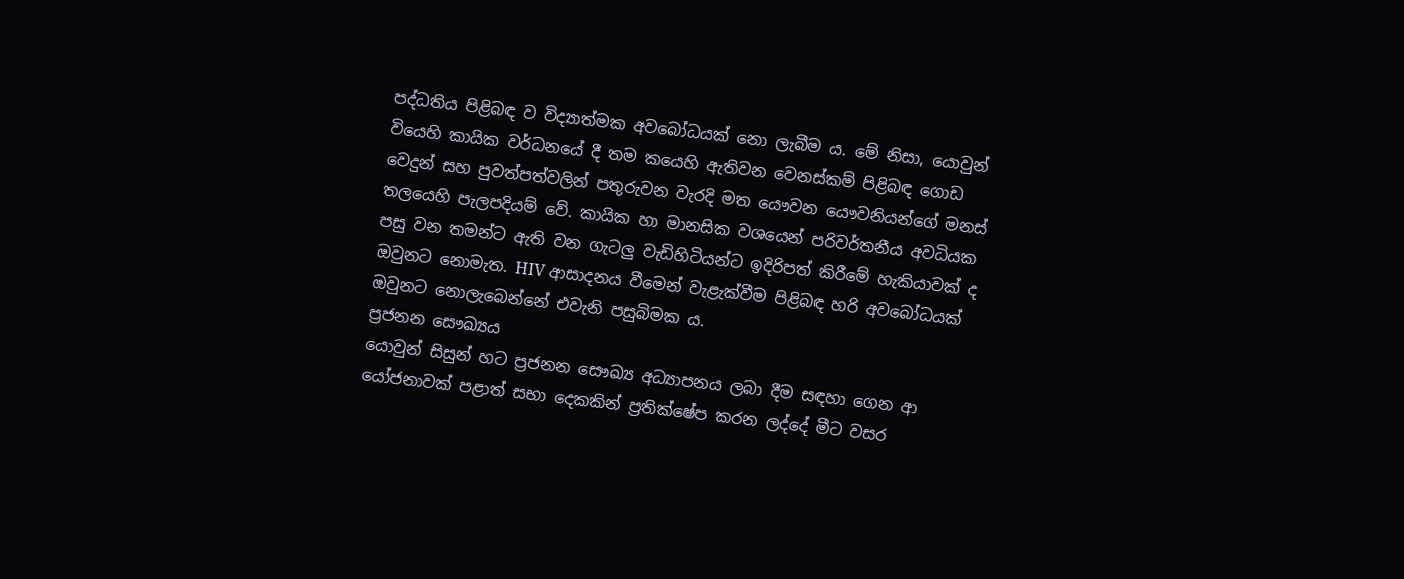පද්ධතිය පිළිබඳ ව විද්‍යාත්මක අවබෝධයක් නො ලැබීම ය. මේ නිසා, යොවුන් වියෙහි කායික වර්ධනයේ දී තම කයෙහි ඇතිවන වෙනස්කම් පිළිබඳ ගොඩ වෙදුන් සහ පුවත්පත්වලින් පතුරුවන වැරදි මත යෞවන යෞවනියන්ගේ මනස් තලයෙහි පැලපදියම් වේ. කායික හා මානසික වශයෙන් පරිවර්තනීය අවධියක පසු වන තමන්ට ඇති වන ගැටලු වැඩිහිටියන්ට ඉදිරිපත් කිරීමේ හැකියාවක් ද ඔවුනට නොමැත. HIV ආසාදනය වීමෙන් වැළැක්වීම පිළිබඳ හරි අවබෝධයක් ඔවුනට නොලැබෙන්නේ එවැනි පසුබිමක ය.
ප්‍රජනන සෞඛ්‍යය
යොවුන් සිසුන් හට ප්‍රජනන සෞඛ්‍ය අධ්‍යාපනය ලබා දීම සඳහා ගෙන ආ යෝජනාවක් පළාත් සභා දෙකකින් ප්‍රතික්ෂේප කරන ලද්දේ මීට වසර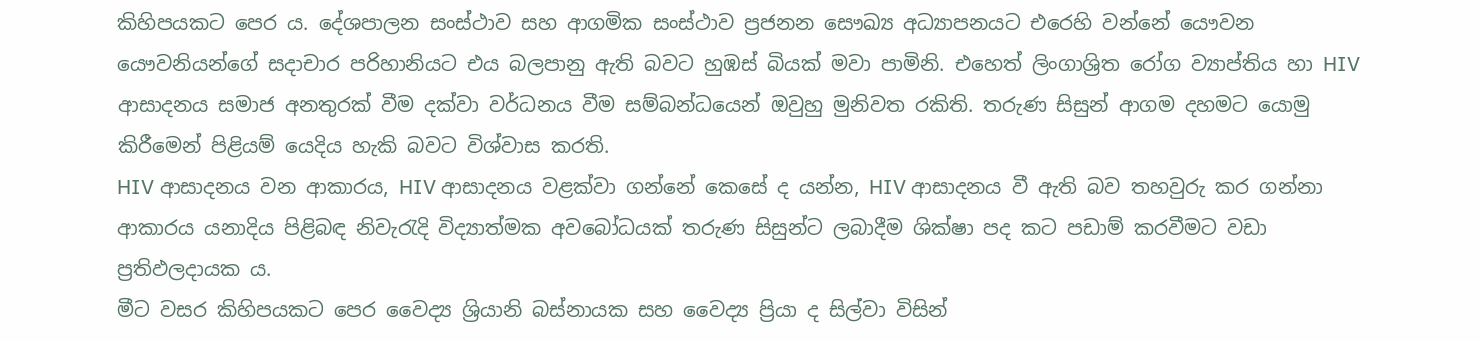කිහිපයකට පෙර ය. දේශපාලන සංස්ථාව සහ ආගමික සංස්ථාව ප්‍රජනන සෞඛ්‍ය අධ්‍යාපනයට එරෙහි වන්නේ යෞවන යෞවනියන්ගේ සදාචාර පරිහානියට එය බලපානු ඇති බවට හුඹස් බියක් මවා පාමිනි. එහෙත් ලිංගාශ්‍රිත රෝග ව්‍යාප්තිය හා HIV ආසාදනය සමාජ අනතුරක් වීම දක්වා වර්ධනය වීම සම්බන්ධයෙන් ඔවුහු මුනිවත රකිති. තරුණ සිසුන් ආගම දහමට යොමු කිරීමෙන් පිළියම් යෙදිය හැකි බවට විශ්වාස කරති.
HIV ආසාදනය වන ආකාරය, HIV ආසාදනය වළක්වා ගන්නේ කෙසේ ද යන්න, HIV ආසාදනය වී ඇති බව තහවුරු කර ගන්නා ආකාරය යනාදිය පිළිබඳ නිවැරැදි විද්‍යාත්මක අවබෝධයක් තරුණ සිසුන්ට ලබාදීම ශික්ෂා පද කට පඩාම් කරවීමට වඩා ප්‍රතිඵලදායක ය.
මීට වසර කිහිපයකට පෙර වෛද්‍ය ශ්‍රියානි බස්නායක සහ වෛද්‍ය ප්‍රියා ද සිල්වා විසින්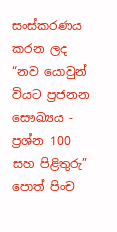සංස්කරණය කරන ලද “නව යොවුන් වියට ප්‍රජනන සෞඛ්‍යය - ප්‍රශ්න 100 සහ පිළිතුරු” පොත් පිංච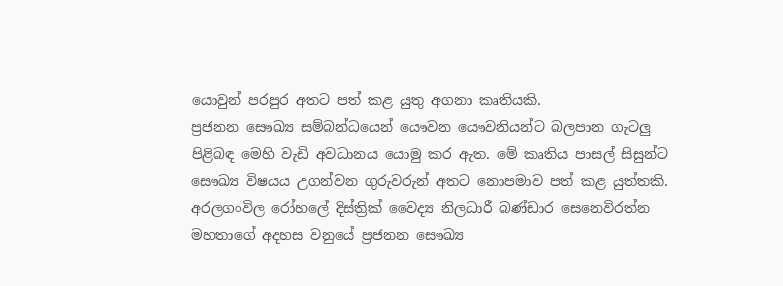යොවුන් පරපුර අතට පත් කළ යුතු අගනා කෘතියකි.
ප්‍රජනන සෞඛ්‍ය සම්බන්ධයෙන් යෞවන යෞවනියන්ට බලපාන ගැටලු පිළිබඳ මෙහි වැඩි අවධානය යොමු කර ඇත. මේ කෘතිය පාසල් සිසුන්ට සෞඛ්‍ය විෂයය උගන්වන ගුරුවරුන් අතට නොපමාව පත් කළ යුත්තකි.
අරලගංවිල රෝහලේ දිස්ත්‍රික් වෛද්‍ය නිලධාරී බණ්ඩාර සෙනෙවිරත්න මහතාගේ අදහස වනුයේ ප්‍රජනන සෞඛ්‍ය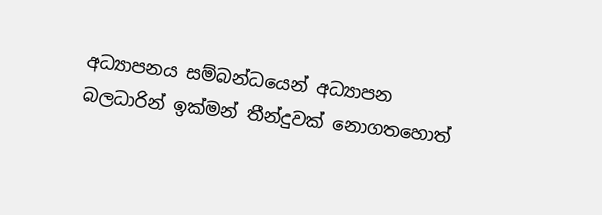අධ්‍යාපනය සම්බන්ධයෙන් අධ්‍යාපන බලධාරින් ඉක්මන් තීන්දුවක් නොගතහොත්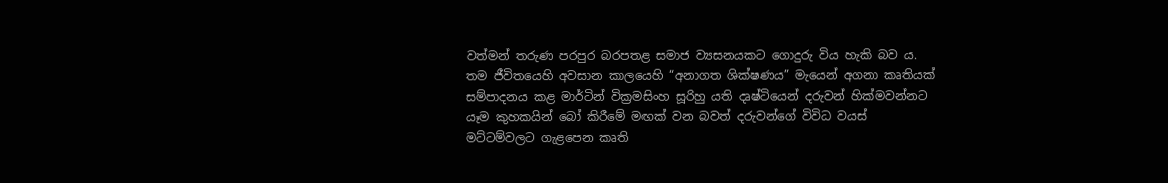වත්මන් තරුණ පරපුර බරපතළ සමාජ ව්‍යසනයකට ගොදුරු විය හැකි බව ය.
තම ජීවිතයෙහි අවසාන කාලයෙහි “අනාගත ශික්ෂණය” මැයෙන් අගනා කෘතියක් සම්පාදනය කළ මාර්ටින් වික්‍රමසිංහ සූරිහු යති දෘෂ්ටියෙන් දරුවන් හික්මවන්නට යෑම කුහකයින් බෝ කිරීමේ මඟක් වන බවත් දරුවන්ගේ විවිධ වයස් මට්ටම්වලට ගැළපෙන කෘති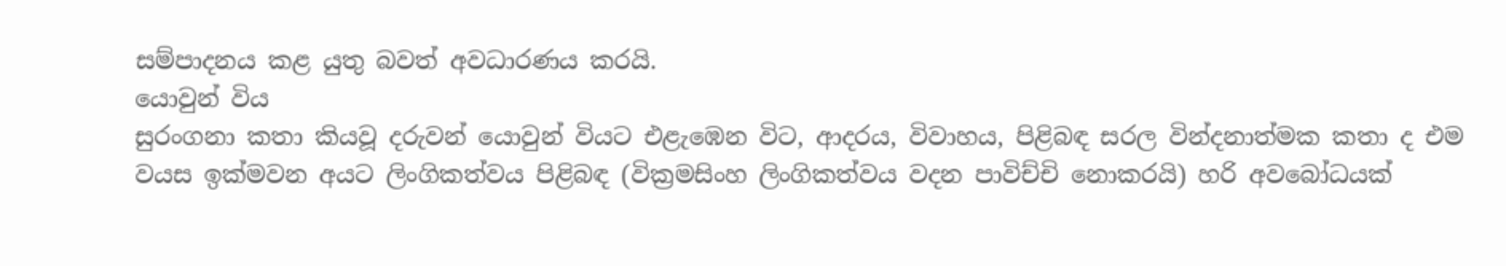සම්පාදනය කළ යුතු බවත් අවධාරණය කරයි.
යොවුන් විය
සුරංගනා කතා කියවූ දරුවන් යොවුන් වියට එළැඹෙන විට, ආදරය, විවාහය, පිළිබඳ සරල වින්දනාත්මක කතා ද එම වයස ඉක්මවන අයට ලිංගිකත්වය පිළිබඳ (වික්‍රමසිංහ ලිංගිකත්වය වදන පාවිච්චි නොකරයි) හරි අවබෝධයක්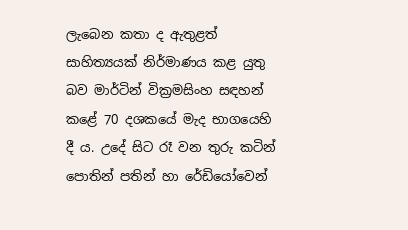ලැබෙන කතා ද ඇතුළත් සාහිත්‍යයක් නිර්මාණය කළ යුතු බව මාර්ටින් වික්‍රමසිංහ සඳහන් කළේ 70 දශකයේ මැද භාගයෙහි දී ය. උදේ සිට රෑ වන තුරු කටින් පොතින් පතින් හා රේඩියෝවෙන්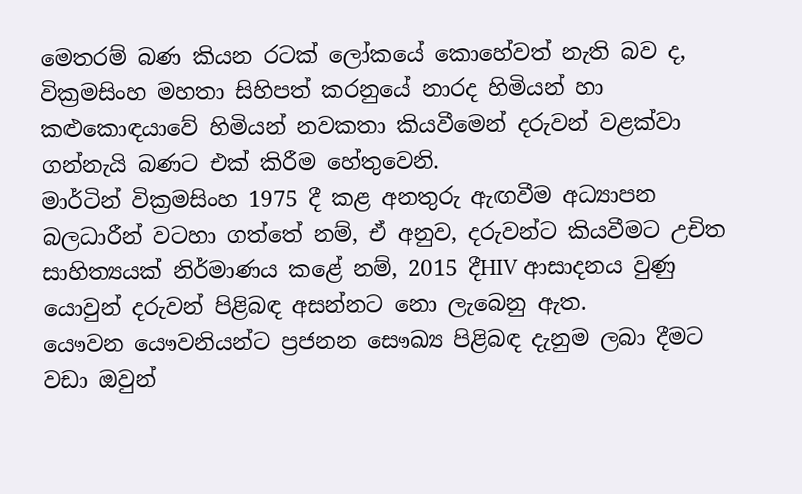මෙතරම් බණ කියන රටක් ලෝකයේ කොහේවත් නැති බව ද, වික්‍රමසිංහ මහතා සිහිපත් කරනුයේ නාරද හිමියන් හා කළුකොඳයාවේ හිමියන් නවකතා කියවීමෙන් දරුවන් වළක්වා ගන්නැයි බණට එක් කිරීම හේතුවෙනි.
මාර්ටින් වික්‍රමසිංහ 1975 දී කළ අනතුරු ඇඟවීම අධ්‍යාපන බලධාරීන් වටහා ගත්තේ නම්, ඒ අනුව, දරුවන්ට කියවීමට උචිත සාහිත්‍යයක් නිර්මාණය කළේ නම්, 2015 දීHIV ආසාදනය වුණු යොවුන් දරුවන් පිළිබඳ අසන්නට නො ලැබෙනු ඇත.
යෞවන යෞවනියන්ට ප්‍රජනන සෞඛ්‍ය පිළිබඳ දැනුම ලබා දීමට වඩා ඔවුන්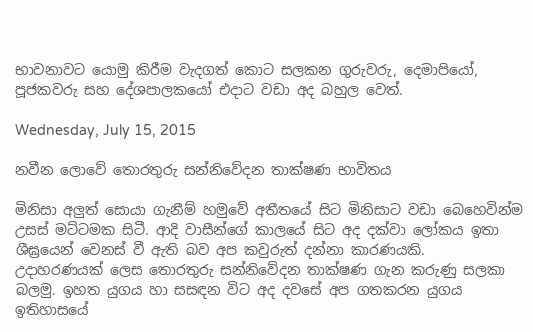භාවනාවට යොමු කිරීම වැදගත් කොට සලකන ගුරුවරු, දෙමාපියෝ, පූජකවරු සහ දේශපාලකයෝ එදාට වඩා අද බහුල වෙත්.

Wednesday, July 15, 2015

නවීන ලොවේ තොරතුරු සන්නිවේදන තාක්ෂණ භාවිතය

මිනිසා අලුත් සොයා ගැනීම් හමුවේ අතීතයේ සිට මිනිසාට වඩා බෙහෙවින්ම උසස් මට්ටමක සිටී. ආදි වාසීන්ගේ කාලයේ සිට අද දක්වා ලෝකය ඉතා ශීඝ්‍රයෙන් වෙනස් වී ඇති බව අප කවුරුත් දන්නා කාරණයකි.
උදාහරණයක් ලෙස තොරතුරු සන්නිවේදන තාක්ෂණ ගැන කරුණු සලකා බලමු. ඉහත යුගය හා සසඳන විට අද දවසේ අප ගතකරන යුගය ඉතිහාසයේ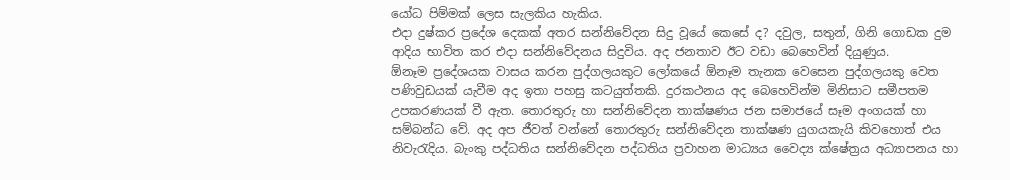යෝධ පිම්මක් ලෙස සැලකිය හැකිය.
එදා දුෂ්කර ප්‍රදේශ දෙකක් අතර සන්නිවේදන සිදු වූයේ කෙසේ ද? දවුල, සතුන්, ගිනි ගොඩක දුම ආදිය භාවිත කර එදා සන්නිවේදනය සිදුවිය. අද ජනතාව ඊට වඩා බෙහෙවින් දියුණුය.
ඕනෑම ප්‍රදේශයක වාසය කරන පුද්ගලයකුට ලෝකයේ ඕනෑම තැනක වෙසෙන පුද්ගලයකු වෙත පණිවුඩයක් යැවීම අද ඉතා පහසු කටයුත්තකි. දුරකථනය අද බෙහෙවින්ම මිනිසාට සමීපතම උපකරණයක් වී ඇත. තොරතුරු හා සන්නිවේදන තාක්ෂණය ජන සමාජයේ සෑම අංගයක් හා සම්බන්ධ වේ. අද අප ජීවත් වන්නේ තොරතුරු සන්නිවේදන තාක්ෂණ යුගයකැයි කිවහොත් එය නිවැරැදිය. බැංකු පද්ධතිය සන්නිවේදන පද්ධතිය ප්‍රවාහන මාධ්‍යය වෛද්‍ය ක්ෂේත්‍රය අධ්‍යාපනය හා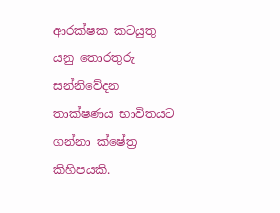ආරක්ෂක කටයුතු යනු තොරතුරු සන්නිවේදන තාක්ෂණය භාවිතයට ගන්නා ක්ෂේත්‍ර කිහිපයකි.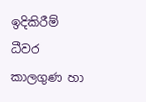ඉදිකිරීම් ධීවර කාලගුණ හා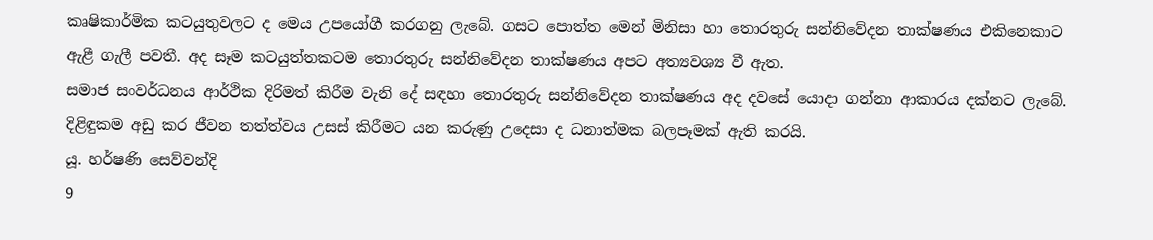කෘෂිකාර්මික කටයුතුවලට ද මෙය උපයෝගී කරගනු ලැබේ. ගසට පොත්ත මෙන් මිනිසා හා තොරතුරු සන්නිවේදන තාක්ෂණය එකිනෙකාට ඇළී ගැලී පවතී. අද සෑම කටයුත්තකටම තොරතුරු සන්නිවේදන තාක්ෂණය අපට අත්‍යවශ්‍ය වී ඇත.
සමාජ සංවර්ධනය ආර්ථික දිරිමත් කිරීම වැනි දේ සඳහා තොරතුරු සන්නිවේදන තාක්ෂණය අද දවසේ යොදා ගන්නා ආකාරය දක්නට ලැබේ.
දිළිඳුකම අඩු කර ජීවන තත්ත්වය උසස් කිරීමට යන කරුණු උදෙසා ද ධනාත්මක බලපෑමක් ඇති කරයි.
යූ. හර්ෂණි සෙව්වන්දි
9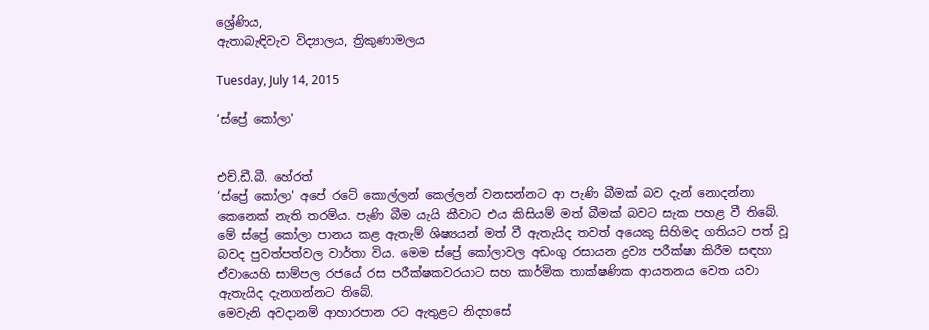ශ්‍රේණිය,
ඇතාබැඳිවැව විද්‍යාලය, ත්‍රිකුණාමලය

Tuesday, July 14, 2015

‘ස්ප්‍රේ කෝලා'


එච්.ඩී.බී. හේරත්
‘ස්ප්‍රේ කෝලා' අපේ රටේ කොල්ලන් කෙල්ලන් වනසන්නට ආ පැණි බීමක් බව දැන් නොදන්නා කෙනෙක් නැති තරම්ය. පැණි බීම යැයි කීවාට ‍එය කිසියම් මත් බීමක් බවට සැක පහළ වී තිබේ. මේ ස්ප්‍රේ කෝලා පානය කළ ඇතැම් ශිෂ්‍යයන් මත් වී ඇතැයිද තවත් අයෙකු සිහිමද ගතියට පත් වූ බවද පුවත්පත්වල වාර්තා විය. මෙම ස්ප්‍රේ කෝලාවල අඩංගු රසායන ද්‍රව්‍ය පරීක්ෂා කිරීම සඳහා ඒවායෙහි සාම්පල රජයේ රස පරීක්ෂකවරයාට සහ කාර්මික තාක්ෂණික ආයතනය වෙත යවා ඇතැයිද දැනගන්නට තිබේ.
මෙවැනි අවදානම් ආහාරපාන රට ඇතුළට නිදහසේ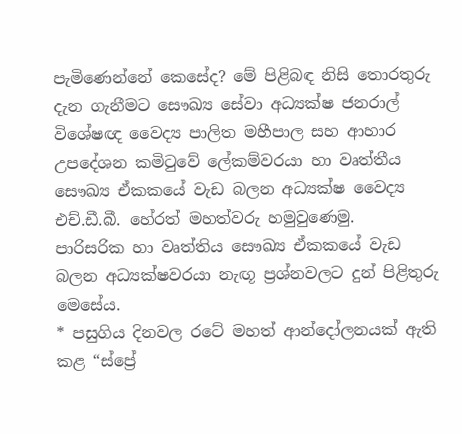පැමිණෙන්නේ කෙසේද? මේ පිළිබඳ නිසි තොරතුරු දැන ගැනීමට සෞඛ්‍ය සේවා අධ්‍යක්ෂ ජනරාල් විශේෂඥ වෛද්‍ය පාලිත මහීපාල සහ ආහාර උපදේශන කමිටුවේ ලේකම්වරයා හා වෘත්තීය සෞඛ්‍ය ඒකකයේ වැඩ බලන අධ්‍යක්ෂ වෛද්‍ය එච්.ඩී.බී. හේරත් මහත්වරු හමුවුණෙමු.
පාරිසරික හා වෘත්තිය සෞඛ්‍ය ඒකකයේ වැඩ බලන අධ්‍යක්ෂවරයා නැඟූ ප්‍රශ්නවලට දුන් පිළිතුරු මෙසේය.
* පසුගිය දිනවල රටේ මහත් ආන්දෝලනයක් ඇති කළ “ස්ප්‍රේ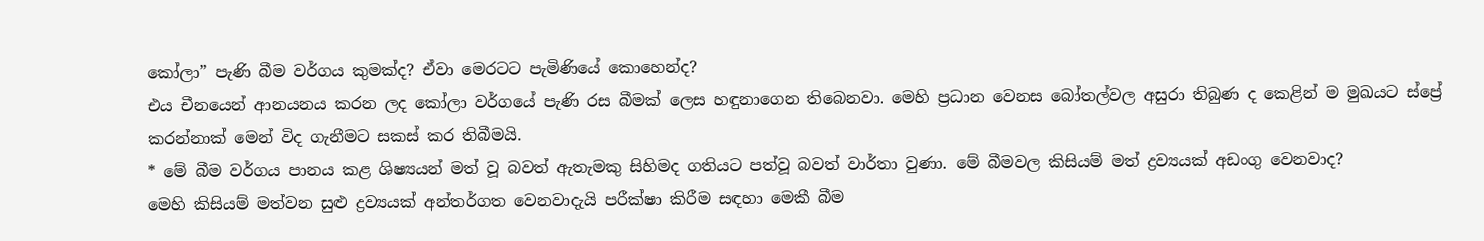කෝලා” පැණි බීම වර්ගය කුමක්ද? ඒවා මෙරටට පැමිණියේ කොහෙන්ද?
එය චීනයෙන් ආනයනය කරන ලද කෝලා වර්ගයේ පැණි රස බීමක් ලෙස හඳුනාගෙන තිබෙනවා. මෙහි ප්‍රධාන වෙනස බෝතල්වල අසුරා තිබුණ ද කෙළින් ම මුඛයට ස්ප්‍රේ කරන්නාක් මෙන් විද ගැනීමට සකස් කර තිබීමයි.
* මේ බීම වර්ගය පානය කළ ශිෂ්‍යයන් මත් වූ බවත් ඇතැමකු සිහිමද ගතියට පත්වූ බවත් වාර්තා වුණා. මේ බීමවල කිසියම් මත් ද්‍රව්‍යයක් අඩංගු වෙනවාද?
මෙහි කිසියම් මත්වන සුළු ද්‍රව්‍යයක් අන්තර්ගත වෙනවාදැයි පරීක්ෂා කිරීම සඳහා මෙකී බීම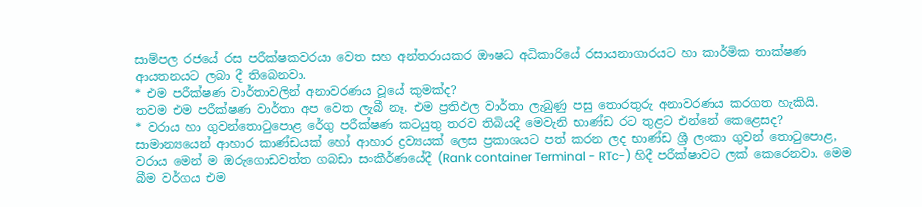සාම්පල රජයේ රස පරීක්ෂකවරයා වෙත සහ අන්තරායකර ඖෂධ අධිකාරියේ රසායනාගාරයට හා කාර්මික තාක්ෂණ ආයතනයට ලබා දී තිබෙනවා.
* එම පරීක්ෂණ වාර්තාවලින් අනාවරණය වූයේ කුමක්ද?
තවම එම පරීක්ෂණ වාර්තා අප වෙත ලැබී නෑ. එම ප්‍රතිඵල වාර්තා ලැබුණු පසු තොරතුරු අනාවරණය කරගත හැකියි.
* වරාය හා ගුවන්තොටුපොළ රේගු පරීක්ෂණ කටයුතු තරව තිබියදී මෙවැනි භාණ්ඩ රට තුළට එන්නේ කෙළෙසද?
සාමාන්‍යයෙන් ආහාර කාණ්ඩයක් හෝ ආහාර ද්‍රව්‍යයක් ලෙස ප්‍රකාශයට පත් කරන ලද භාණ්ඩ ශ්‍රී ලංකා ගුවන් තොටුපොළ, වරාය මෙන් ම ඔරුගොඩවත්ත ගබඩා සංකීර්ණයේදී (Rank container Terminal - RTc-) හිදී පරීක්ෂාවට ලක් කෙරෙනවා. මෙම බීම වර්ගය එම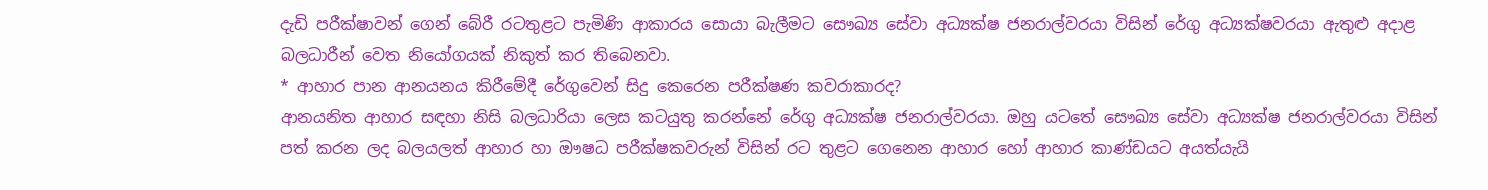දැඩි පරීක්ෂාවන් ගෙන් බේරී රටතුළට පැමිණි ආකාරය සොයා බැලීමට සෞඛ්‍ය සේවා අධ්‍යක්ෂ ජනරාල්වරයා විසින් රේගු අධ්‍යක්ෂවරයා ඇතුළු අදාළ බලධාරීන් වෙත නියෝගයක් නිකුත් කර තිබෙනවා.
* ආහාර පාන ආනයනය කිරීමේදී රේගුවෙන් සිදු කෙරෙන පරීක්ෂණ කවරාකාරද?
ආනයනිත ආහාර සඳහා නිසි බලධාරියා ලෙස කටයුතු කරන්නේ ‍රේගු අධ්‍යක්ෂ ජනරාල්වරයා. ඔහු යටතේ සෞඛ්‍ය සේවා අධ්‍යක්ෂ ජනරාල්වරයා විසින් පත් කරන ලද බලයලත් ආහාර හා ඖෂධ පරීක්ෂකවරුන් විසින් රට තුළට ගෙනෙන ආහාර හෝ ආහාර කාණ්ඩයට අයත්යැයි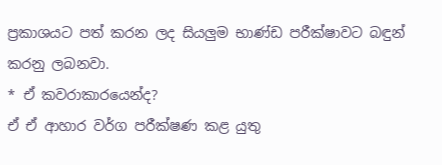ප්‍රකාශයට පත් කරන ලද සියලුම භාණ්ඩ පරීක්ෂාවට බඳුන් කරනු ලබනවා.
* ඒ කවරාකාරයෙන්ද?
ඒ ඒ ආහාර වර්ග පරීක්ෂණ කළ යුතු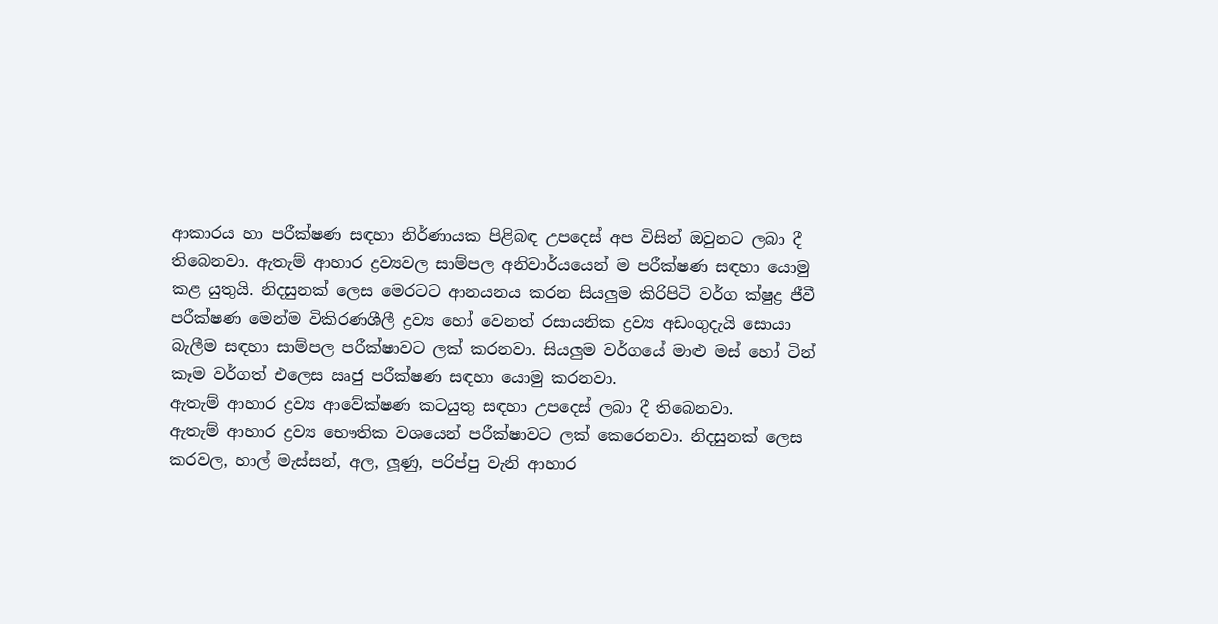ආකාරය හා පරීක්ෂණ සඳහා නිර්ණායක පිළිබඳ උපදෙස් අප විසින් ඔවුනට ලබා දී තිබෙනවා. ඇතැම් ආහාර ද්‍රව්‍යවල සාම්පල අනිවාර්යයෙන් ම පරීක්ෂණ සඳහා යොමු කළ යුතුයි. නිදසුනක් ලෙස මෙරටට ආනයනය කරන සියලුම කිරිපිටි වර්ග ක්ෂුද්‍ර ජීවී පරීක්ෂණ මෙන්ම විකිරණශීලී ද්‍රව්‍ය හෝ වෙනත් රසායනික ද්‍රව්‍ය අඩංගුදැයි සොයා බැලීම සඳහා සාම්පල පරීක්ෂාවට ලක් කරනවා. සියලුම වර්ගයේ මාළු මස් හෝ ටින් කෑම වර්ගත් එලෙස ඍජු පරීක්ෂණ සඳහා යොමු කරනවා.
ඇතැම් ආහාර ද්‍රව්‍ය ආවේක්ෂණ කටයුතු සඳහා උපදෙස් ලබා දී තිබෙනවා.
ඇතැම් ආහාර ද්‍රව්‍ය භෞතික වශයෙන් පරීක්ෂාවට ලක් කෙරෙනවා. නිදසුනක් ලෙස කරවල, හාල් මැස්සන්, අල, ලූණු, පරිප්පු වැනි ආහාර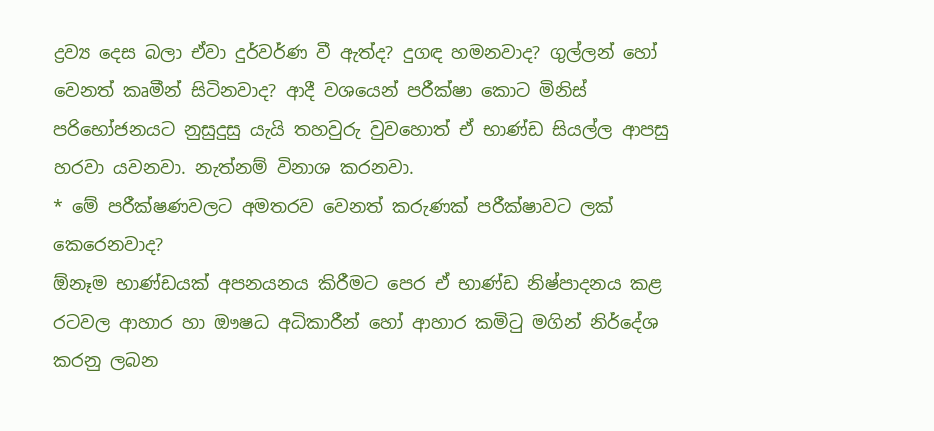ද්‍රව්‍ය දෙස බලා ඒවා දුර්වර්ණ වී ඇත්ද? දුගඳ හමනවාද? ගුල්ලන් හෝ වෙනත් කෘමීන් සිටිනවාද? ආදී වශයෙන් පරීක්ෂා කොට මිනිස් පරිභෝජනයට නුසුදුසු යැයි තහවුරු වුවහොත් ඒ භාණ්ඩ සියල්ල ආපසු හරවා යවනවා. නැත්නම් විනාශ කරනවා.
* මේ පරීක්ෂණවලට අමතරව වෙනත් කරුණක් පරීක්ෂාවට ලක් කෙරෙනවාද?
ඕනෑම භාණ්ඩයක් අපනයනය කිරීමට පෙර ඒ භාණ්ඩ නිෂ්පාදනය කළ රටවල ආහාර හා ඖෂධ අධිකාරීන් හෝ ආහාර කමිටු මගින් නිර්දේශ කරනු ලබන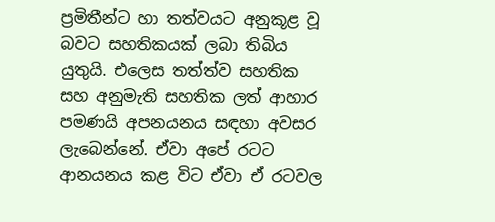ප්‍රමිතීන්ට හා තත්වයට අනුකූළ වූ බවට සහතිකයක් ලබා තිබිය යුතුයි. එලෙස තත්ත්ව සහතික සහ අනුමැති සහතික ලත් ආහාර පමණයි අපනයනය සඳහා අවසර ලැබෙන්නේ. ඒවා අපේ රටට ආනයනය කළ විට ඒවා ඒ රටවල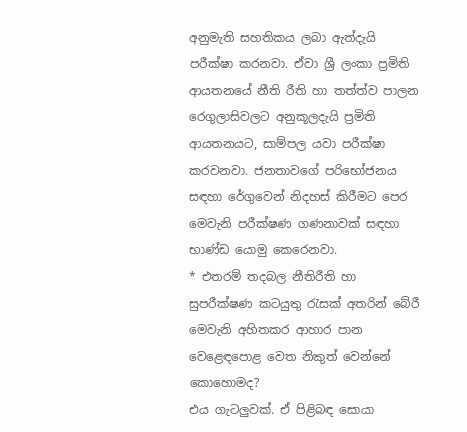අනුමැති සහතිකය ලබා ඇත්දැයි පරීක්ෂා කරනවා. ඒවා ශ්‍රී ලංකා ප්‍රමිති ආයතනයේ නීති රීති හා තත්ත්ව පාලන රෙගුලාසිවලට අනුකූලදැයි ප්‍රමිති ආයතනයට, සාම්පල යවා පරීක්ෂා කරවනවා. ජනතාවගේ පරිභෝජනය සඳහා රේගුවෙන් නිදහස් කිරීමට පෙර මෙවැනි පරීක්ෂණ ගණනාවක් සඳහා භාණ්ඩ යොමු කෙරෙනවා.
* එතරම් තදබල නීතිරීති හා සුපරීක්ෂණ කටයුතු රැසක් අතරින් බේරී මෙවැනි අහිතකර ආහාර පාන වෙළෙඳපොළ වෙත නිකුත් වෙන්නේ කොහොමද?
එය ගැටලුවක්. ඒ පිළිබඳ සොයා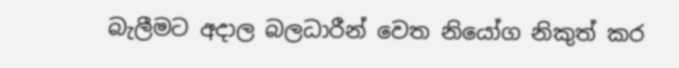බැලීමට අදාල බලධාරීන් වෙත නියෝග නිකුත් කර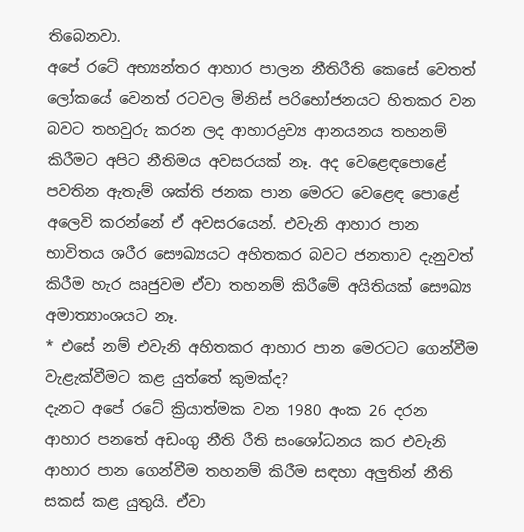තිබෙනවා.
අපේ රටේ අභ්‍යන්තර ආහාර පාලන නීතිරීති කෙසේ වෙතත් ලෝකයේ වෙනත් රටවල මිනිස් පරිභෝජනයට හිතකර වන බවට තහවුරු කරන ලද ආහාරද්‍රව්‍ය ආනයනය තහනම් කිරීමට අපිට නීතිමය අවසරයක් නෑ. අද වෙළෙඳපොළේ පවතින ඇතැම් ශක්ති ජනක පාන මෙරට වෙළෙඳ පොළේ අලෙවි කරන්නේ ඒ අවසරයෙන්. එවැනි ආහාර පාන භාවිතය ශරීර සෞඛ්‍යයට අහිතකර බවට ජනතාව දැනුවත් කිරීම හැර ඍජුවම ඒවා තහනම් කිරීමේ අයිතියක් සෞඛ්‍ය අමාත්‍යාංශයට නෑ.
* එසේ නම් එවැනි අහිතකර ආහාර පාන මෙරටට ගෙන්වීම වැළැක්වීමට කළ යුත්තේ කුමක්ද?
දැනට අපේ රටේ ක්‍රියාත්මක වන 1980 අංක 26 දරන ආහාර පනතේ අඩංගු නීති රීති සංශෝධනය කර එවැනි ආහාර පාන ගෙන්වීම තහනම් කිරීම සඳහා අලුතින් නීති සකස් කළ යුතුයි. ඒවා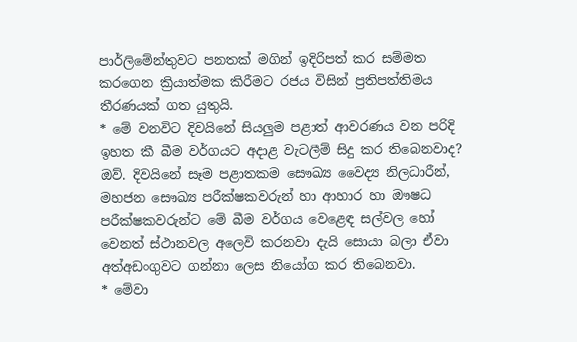පාර්ලිමේන්තුවට පනතක් මගින් ඉදිරිපත් කර සම්මත කරගෙන ක්‍රියාත්මක කිරීමට රජය විසින් ප්‍රතිපත්තිමය තීරණයක් ගත යුතුයි.
* මේ වනවිට දිවයිනේ සියලුම පළාත් ආවරණය වන පරිදි ඉහත කී බීම වර්ගයට අදාළ වැටලීම් සිදු කර තිබෙනවාද?
ඔව්. දිවයිනේ සෑම පළාතකම සෞඛ්‍ය වෛද්‍ය නිලධාරීන්, මහජන සෞඛ්‍ය පරීක්ෂකවරුන් හා ආහාර හා ඖෂධ පරීක්ෂකවරුන්ට මේ බීම වර්ගය වෙළෙඳ සල්වල හෝ වෙනත් ස්ථානවල අලෙවි කරනවා දැයි සොයා බලා ඒවා අත්අඩංගුවට ගන්නා ලෙස නියෝග කර තිබෙනවා.
* මේවා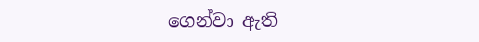ගෙන්වා ඇති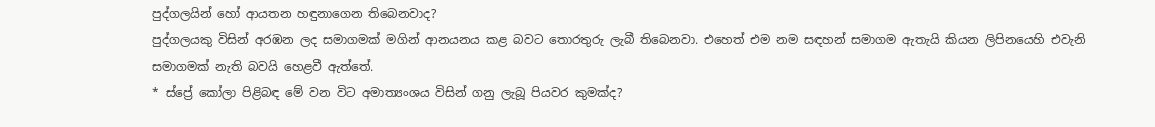පුද්ගලයින් හෝ ආයතන හඳුනාගෙන තිබෙනවාද?
පුද්ගලයකු විසින් අරඹන ලද සමාගමක් මගින් ආනයනය කළ බවට තොරතුරු ලැබී තිබෙනවා. එහෙත් එම නම සඳහන් සමාගම ඇතැයි කියන ලිපිනයෙහි එවැනි සමාගමක් නැති බවයි හෙළවී ඇත්තේ.
* ස්ප්‍රේ කෝලා පිළිබඳ මේ වන විට අමාත්‍යංශය විසින් ගනු ලැබූ පියවර කුමක්ද?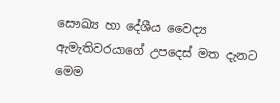සෞඛ්‍ය හා දේශීය වෛද්‍ය ඇමැතිවරයාගේ උපදෙස් මත දැනට මෙම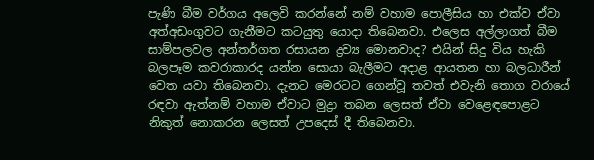පැණි බීම වර්ගය අලෙවි කරන්නේ නම් වහාම පොලීසිය හා එක්ව ඒවා අත්අඩංගුවට ගැනීමට කටයුතු යොදා තිබෙනවා. එලෙස අල්ලාගත් බීම සාම්පලවල අන්තර්ගත රසායන ද්‍රව්‍ය මොනවාද? එයින් සිදු විය හැකි බලපෑම කවරාකාරද යන්න සොයා බැලීමට අදාළ ආයතන හා බලධාරීන් වෙත යවා තිබෙනවා. දැනට මෙරටට ගෙන්වූ තවත් එවැනි තොග වරායේ රඳවා ඇත්නම් වහාම ඒවාට මුද්‍රා තබන ලෙසත් ඒවා වෙළෙඳපොළට නිකුත් නොකරන ලෙසත් උපදෙස් දී තිබෙනවා.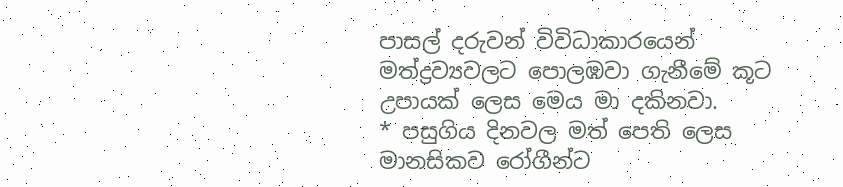පාසල් දරුවන් විවිධාකාරයෙන් මත්ද්‍රව්‍යවලට පොලඹවා ගැනීමේ කූට උපායක් ලෙස මෙය මා දකිනවා.
* පසුගිය දිනවල මත් පෙති ලෙස මානසිකව රෝගීන්ට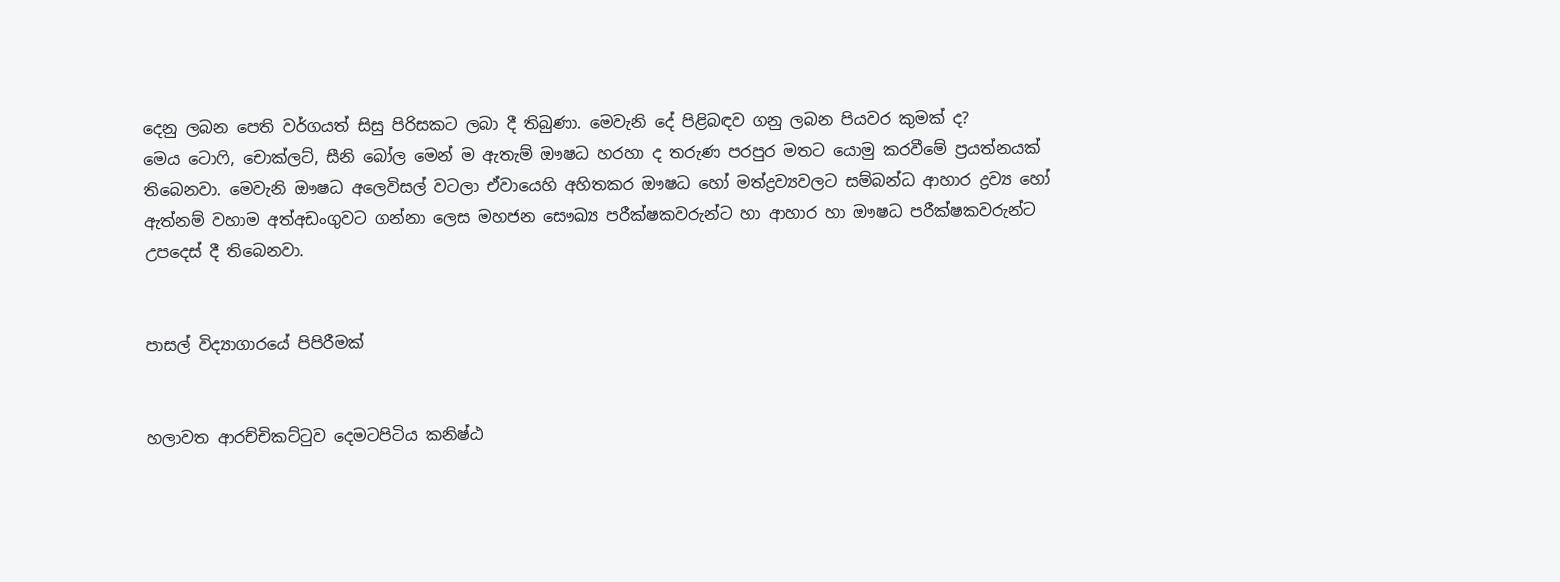දෙනු ලබන පෙති වර්ගයත් සිසු පිරිසකට ලබා දී තිබුණා. මෙවැනි දේ පිළිබඳව ගනු ලබන පියවර කුමක් ද?
මෙය ටොෆි, චොක්ලට්, සීනි බෝල මෙන් ම ඇතැම් ඖෂධ හරහා ද තරුණ පරපුර මතට යොමු කරවීමේ ප්‍රයත්නයක් තිබෙනවා. මෙවැනි ඖෂධ අලෙවිසල් වටලා ඒවායෙහි අහිතකර ඖෂධ හෝ මත්ද්‍රව්‍යවලට සම්බන්ධ ආහාර ද්‍රව්‍ය හෝ ඇත්නම් වහාම අත්අඩංගුවට ගන්නා ලෙස මහජන සෞඛ්‍ය පරීක්ෂකවරුන්ට හා ආහාර හා ඖෂධ පරීක්ෂකවරුන්ට උපදෙස් දී තිබෙනවා.


පාසල් විද්‍යාගාරයේ පිපිරීමක්


හලාවත ආරච්චිකට්ටුව දෙමටපිටිය කනිෂ්ඨ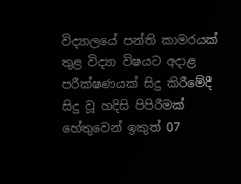විද්‍යාලයේ පන්ති කාමරයක් තුළ විද්‍යා විෂයට අදාළ පරීක්ෂණයක් සිදු කිරීමේදී සිදු වූ හදිසි පිපිරීමක් හේතුවෙන් ඉකුත් 07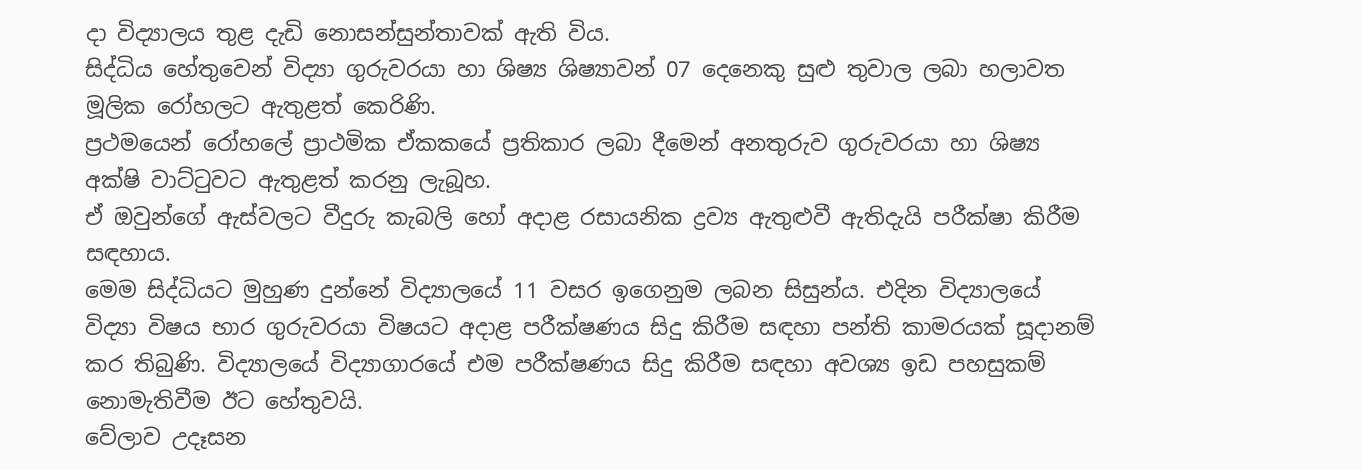දා විද්‍යාලය තුළ දැඩි නොසන්සුන්තාවක් ඇති විය.
සිද්ධිය හේතුවෙන් විද්‍යා ගුරුවරයා හා ශිෂ්‍ය ශිෂ්‍යාවන් 07 දෙනෙකු සුළු තුවාල ලබා හලාවත මූලික ‍රෝහලට ඇතුළත් කෙරිණි.
ප්‍රථමයෙන් රෝහලේ ප්‍රාථමික ඒකකයේ ප්‍රතිකාර ලබා දීමෙන් අනතුරුව ගුරුවරයා හා ශිෂ්‍ය අක්ෂි වාට්ටුවට ඇතුළත් කරනු ලැබූහ.
ඒ ඔවුන්ගේ ඇස්වලට වීදුරු කැබලි හෝ අදාළ රසායනික ද්‍රව්‍ය ඇතුළුවී ඇතිදැයි පරීක්ෂා කිරීම සඳහාය.
මෙම සිද්ධියට මුහුණ දුන්නේ විද්‍යාලයේ 11 වසර ඉගෙනුම ලබන සිසුන්ය. එදින විද්‍යාලයේ විද්‍යා විෂය භාර ගුරුවරයා විෂයට අදාළ පරීක්ෂණය සිදු කිරීම සඳහා පන්ති කාමරයක් සූදානම් කර තිබුණි. විද්‍යාලයේ විද්‍යාගාරයේ එම පරීක්ෂණය සිදු කිරීම සඳහා අවශ්‍ය ඉඩ පහසුකම් නොමැතිවීම ඊට හේතුවයි.
වේලාව උදෑසන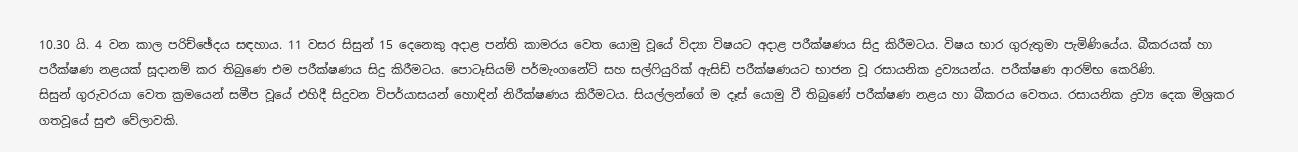10.30 යි. 4 වන කාල පරිච්ඡේදය සඳහාය. 11 වසර සිසුන් 15 දෙනෙකු අදාළ පන්ති කාමරය වෙත යොමු වූයේ විද්‍යා විෂයට අදාළ පරීක්ෂණය සිදු කිරීමටය. විෂය භාර ගුරුතුමා පැමිණියේය. බීකරයක් හා පරීක්ෂණ නළයක් සූදානම් කර තිබුණෙ එම පරීක්ෂණය සිදු කිරීමටය. පොටෑසියම් පර්මැංගනේට් සහ සල්ෆියුරික් ඇසිඩ් පරීක්ෂණයට භාජන වූ රසායනික ද්‍රව්‍යයන්ය. පරීක්ෂණ ආරම්භ කෙරිණි.
සිසුන් ගුරුවරයා වෙත ක්‍රමයෙන් සමීප වූයේ එහිදී සිදුවන විපර්යාසයන් හොඳින් නිරීක්ෂණය කිරීමටය. සියල්ලන්ගේ ම දෑස් යොමු වී තිබුණේ පරීක්ෂණ නළය හා බීකරය වෙතය. රසායනික ද්‍රව්‍ය දෙක මිශ්‍රකර ගතවූයේ සුළු වේලාවකි.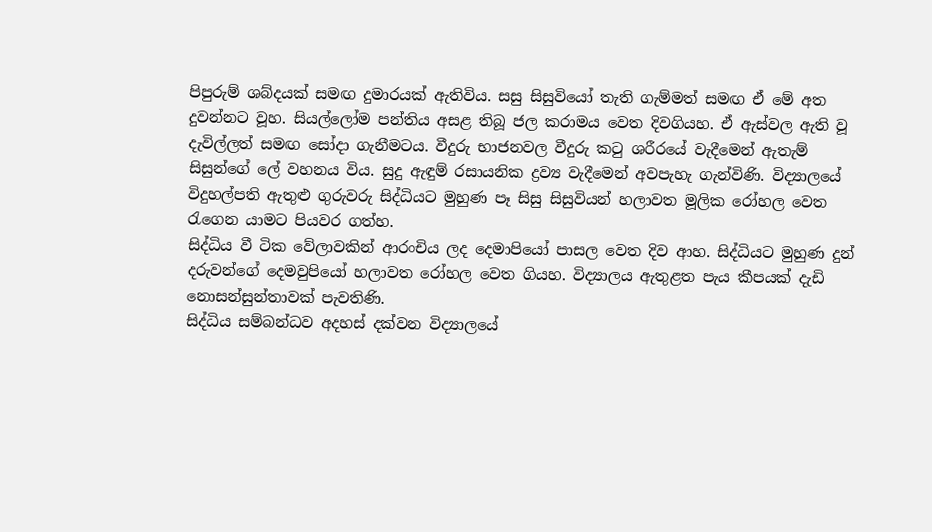පිපුරුම් ශබ්දයක් සමඟ දුමාරයක් ඇතිවිය. සසු සිසුවියෝ තැති ගැම්මත් සමඟ ඒ මේ අත දුවන්නට වූහ. සියල්ලෝම පන්තිය අසළ තිබූ ජල කරාමය වෙත දිවගියහ. ඒ ඇස්වල ඇති වූ දැවිල්ලත් සමඟ සෝදා ගැනීමටය. වීදුරු භාජනවල වීදුරු කටු ශරීරයේ වැදීමෙන් ඇතැම් සිසුන්ගේ ලේ වහනය විය. සුදු ඇඳුම් රසායනික ද්‍රව්‍ය වැදීමෙන් අවපැහැ ගැන්විණි. විද්‍යාලයේ විදුහල්පති ඇතුළු ගුරුවරු සිද්ධියට මුහුණ පෑ සිසු සිසුවියන් හලාවත මූලික රෝහල වෙත රැගෙන යාමට පියවර ගත්හ.
සිද්ධිය වී ටික වේලාවකින් ආරංචිය ලද දෙමාපියෝ පාසල වෙත දිව ආහ. සිද්ධියට මුහුණ දුන් දරුවන්ගේ දෙමවුපියෝ හලාවත රෝහල වෙත ගියහ. විද්‍යාලය ඇතුළත පැය කීපයක් දැඩි නොසන්සුන්තාවක් පැවතිණි.
සිද්ධිය සම්බන්ධව අදහස් දක්වන විද්‍යාලයේ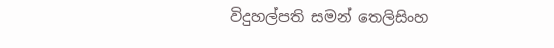විදුහල්පති සමන් තෙලිසිංහ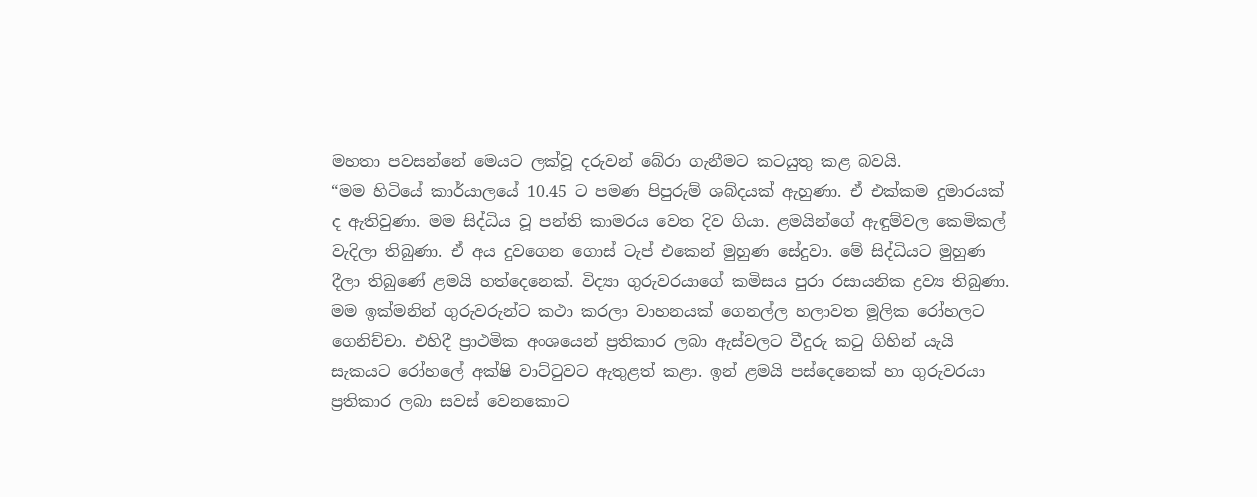මහතා පවසන්නේ මෙයට ලක්වූ දරුවන් බේරා ගැනීමට කටයුතු කළ බවයි.
“මම හිටියේ කාර්යාලයේ 10.45 ට පමණ පිපුරුම් ශබ්දයක් ඇහුණා. ඒ එක්කම දුමාරයක් ද ඇතිවුණා. මම සිද්ධිය වූ පන්ති කාමරය වෙත දිව ගියා. ළමයින්ගේ ඇඳුම්වල කෙමිකල් වැදිලා තිබුණා. ඒ අය දුවගෙන ගොස් ටැප් එකෙන් මුහුණ සේදුවා. මේ සිද්ධියට මුහුණ දීලා තිබුණේ ළමයි හත්දෙනෙක්. විද්‍යා ගුරුවරයාගේ කමිසය පුරා රසායනික ද්‍රව්‍ය තිබුණා. මම ඉක්මනින් ගුරුවරුන්ට කථා කරලා වාහනයක් ගෙනල්ල හලාවත මූලික රෝහලට ගෙනිච්චා. එහිදී ප්‍රාථමික අංශයෙන් ප්‍රතිකාර ලබා ඇස්වලට වීදුරු කටු ගිහින් යැයි සැකයට රෝහලේ අක්ෂි වාට්ටුවට ඇතුළත් කළා. ඉන් ළමයි පස්දෙනෙක් හා ගුරුවරයා ප්‍රතිකාර ලබා සවස් වෙනකොට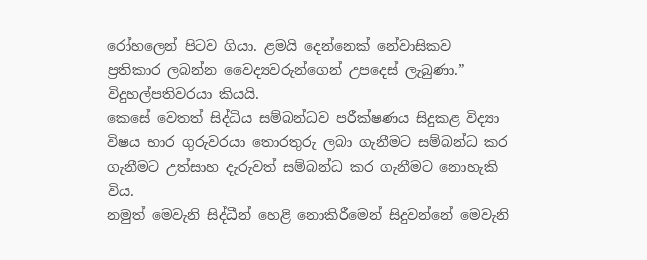රෝහලෙන් පිටව ගියා. ළමයි දෙන්නෙක් නේවාසිකව ප්‍රතිකාර ලබන්න වෛද්‍යවරුන්ගෙන් උපදෙස් ලැබුණා.” විදුහල්පතිවරයා කියයි.
කෙසේ වෙතත් සිද්ධිය සම්බන්ධව පරීක්ෂණය සිදුකළ විද්‍යා විෂය භාර ගුරුවරයා තොරතුරු ලබා ගැනීමට සම්බන්ධ කර ගැනීමට උත්සාහ දැරුවත් සම්බන්ධ කර ගැනීමට නොහැකි විය.
නමුත් මෙවැනි සිද්ධීන් හෙළි නොකිරීමෙන් සිදුවන්නේ මෙවැනි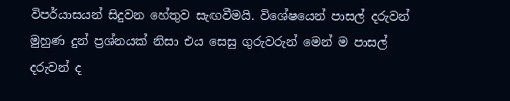විපර්යාසයන් සිදුවන හේතුව සැඟවීමයි. විශේෂයෙන් පාසල් දරුවන් මුහුණ දුන් ප්‍රශ්නයක් නිසා එය සෙසු ගුරුවරුන් මෙන් ම පාසල් දරුවන් ද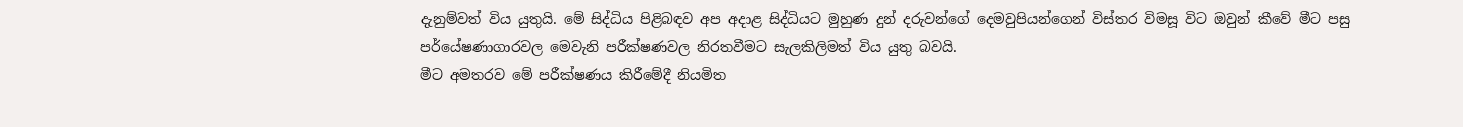දැනුම්වත් විය යුතුයි. මේ සිද්ධිය පිළිබඳව අප අදාළ සිද්ධියට මුහුණ දුන් දරුවන්ගේ දෙමවුපියන්ගෙන් විස්තර විමසූ විට ඔවුන් කීවේ මීට පසු පර්යේෂණාගාරවල මෙවැනි පරීක්ෂණවල නිරතවීමට සැලකිලිමත් විය යුතු බවයි.
මීට අමතරව මේ පරීක්ෂණය කිරීමේදී නියමිත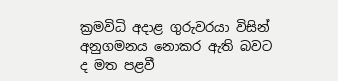ක්‍රමවිධි අදාළ ගුරුවරයා විසින් අනුගමනය නොකර ඇති බවට ද මත පළවී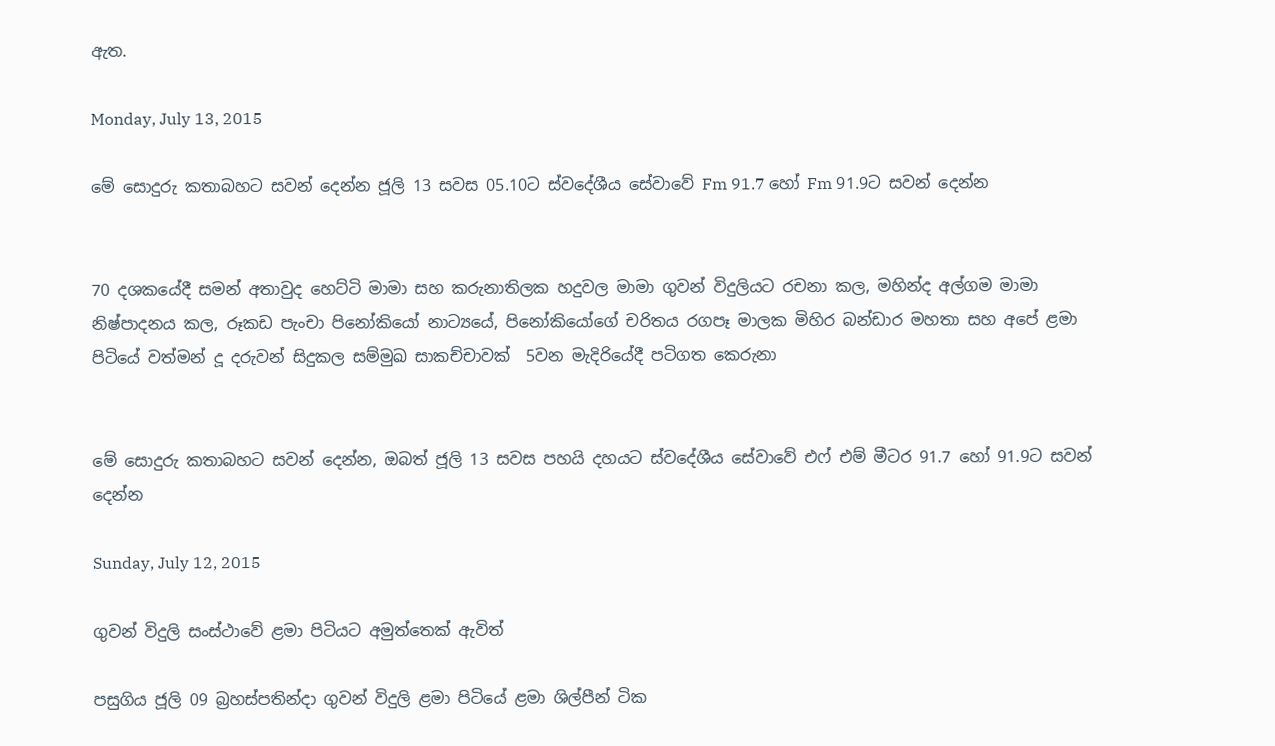ඇත.

Monday, July 13, 2015

මේ සොදුරු කතාබහට සවන් දෙන්න ජූලි 13 සවස 05.10ට ස්වදේශීය සේවාවේ Fm 91.7 හෝ Fm 91.9ට සවන් දෙන්න


70 දශකයේදී සමන් අතාවුද හෙට්ටි මාමා සහ කරුනාතිලක හදුවල මාමා ගුවන් විදුලියට රචනා කල, මහින්ද අල්ගම මාමා නිෂ්පාදනය කල, රූකඩ පැංචා පිනෝකියෝ නාට්‍යයේ, පිනෝකියෝගේ චරිතය රගපෑ මාලක මිහිර බන්ඩාර මහතා සහ අපේ ළමා පිටියේ වත්මන් දූ දරුවන් සිදුකල සම්මුඛ සාකච්චාවක්  5වන මැදිරියේදී පටිගත කෙරුනා


මේ සොදුරු කතාබහට සවන් දෙන්න, ඔබත් ජූලි 13 සවස පහයි දහයට ස්වදේශීය සේවාවේ එෆ් එම් මීටර 91.7 හෝ 91.9ට සවන් දෙන්න

Sunday, July 12, 2015

ගුවන් විදුලි සංස්ථාවේ ළමා පිටියට අමුත්තෙක් ඇවිත්

පසුගිය ජූලි 09 බ්‍රහස්පතින්දා ගුවන් විදුලි ළමා පිටියේ ළමා ශිල්පීන් ටික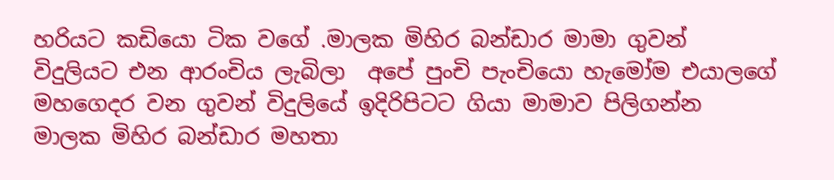හරියට කඩියො ටික වගේ .මාලක මිහිර බන්ඩාර මාමා ගුවන් විදුලියට එන ආරංචිය ලැබිලා  අපේ පුංචි පැංචියො හැමෝම එයාලගේ මහගෙදර වන ගුවන් විදුලියේ ඉදිරිපිටට ගියා මාමාව පිලිගන්න
මාලක මිහිර බන්ඩාර මහතා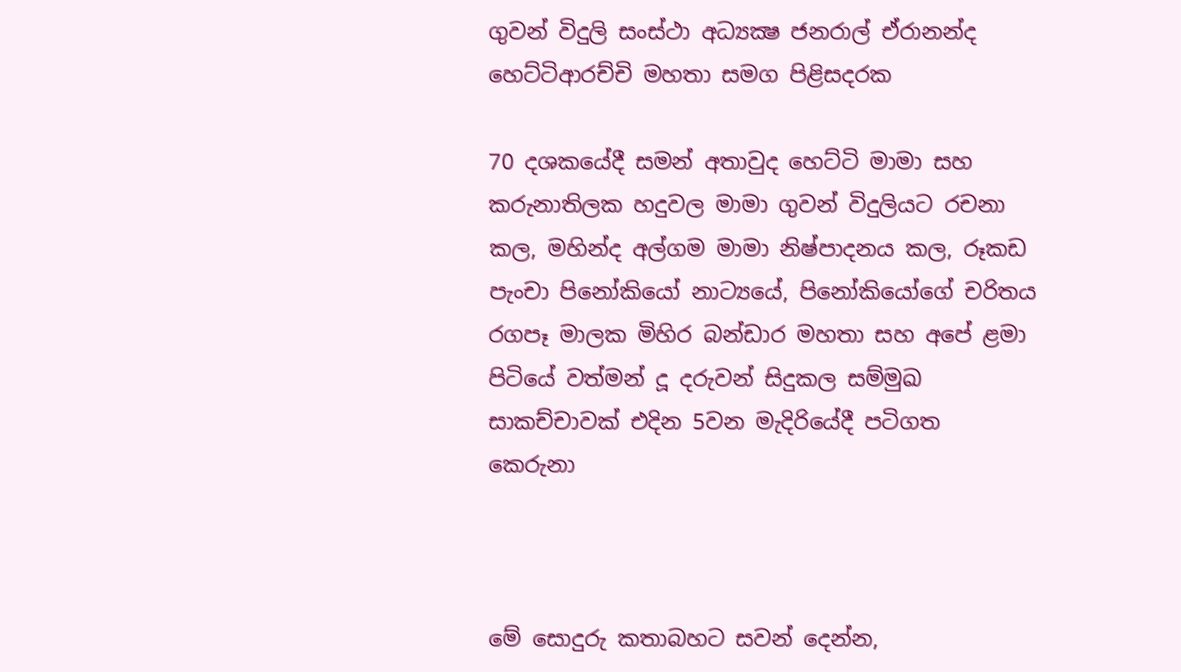ගුවන් විදුලි සංස්ථා අධ්‍යක්‍ෂ ජනරාල් ඒරානන්ද හෙට්ටිආරච්චි මහතා සමග පිළිසදරක

70 දශකයේදී සමන් අතාවුද හෙට්ටි මාමා සහ කරුනාතිලක හදුවල මාමා ගුවන් විදුලියට රචනා කල, මහින්ද අල්ගම මාමා නිෂ්පාදනය කල, රූකඩ පැංචා පිනෝකියෝ නාට්‍යයේ, පිනෝකියෝගේ චරිතය රගපෑ මාලක මිහිර බන්ඩාර මහතා සහ අපේ ළමා පිටියේ වත්මන් දූ දරුවන් සිදුකල සම්මුඛ සාකච්චාවක් එදින 5වන මැදිරියේදී පටිගත කෙරුනා



මේ සොදුරු කතාබහට සවන් දෙන්න,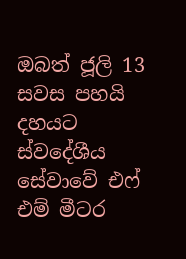ඔබත් ජූලි 13 සවස පහයි දහයට ස්වදේශීය සේවාවේ එෆ් එම් මීටර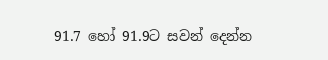91.7 හෝ 91.9ට සවන් දෙන්න